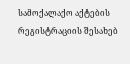სამოქალაქო აქტების რეგისტრაციის შესახებ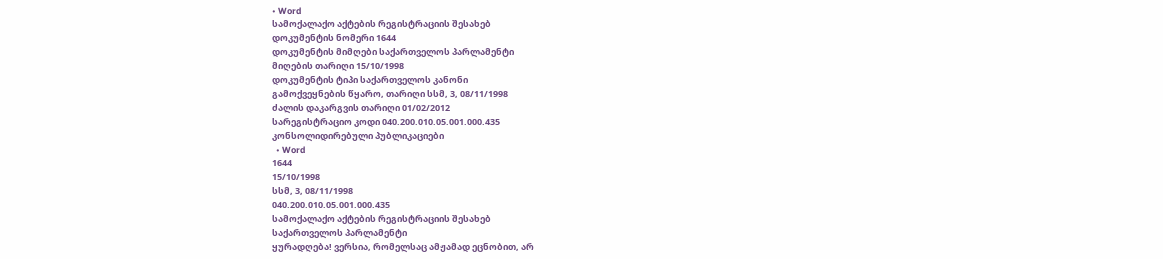• Word
სამოქალაქო აქტების რეგისტრაციის შესახებ
დოკუმენტის ნომერი 1644
დოკუმენტის მიმღები საქართველოს პარლამენტი
მიღების თარიღი 15/10/1998
დოკუმენტის ტიპი საქართველოს კანონი
გამოქვეყნების წყარო, თარიღი სსმ, 3, 08/11/1998
ძალის დაკარგვის თარიღი 01/02/2012
სარეგისტრაციო კოდი 040.200.010.05.001.000.435
კონსოლიდირებული პუბლიკაციები
  • Word
1644
15/10/1998
სსმ, 3, 08/11/1998
040.200.010.05.001.000.435
სამოქალაქო აქტების რეგისტრაციის შესახებ
საქართველოს პარლამენტი
ყურადღება! ვერსია, რომელსაც ამჟამად ეცნობით, არ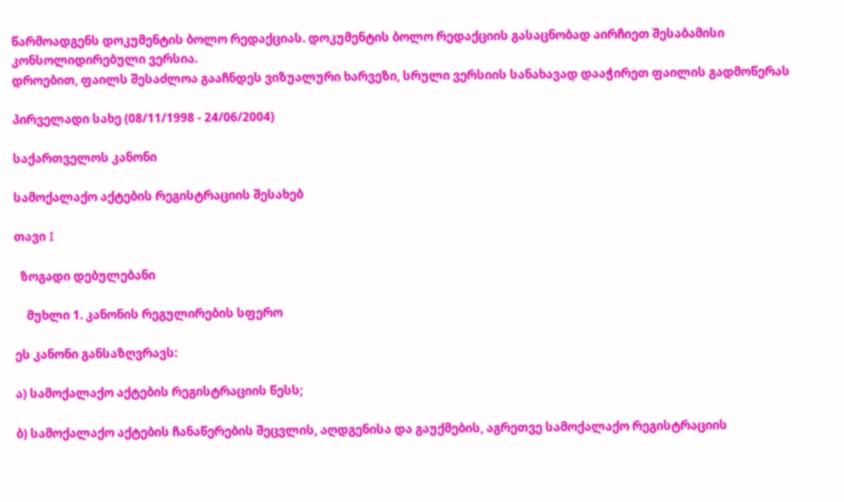წარმოადგენს დოკუმენტის ბოლო რედაქციას. დოკუმენტის ბოლო რედაქციის გასაცნობად აირჩიეთ შესაბამისი კონსოლიდირებული ვერსია.
დროებით, ფაილს შესაძლოა გააჩნდეს ვიზუალური ხარვეზი, სრული ვერსიის სანახავად დააჭირეთ ფაილის გადმოწერას

პირველადი სახე (08/11/1998 - 24/06/2004)

საქართველოს კანონი

სამოქალაქო აქტების რეგისტრაციის შესახებ

თავი I

  ზოგადი დებულებანი

    მუხლი 1. კანონის რეგულირების სფერო

ეს კანონი განსაზღვრავს:

ა) სამოქალაქო აქტების რეგისტრაციის წესს;

ბ) სამოქალაქო აქტების ჩანაწერების შეცვლის, აღდგენისა და გაუქმების, აგრეთვე სამოქალაქო რეგისტრაციის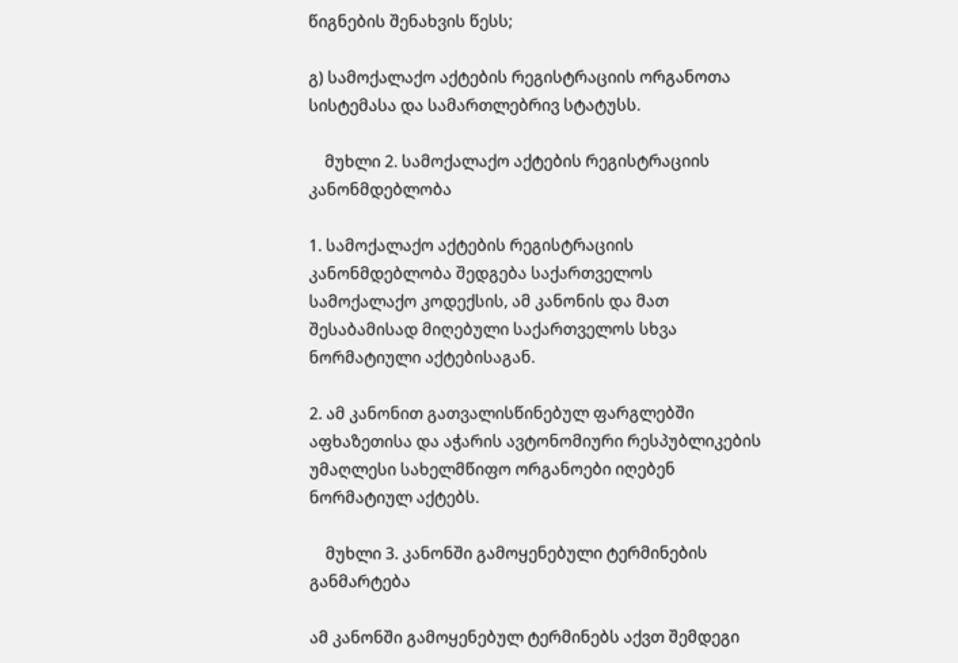წიგნების შენახვის წესს;

გ) სამოქალაქო აქტების რეგისტრაციის ორგანოთა სისტემასა და სამართლებრივ სტატუსს.

    მუხლი 2. სამოქალაქო აქტების რეგისტრაციის კანონმდებლობა

1. სამოქალაქო აქტების რეგისტრაციის კანონმდებლობა შედგება საქართველოს სამოქალაქო კოდექსის, ამ კანონის და მათ შესაბამისად მიღებული საქართველოს სხვა ნორმატიული აქტებისაგან.

2. ამ კანონით გათვალისწინებულ ფარგლებში აფხაზეთისა და აჭარის ავტონომიური რესპუბლიკების უმაღლესი სახელმწიფო ორგანოები იღებენ ნორმატიულ აქტებს.

    მუხლი 3. კანონში გამოყენებული ტერმინების განმარტება

ამ კანონში გამოყენებულ ტერმინებს აქვთ შემდეგი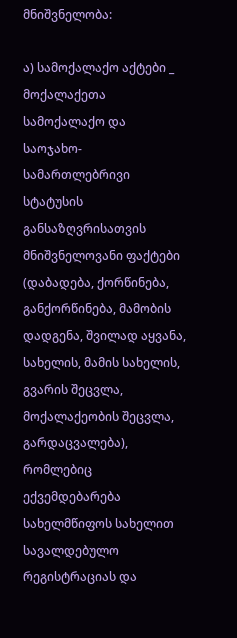მნიშვნელობა:

ა) სამოქალაქო აქტები _ მოქალაქეთა სამოქალაქო და საოჯახო-სამართლებრივი სტატუსის განსაზღვრისათვის მნიშვნელოვანი ფაქტები (დაბადება, ქორწინება, განქორწინება, მამობის დადგენა, შვილად აყვანა, სახელის, მამის სახელის, გვარის შეცვლა, მოქალაქეობის შეცვლა, გარდაცვალება), რომლებიც ექვემდებარება სახელმწიფოს სახელით სავალდებულო რეგისტრაციას და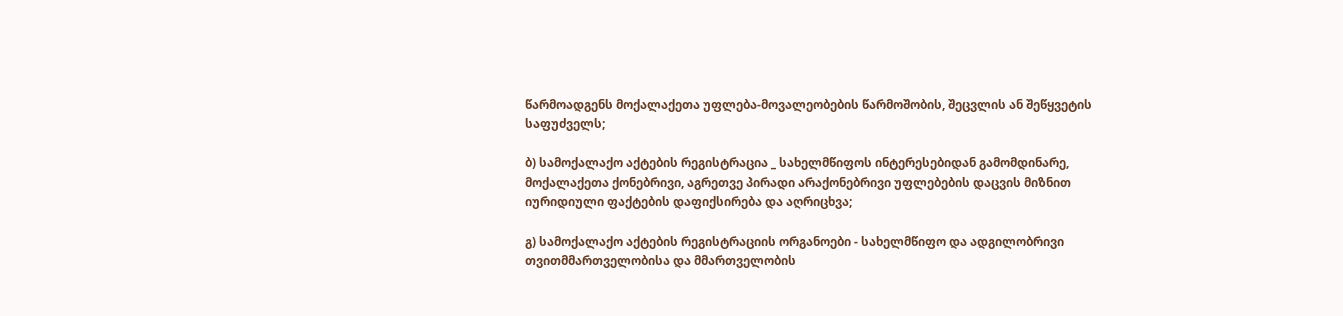წარმოადგენს მოქალაქეთა უფლება-მოვალეობების წარმოშობის, შეცვლის ან შეწყვეტის საფუძველს;

ბ) სამოქალაქო აქტების რეგისტრაცია _ სახელმწიფოს ინტერესებიდან გამომდინარე, მოქალაქეთა ქონებრივი, აგრეთვე პირადი არაქონებრივი უფლებების დაცვის მიზნით იურიდიული ფაქტების დაფიქსირება და აღრიცხვა;

გ) სამოქალაქო აქტების რეგისტრაციის ორგანოები - სახელმწიფო და ადგილობრივი თვითმმართველობისა და მმართველობის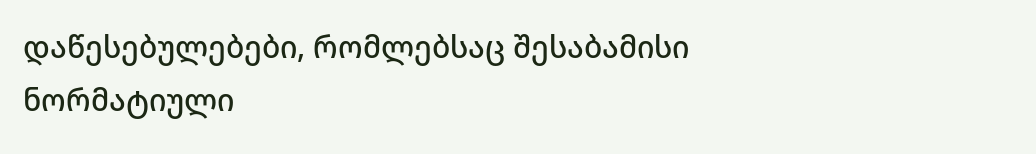დაწესებულებები, რომლებსაც შესაბამისი ნორმატიული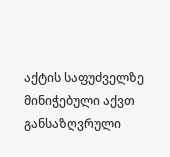აქტის საფუძველზე მინიჭებული აქვთ განსაზღვრული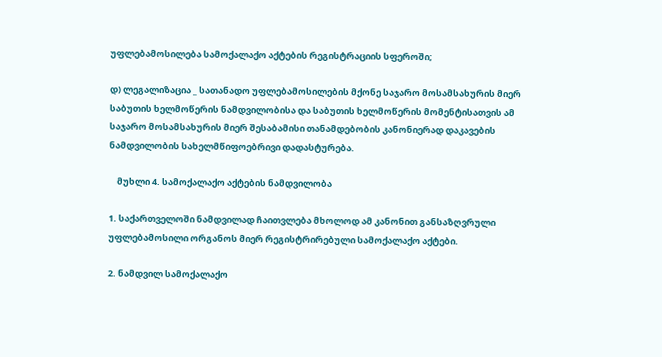უფლებამოსილება სამოქალაქო აქტების რეგისტრაციის სფეროში;

დ) ლეგალიზაცია _ სათანადო უფლებამოსილების მქონე საჯარო მოსამსახურის მიერ საბუთის ხელმოწერის ნამდვილობისა და საბუთის ხელმოწერის მომენტისათვის ამ საჯარო მოსამსახურის მიერ შესაბამისი თანამდებობის კანონიერად დაკავების ნამდვილობის სახელმწიფოებრივი დადასტურება.

    მუხლი 4. სამოქალაქო აქტების ნამდვილობა

1. საქართველოში ნამდვილად ჩაითვლება მხოლოდ ამ კანონით განსაზღვრული უფლებამოსილი ორგანოს მიერ რეგისტრირებული სამოქალაქო აქტები.

2. ნამდვილ სამოქალაქო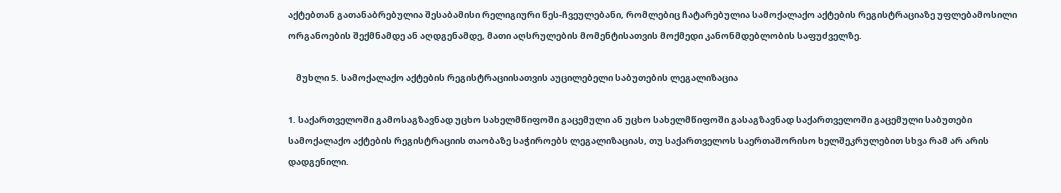აქტებთან გათანაბრებულია შესაბამისი რელიგიური წეს-ჩვეულებანი, რომლებიც ჩატარებულია სამოქალაქო აქტების რეგისტრაციაზე უფლებამოსილი ორგანოების შექმნამდე ან აღდგენამდე, მათი აღსრულების მომენტისათვის მოქმედი კანონმდებლობის საფუძველზე.

    მუხლი 5. სამოქალაქო აქტების რეგისტრაციისათვის აუცილებელი საბუთების ლეგალიზაცია

1. საქართველოში გამოსაგზავნად უცხო სახელმწიფოში გაცემული ან უცხო სახელმწიფოში გასაგზავნად საქართველოში გაცემული საბუთები სამოქალაქო აქტების რეგისტრაციის თაობაზე საჭიროებს ლეგალიზაციას, თუ საქართველოს საერთაშორისო ხელშეკრულებით სხვა რამ არ არის დადგენილი.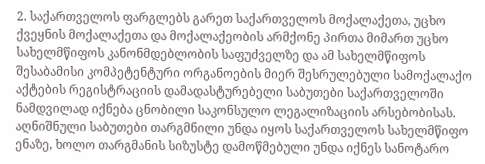2. საქართველოს ფარგლებს გარეთ საქართველოს მოქალაქეთა, უცხო ქვეყნის მოქალაქეთა და მოქალაქეობის არმქონე პირთა მიმართ უცხო სახელმწიფოს კანონმდებლობის საფუძველზე და ამ სახელმწიფოს შესაბამისი კომპეტენტური ორგანოების მიერ შესრულებული სამოქალაქო აქტების რეგისტრაციის დამადასტურებელი საბუთები საქართველოში ნამდვილად იქნება ცნობილი საკონსულო ლეგალიზაციის არსებობისას. აღნიშნული საბუთები თარგმნილი უნდა იყოს საქართველოს სახელმწიფო ენაზე, ხოლო თარგმანის სიზუსტე დამოწმებული უნდა იქნეს სანოტარო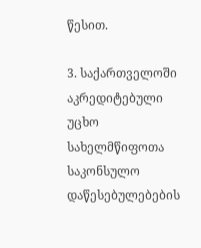წესით.

3. საქართველოში აკრედიტებული უცხო სახელმწიფოთა საკონსულო დაწესებულებების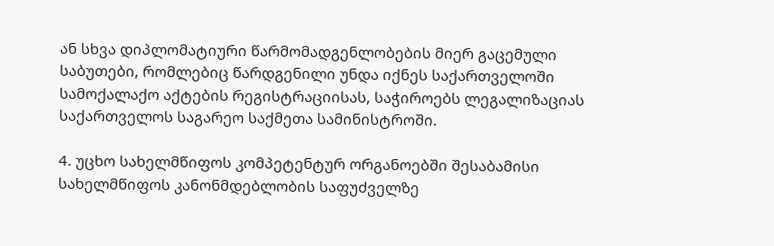ან სხვა დიპლომატიური წარმომადგენლობების მიერ გაცემული საბუთები, რომლებიც წარდგენილი უნდა იქნეს საქართველოში სამოქალაქო აქტების რეგისტრაციისას, საჭიროებს ლეგალიზაციას საქართველოს საგარეო საქმეთა სამინისტროში.

4. უცხო სახელმწიფოს კომპეტენტურ ორგანოებში შესაბამისი სახელმწიფოს კანონმდებლობის საფუძველზე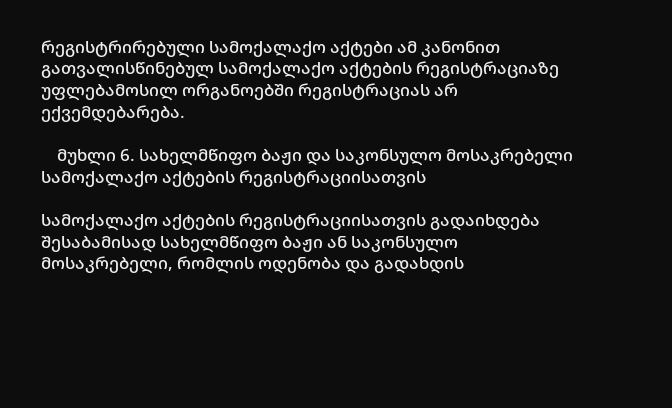რეგისტრირებული სამოქალაქო აქტები ამ კანონით გათვალისწინებულ სამოქალაქო აქტების რეგისტრაციაზე უფლებამოსილ ორგანოებში რეგისტრაციას არ ექვემდებარება.

    მუხლი 6. სახელმწიფო ბაჟი და საკონსულო მოსაკრებელი სამოქალაქო აქტების რეგისტრაციისათვის

სამოქალაქო აქტების რეგისტრაციისათვის გადაიხდება შესაბამისად სახელმწიფო ბაჟი ან საკონსულო მოსაკრებელი, რომლის ოდენობა და გადახდის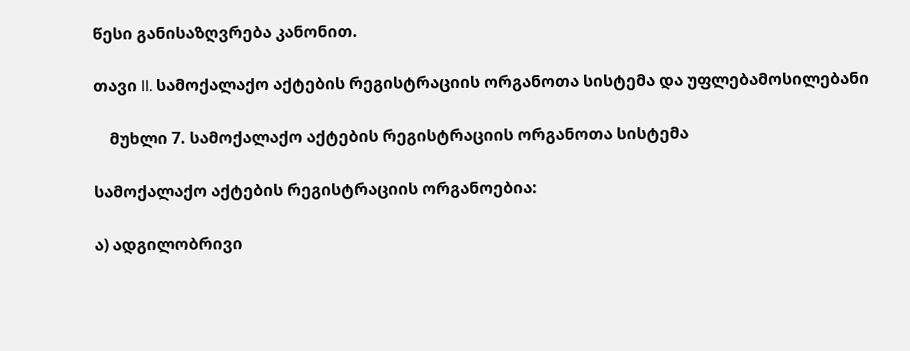წესი განისაზღვრება კანონით.

თავი II. სამოქალაქო აქტების რეგისტრაციის ორგანოთა სისტემა და უფლებამოსილებანი

    მუხლი 7. სამოქალაქო აქტების რეგისტრაციის ორგანოთა სისტემა

სამოქალაქო აქტების რეგისტრაციის ორგანოებია:

ა) ადგილობრივი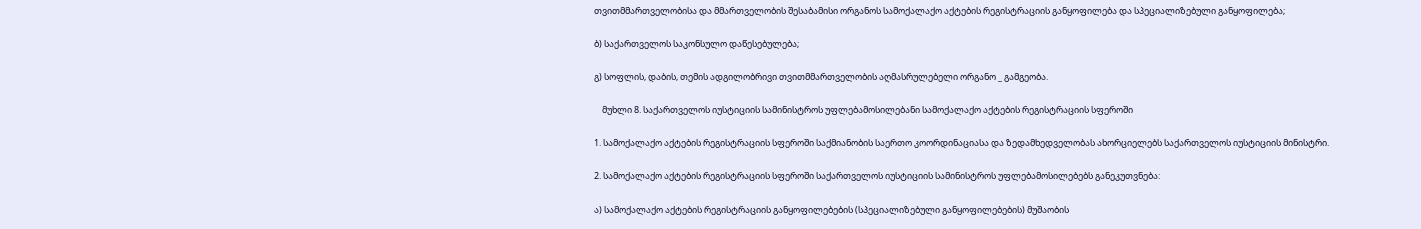თვითმმართველობისა და მმართველობის შესაბამისი ორგანოს სამოქალაქო აქტების რეგისტრაციის განყოფილება და სპეციალიზებული განყოფილება;

ბ) საქართველოს საკონსულო დაწესებულება;

გ) სოფლის, დაბის, თემის ადგილობრივი თვითმმართველობის აღმასრულებელი ორგანო _ გამგეობა.

    მუხლი 8. საქართველოს იუსტიციის სამინისტროს უფლებამოსილებანი სამოქალაქო აქტების რეგისტრაციის სფეროში

1. სამოქალაქო აქტების რეგისტრაციის სფეროში საქმიანობის საერთო კოორდინაციასა და ზედამხედველობას ახორციელებს საქართველოს იუსტიციის მინისტრი.

2. სამოქალაქო აქტების რეგისტრაციის სფეროში საქართველოს იუსტიციის სამინისტროს უფლებამოსილებებს განეკუთვნება:

ა) სამოქალაქო აქტების რეგისტრაციის განყოფილებების (სპეციალიზებული განყოფილებების) მუშაობის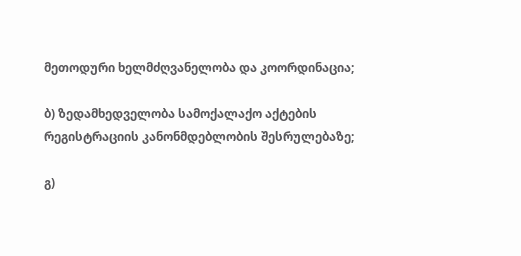მეთოდური ხელმძღვანელობა და კოორდინაცია;

ბ) ზედამხედველობა სამოქალაქო აქტების რეგისტრაციის კანონმდებლობის შესრულებაზე;

გ)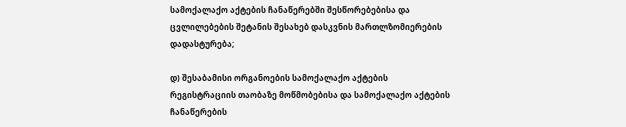სამოქალაქო აქტების ჩანაწერებში შესწორებებისა და ცვლილებების შეტანის შესახებ დასკვნის მართლზომიერების დადასტურება;

დ) შესაბამისი ორგანოების სამოქალაქო აქტების რეგისტრაციის თაობაზე მოწმობებისა და სამოქალაქო აქტების ჩანაწერების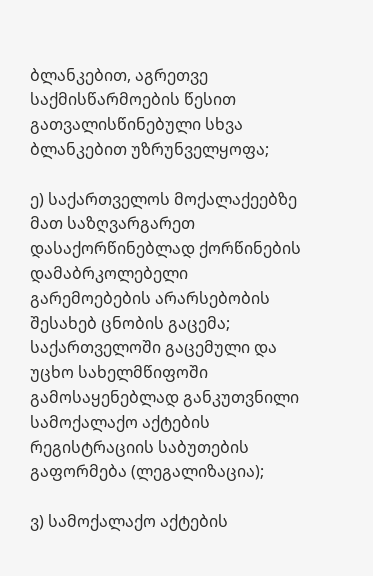ბლანკებით, აგრეთვე საქმისწარმოების წესით გათვალისწინებული სხვა ბლანკებით უზრუნველყოფა;

ე) საქართველოს მოქალაქეებზე მათ საზღვარგარეთ დასაქორწინებლად ქორწინების დამაბრკოლებელი გარემოებების არარსებობის შესახებ ცნობის გაცემა; საქართველოში გაცემული და უცხო სახელმწიფოში გამოსაყენებლად განკუთვნილი სამოქალაქო აქტების რეგისტრაციის საბუთების გაფორმება (ლეგალიზაცია);

ვ) სამოქალაქო აქტების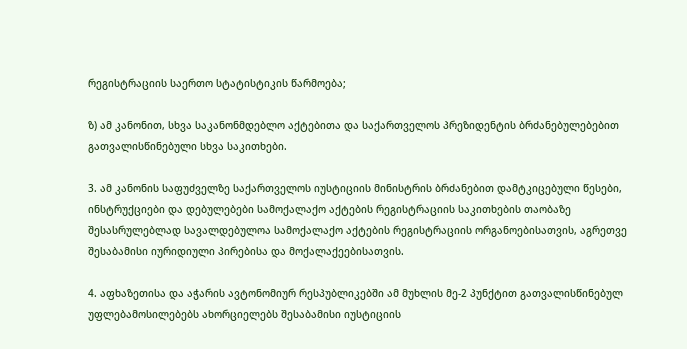რეგისტრაციის საერთო სტატისტიკის წარმოება;

ზ) ამ კანონით, სხვა საკანონმდებლო აქტებითა და საქართველოს პრეზიდენტის ბრძანებულებებით გათვალისწინებული სხვა საკითხები.

3. ამ კანონის საფუძველზე საქართველოს იუსტიციის მინისტრის ბრძანებით დამტკიცებული წესები, ინსტრუქციები და დებულებები სამოქალაქო აქტების რეგისტრაციის საკითხების თაობაზე შესასრულებლად სავალდებულოა სამოქალაქო აქტების რეგისტრაციის ორგანოებისათვის, აგრეთვე შესაბამისი იურიდიული პირებისა და მოქალაქეებისათვის.

4. აფხაზეთისა და აჭარის ავტონომიურ რესპუბლიკებში ამ მუხლის მე-2 პუნქტით გათვალისწინებულ უფლებამოსილებებს ახორციელებს შესაბამისი იუსტიციის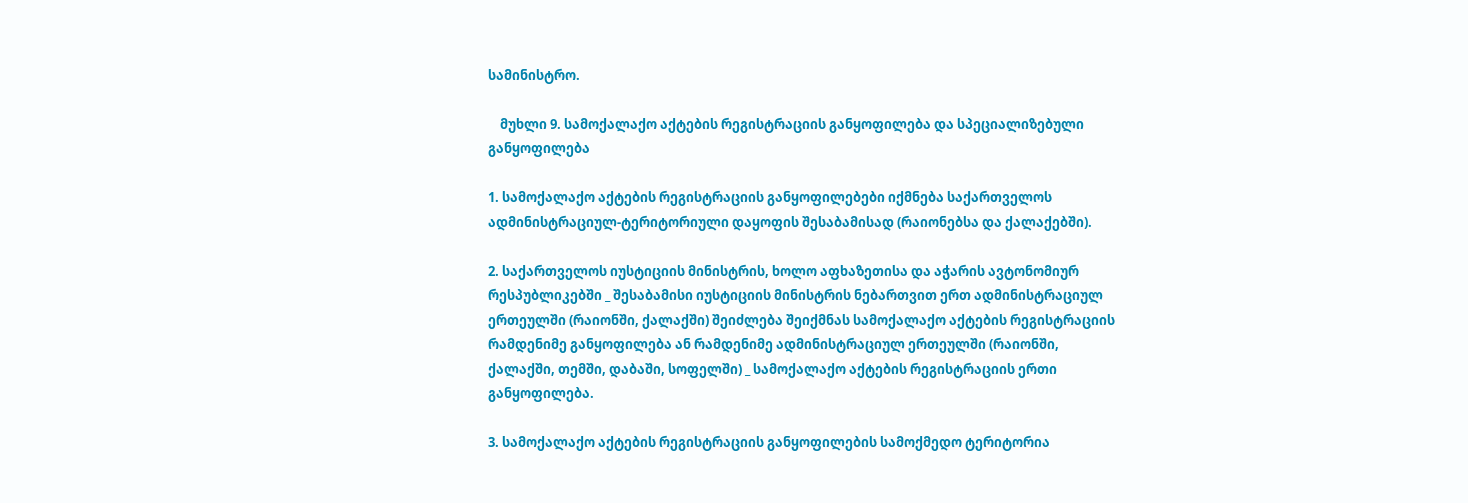სამინისტრო.

    მუხლი 9. სამოქალაქო აქტების რეგისტრაციის განყოფილება და სპეციალიზებული განყოფილება

1. სამოქალაქო აქტების რეგისტრაციის განყოფილებები იქმნება საქართველოს ადმინისტრაციულ-ტერიტორიული დაყოფის შესაბამისად (რაიონებსა და ქალაქებში).

2. საქართველოს იუსტიციის მინისტრის, ხოლო აფხაზეთისა და აჭარის ავტონომიურ რესპუბლიკებში _ შესაბამისი იუსტიციის მინისტრის ნებართვით ერთ ადმინისტრაციულ ერთეულში (რაიონში, ქალაქში) შეიძლება შეიქმნას სამოქალაქო აქტების რეგისტრაციის რამდენიმე განყოფილება ან რამდენიმე ადმინისტრაციულ ერთეულში (რაიონში, ქალაქში, თემში, დაბაში, სოფელში) _ სამოქალაქო აქტების რეგისტრაციის ერთი განყოფილება.

3. სამოქალაქო აქტების რეგისტრაციის განყოფილების სამოქმედო ტერიტორია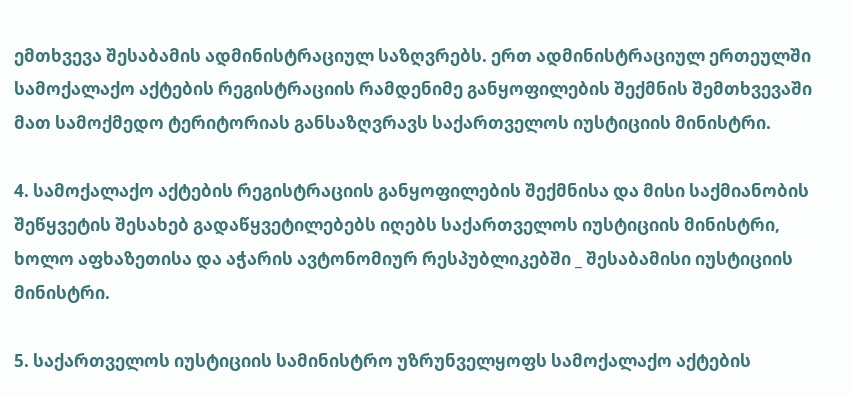ემთხვევა შესაბამის ადმინისტრაციულ საზღვრებს. ერთ ადმინისტრაციულ ერთეულში სამოქალაქო აქტების რეგისტრაციის რამდენიმე განყოფილების შექმნის შემთხვევაში მათ სამოქმედო ტერიტორიას განსაზღვრავს საქართველოს იუსტიციის მინისტრი.

4. სამოქალაქო აქტების რეგისტრაციის განყოფილების შექმნისა და მისი საქმიანობის შეწყვეტის შესახებ გადაწყვეტილებებს იღებს საქართველოს იუსტიციის მინისტრი, ხოლო აფხაზეთისა და აჭარის ავტონომიურ რესპუბლიკებში _ შესაბამისი იუსტიციის მინისტრი.

5. საქართველოს იუსტიციის სამინისტრო უზრუნველყოფს სამოქალაქო აქტების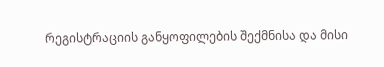რეგისტრაციის განყოფილების შექმნისა და მისი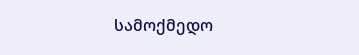სამოქმედო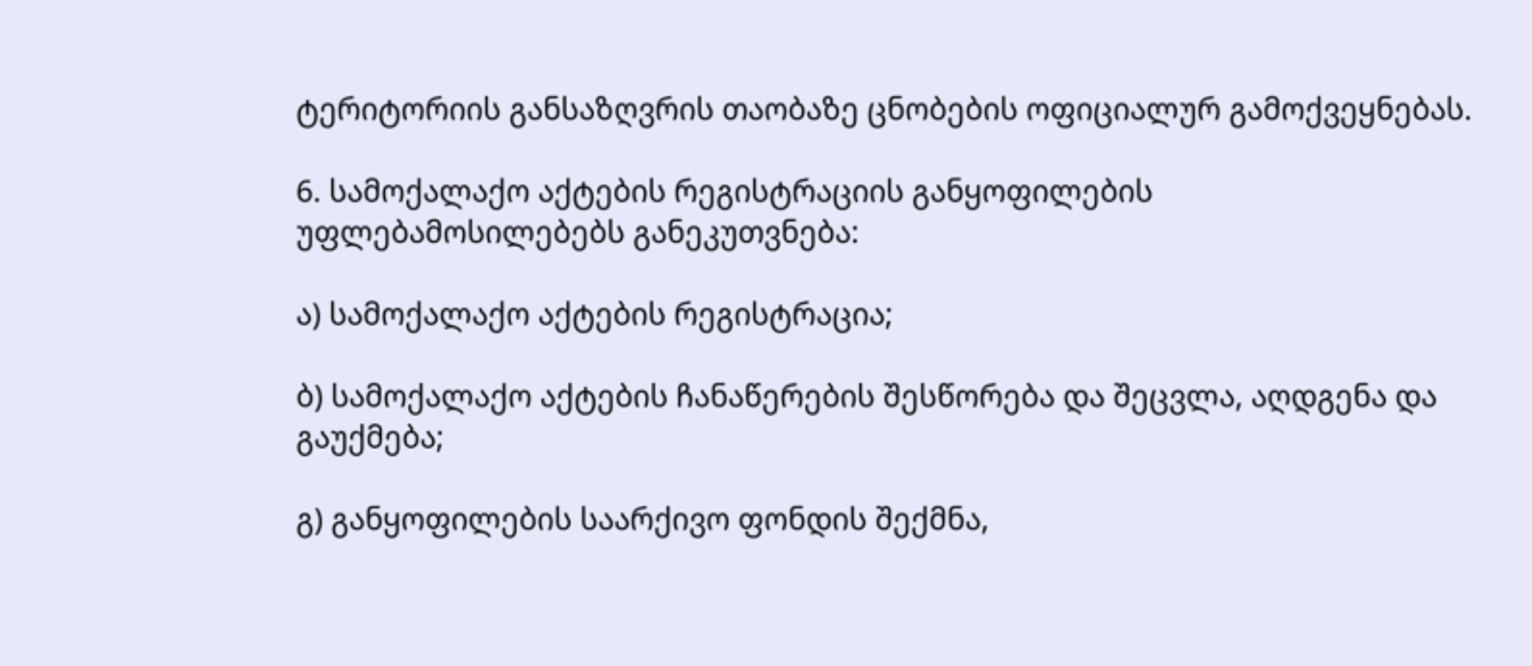ტერიტორიის განსაზღვრის თაობაზე ცნობების ოფიციალურ გამოქვეყნებას.

6. სამოქალაქო აქტების რეგისტრაციის განყოფილების უფლებამოსილებებს განეკუთვნება:

ა) სამოქალაქო აქტების რეგისტრაცია;

ბ) სამოქალაქო აქტების ჩანაწერების შესწორება და შეცვლა, აღდგენა და გაუქმება;

გ) განყოფილების საარქივო ფონდის შექმნა,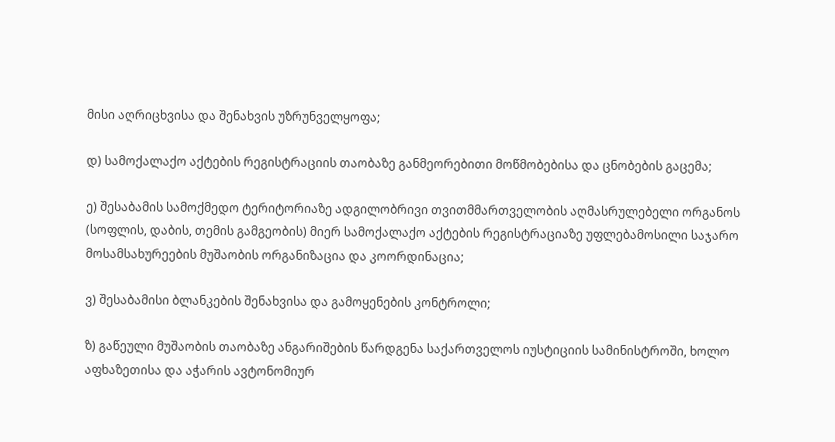მისი აღრიცხვისა და შენახვის უზრუნველყოფა;

დ) სამოქალაქო აქტების რეგისტრაციის თაობაზე განმეორებითი მოწმობებისა და ცნობების გაცემა;

ე) შესაბამის სამოქმედო ტერიტორიაზე ადგილობრივი თვითმმართველობის აღმასრულებელი ორგანოს (სოფლის, დაბის, თემის გამგეობის) მიერ სამოქალაქო აქტების რეგისტრაციაზე უფლებამოსილი საჯარო მოსამსახურეების მუშაობის ორგანიზაცია და კოორდინაცია;

ვ) შესაბამისი ბლანკების შენახვისა და გამოყენების კონტროლი;

ზ) გაწეული მუშაობის თაობაზე ანგარიშების წარდგენა საქართველოს იუსტიციის სამინისტროში, ხოლო აფხაზეთისა და აჭარის ავტონომიურ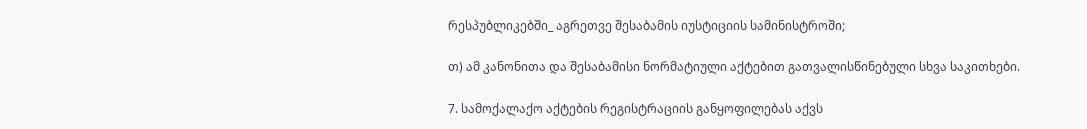რესპუბლიკებში_ აგრეთვე შესაბამის იუსტიციის სამინისტროში;

თ) ამ კანონითა და შესაბამისი ნორმატიული აქტებით გათვალისწინებული სხვა საკითხები.

7. სამოქალაქო აქტების რეგისტრაციის განყოფილებას აქვს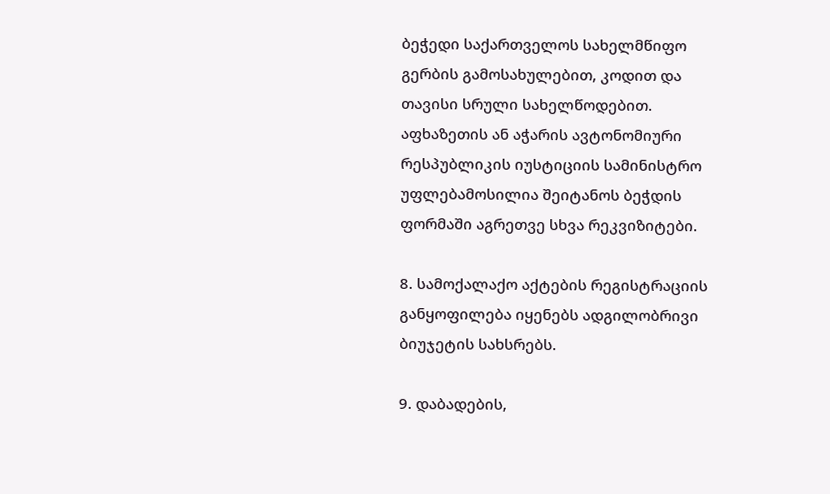ბეჭედი საქართველოს სახელმწიფო გერბის გამოსახულებით, კოდით და თავისი სრული სახელწოდებით. აფხაზეთის ან აჭარის ავტონომიური რესპუბლიკის იუსტიციის სამინისტრო უფლებამოსილია შეიტანოს ბეჭდის ფორმაში აგრეთვე სხვა რეკვიზიტები.

8. სამოქალაქო აქტების რეგისტრაციის განყოფილება იყენებს ადგილობრივი ბიუჯეტის სახსრებს.

9. დაბადების,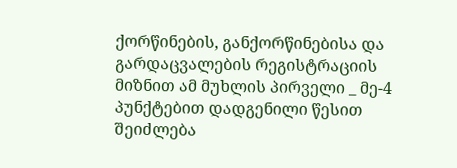ქორწინების, განქორწინებისა და გარდაცვალების რეგისტრაციის მიზნით ამ მუხლის პირველი _ მე-4 პუნქტებით დადგენილი წესით შეიძლება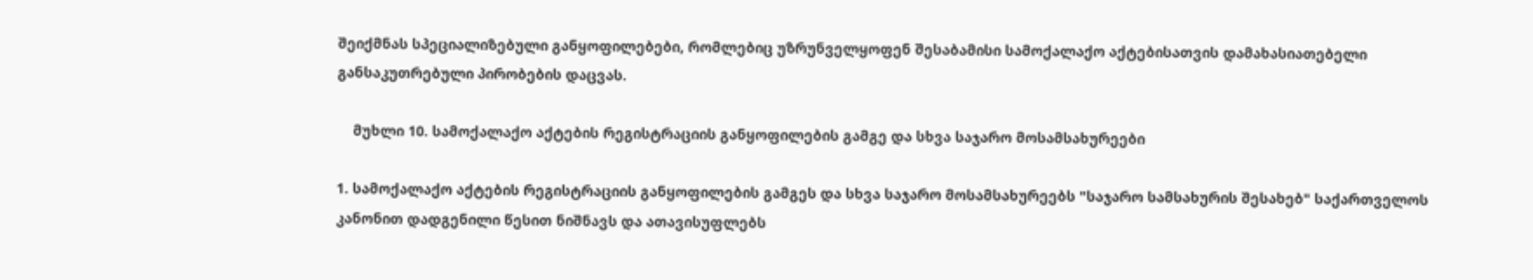შეიქმნას სპეციალიზებული განყოფილებები, რომლებიც უზრუნველყოფენ შესაბამისი სამოქალაქო აქტებისათვის დამახასიათებელი განსაკუთრებული პირობების დაცვას.

    მუხლი 10. სამოქალაქო აქტების რეგისტრაციის განყოფილების გამგე და სხვა საჯარო მოსამსახურეები

1. სამოქალაქო აქტების რეგისტრაციის განყოფილების გამგეს და სხვა საჯარო მოსამსახურეებს "საჯარო სამსახურის შესახებ" საქართველოს კანონით დადგენილი წესით ნიშნავს და ათავისუფლებს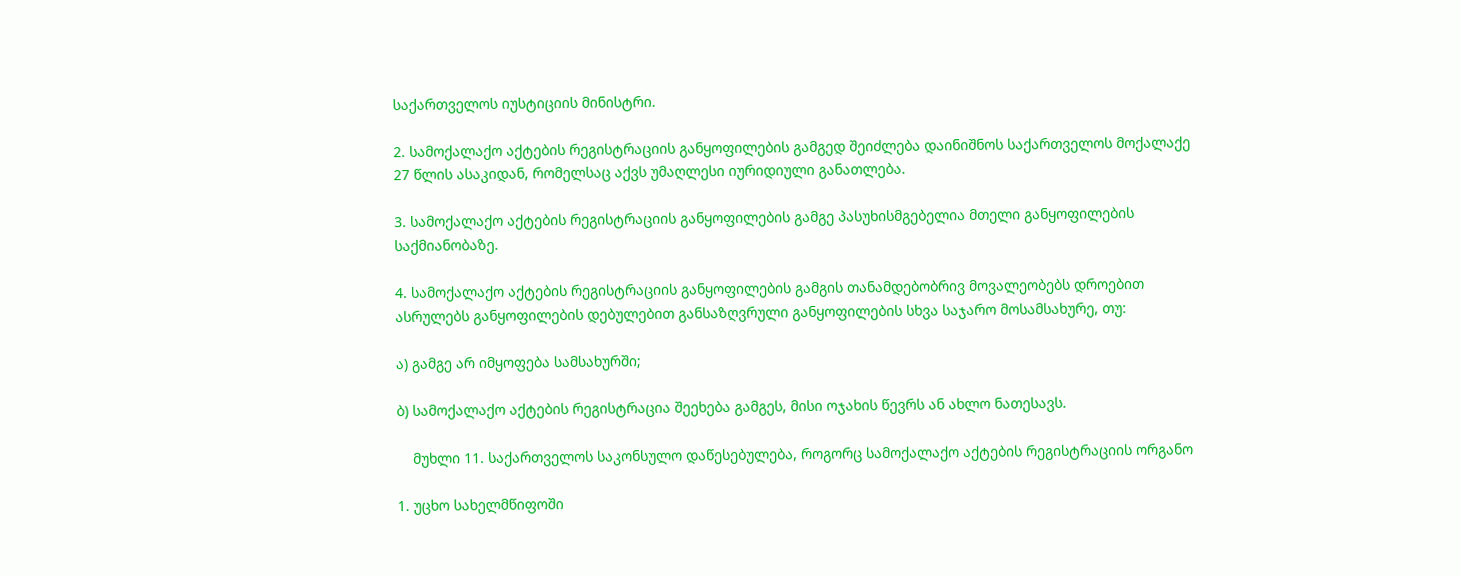საქართველოს იუსტიციის მინისტრი.

2. სამოქალაქო აქტების რეგისტრაციის განყოფილების გამგედ შეიძლება დაინიშნოს საქართველოს მოქალაქე 27 წლის ასაკიდან, რომელსაც აქვს უმაღლესი იურიდიული განათლება.

3. სამოქალაქო აქტების რეგისტრაციის განყოფილების გამგე პასუხისმგებელია მთელი განყოფილების საქმიანობაზე.

4. სამოქალაქო აქტების რეგისტრაციის განყოფილების გამგის თანამდებობრივ მოვალეობებს დროებით ასრულებს განყოფილების დებულებით განსაზღვრული განყოფილების სხვა საჯარო მოსამსახურე, თუ:

ა) გამგე არ იმყოფება სამსახურში;

ბ) სამოქალაქო აქტების რეგისტრაცია შეეხება გამგეს, მისი ოჯახის წევრს ან ახლო ნათესავს.

    მუხლი 11. საქართველოს საკონსულო დაწესებულება, როგორც სამოქალაქო აქტების რეგისტრაციის ორგანო

1. უცხო სახელმწიფოში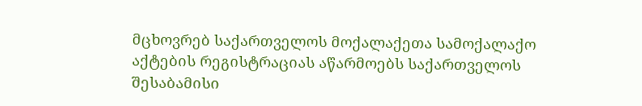მცხოვრებ საქართველოს მოქალაქეთა სამოქალაქო აქტების რეგისტრაციას აწარმოებს საქართველოს შესაბამისი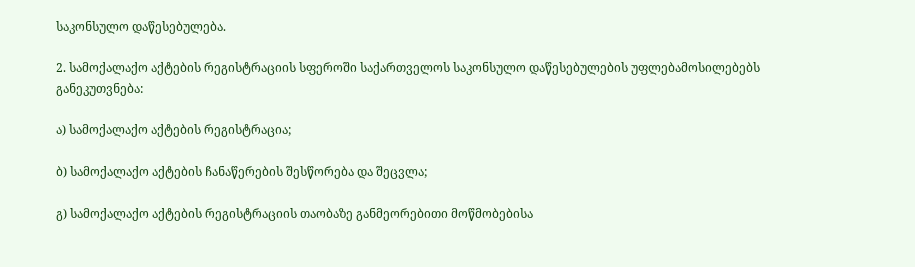საკონსულო დაწესებულება.

2. სამოქალაქო აქტების რეგისტრაციის სფეროში საქართველოს საკონსულო დაწესებულების უფლებამოსილებებს განეკუთვნება:

ა) სამოქალაქო აქტების რეგისტრაცია;

ბ) სამოქალაქო აქტების ჩანაწერების შესწორება და შეცვლა;

გ) სამოქალაქო აქტების რეგისტრაციის თაობაზე განმეორებითი მოწმობებისა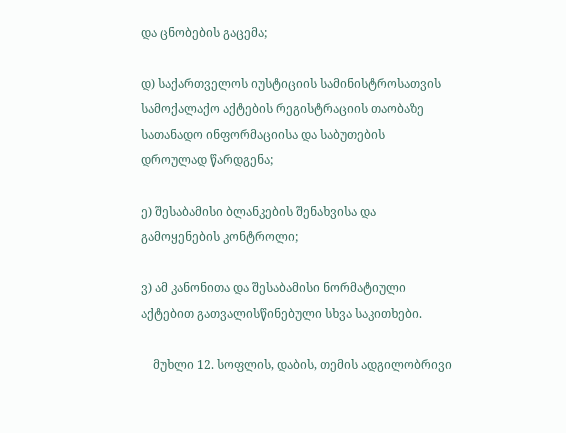და ცნობების გაცემა;

დ) საქართველოს იუსტიციის სამინისტროსათვის სამოქალაქო აქტების რეგისტრაციის თაობაზე სათანადო ინფორმაციისა და საბუთების დროულად წარდგენა;

ე) შესაბამისი ბლანკების შენახვისა და გამოყენების კონტროლი;

ვ) ამ კანონითა და შესაბამისი ნორმატიული აქტებით გათვალისწინებული სხვა საკითხები.

    მუხლი 12. სოფლის, დაბის, თემის ადგილობრივი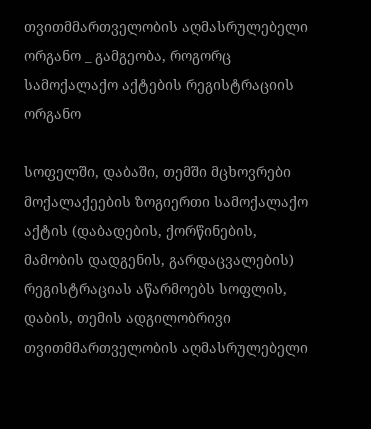თვითმმართველობის აღმასრულებელი ორგანო _ გამგეობა, როგორც სამოქალაქო აქტების რეგისტრაციის ორგანო

სოფელში, დაბაში, თემში მცხოვრები მოქალაქეების ზოგიერთი სამოქალაქო აქტის (დაბადების, ქორწინების, მამობის დადგენის, გარდაცვალების) რეგისტრაციას აწარმოებს სოფლის, დაბის, თემის ადგილობრივი თვითმმართველობის აღმასრულებელი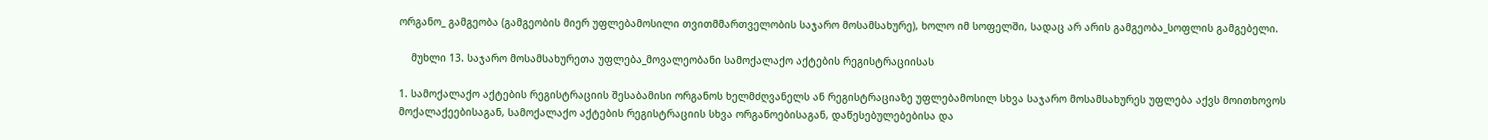ორგანო_ გამგეობა (გამგეობის მიერ უფლებამოსილი თვითმმართველობის საჯარო მოსამსახურე), ხოლო იმ სოფელში, სადაც არ არის გამგეობა_სოფლის გამგებელი.

    მუხლი 13. საჯარო მოსამსახურეთა უფლება_მოვალეობანი სამოქალაქო აქტების რეგისტრაციისას

1. სამოქალაქო აქტების რეგისტრაციის შესაბამისი ორგანოს ხელმძღვანელს ან რეგისტრაციაზე უფლებამოსილ სხვა საჯარო მოსამსახურეს უფლება აქვს მოითხოვოს მოქალაქეებისაგან, სამოქალაქო აქტების რეგისტრაციის სხვა ორგანოებისაგან, დაწესებულებებისა და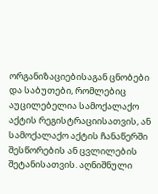ორგანიზაციებისაგან ცნობები და საბუთები, რომლებიც აუცილებელია სამოქალაქო აქტის რეგისტრაციისათვის, ან სამოქალაქო აქტის ჩანაწერში შესწორების ან ცვლილების შეტანისათვის. აღნიშნული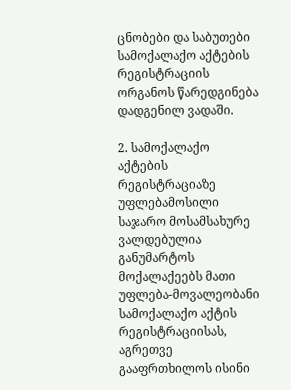ცნობები და საბუთები სამოქალაქო აქტების რეგისტრაციის ორგანოს წარედგინება დადგენილ ვადაში.

2. სამოქალაქო აქტების რეგისტრაციაზე უფლებამოსილი საჯარო მოსამსახურე ვალდებულია განუმარტოს მოქალაქეებს მათი უფლება-მოვალეობანი სამოქალაქო აქტის რეგისტრაციისას, აგრეთვე გააფრთხილოს ისინი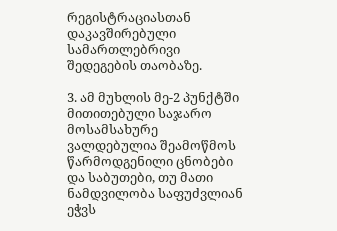რეგისტრაციასთან დაკავშირებული სამართლებრივი შედეგების თაობაზე.

3. ამ მუხლის მე-2 პუნქტში მითითებული საჯარო მოსამსახურე ვალდებულია შეამოწმოს წარმოდგენილი ცნობები და საბუთები, თუ მათი ნამდვილობა საფუძვლიან ეჭვს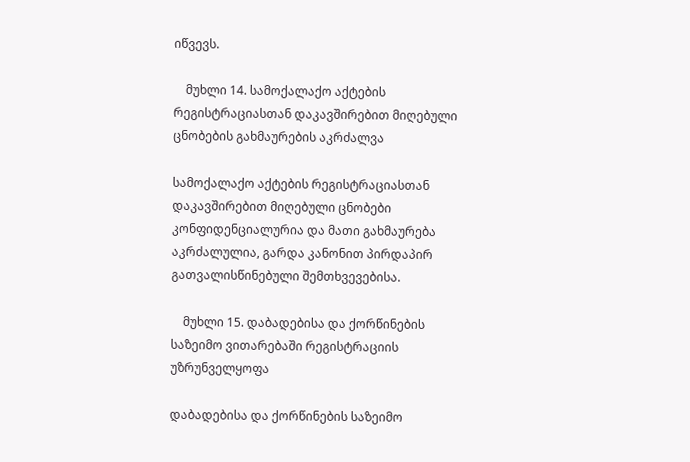იწვევს.

    მუხლი 14. სამოქალაქო აქტების რეგისტრაციასთან დაკავშირებით მიღებული ცნობების გახმაურების აკრძალვა

სამოქალაქო აქტების რეგისტრაციასთან დაკავშირებით მიღებული ცნობები კონფიდენციალურია და მათი გახმაურება აკრძალულია, გარდა კანონით პირდაპირ გათვალისწინებული შემთხვევებისა.

    მუხლი 15. დაბადებისა და ქორწინების საზეიმო ვითარებაში რეგისტრაციის უზრუნველყოფა

დაბადებისა და ქორწინების საზეიმო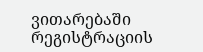ვითარებაში რეგისტრაციის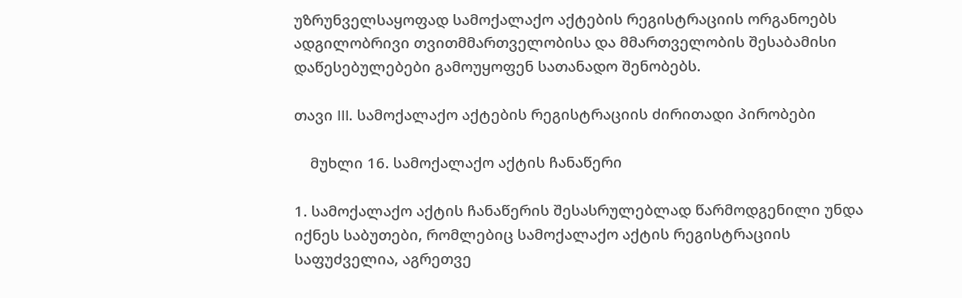უზრუნველსაყოფად სამოქალაქო აქტების რეგისტრაციის ორგანოებს ადგილობრივი თვითმმართველობისა და მმართველობის შესაბამისი დაწესებულებები გამოუყოფენ სათანადო შენობებს.

თავი III. სამოქალაქო აქტების რეგისტრაციის ძირითადი პირობები

    მუხლი 16. სამოქალაქო აქტის ჩანაწერი

1. სამოქალაქო აქტის ჩანაწერის შესასრულებლად წარმოდგენილი უნდა იქნეს საბუთები, რომლებიც სამოქალაქო აქტის რეგისტრაციის საფუძველია, აგრეთვე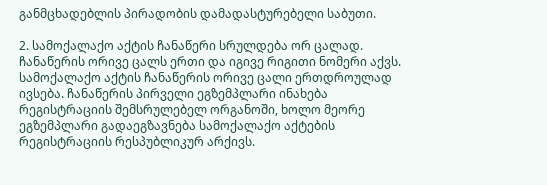განმცხადებლის პირადობის დამადასტურებელი საბუთი.

2. სამოქალაქო აქტის ჩანაწერი სრულდება ორ ცალად. ჩანაწერის ორივე ცალს ერთი და იგივე რიგითი ნომერი აქვს. სამოქალაქო აქტის ჩანაწერის ორივე ცალი ერთდროულად ივსება. ჩანაწერის პირველი ეგზემპლარი ინახება რეგისტრაციის შემსრულებელ ორგანოში, ხოლო მეორე ეგზემპლარი გადაეგზავნება სამოქალაქო აქტების რეგისტრაციის რესპუბლიკურ არქივს.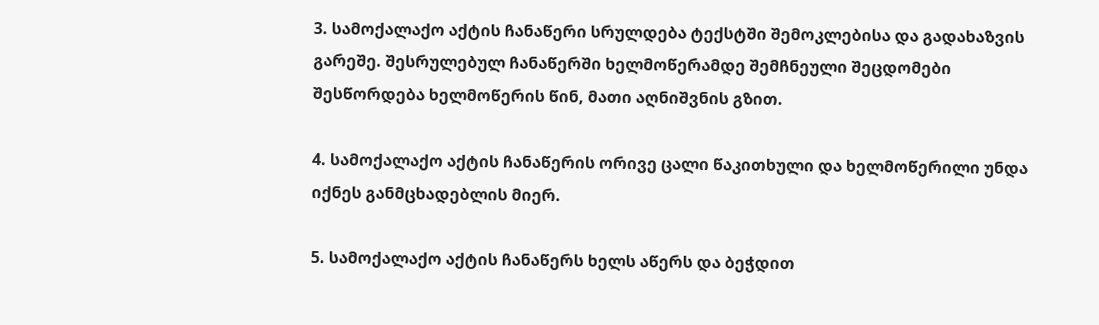3. სამოქალაქო აქტის ჩანაწერი სრულდება ტექსტში შემოკლებისა და გადახაზვის გარეშე. შესრულებულ ჩანაწერში ხელმოწერამდე შემჩნეული შეცდომები შესწორდება ხელმოწერის წინ, მათი აღნიშვნის გზით.

4. სამოქალაქო აქტის ჩანაწერის ორივე ცალი წაკითხული და ხელმოწერილი უნდა იქნეს განმცხადებლის მიერ.

5. სამოქალაქო აქტის ჩანაწერს ხელს აწერს და ბეჭდით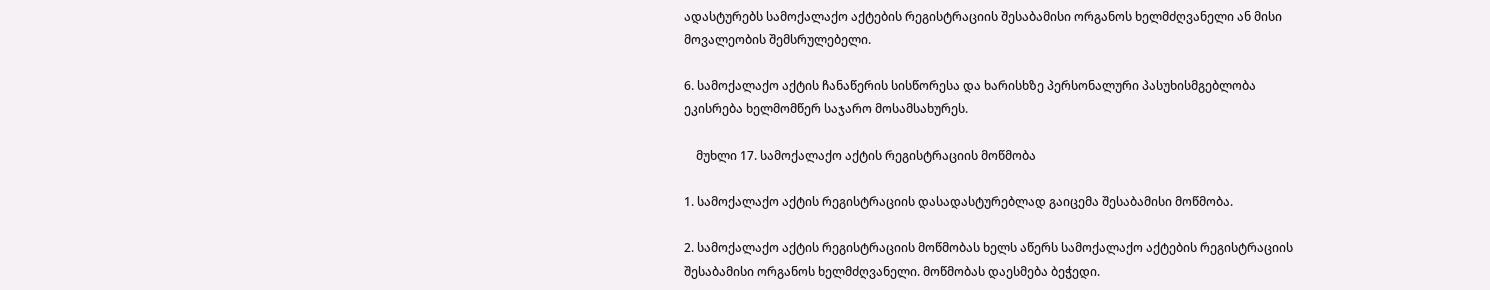ადასტურებს სამოქალაქო აქტების რეგისტრაციის შესაბამისი ორგანოს ხელმძღვანელი ან მისი მოვალეობის შემსრულებელი.

6. სამოქალაქო აქტის ჩანაწერის სისწორესა და ხარისხზე პერსონალური პასუხისმგებლობა ეკისრება ხელმომწერ საჯარო მოსამსახურეს.

    მუხლი 17. სამოქალაქო აქტის რეგისტრაციის მოწმობა

1. სამოქალაქო აქტის რეგისტრაციის დასადასტურებლად გაიცემა შესაბამისი მოწმობა.

2. სამოქალაქო აქტის რეგისტრაციის მოწმობას ხელს აწერს სამოქალაქო აქტების რეგისტრაციის შესაბამისი ორგანოს ხელმძღვანელი. მოწმობას დაესმება ბეჭედი.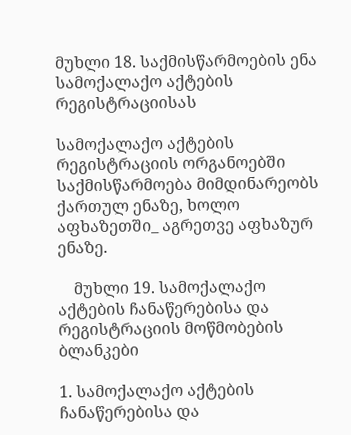მუხლი 18. საქმისწარმოების ენა სამოქალაქო აქტების რეგისტრაციისას

სამოქალაქო აქტების რეგისტრაციის ორგანოებში საქმისწარმოება მიმდინარეობს ქართულ ენაზე, ხოლო აფხაზეთში_ აგრეთვე აფხაზურ ენაზე.

    მუხლი 19. სამოქალაქო აქტების ჩანაწერებისა და რეგისტრაციის მოწმობების ბლანკები

1. სამოქალაქო აქტების ჩანაწერებისა და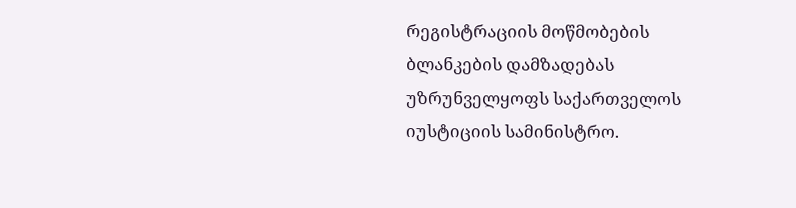რეგისტრაციის მოწმობების ბლანკების დამზადებას უზრუნველყოფს საქართველოს იუსტიციის სამინისტრო.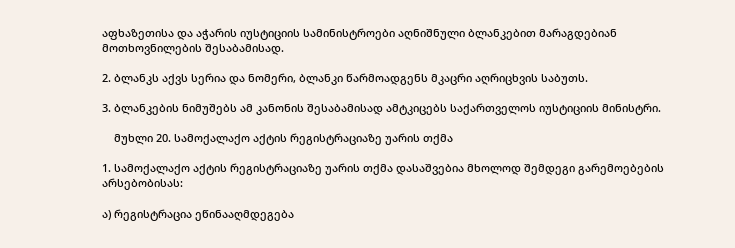აფხაზეთისა და აჭარის იუსტიციის სამინისტროები აღნიშნული ბლანკებით მარაგდებიან მოთხოვნილების შესაბამისად.

2. ბლანკს აქვს სერია და ნომერი, ბლანკი წარმოადგენს მკაცრი აღრიცხვის საბუთს.

3. ბლანკების ნიმუშებს ამ კანონის შესაბამისად ამტკიცებს საქართველოს იუსტიციის მინისტრი.

    მუხლი 20. სამოქალაქო აქტის რეგისტრაციაზე უარის თქმა

1. სამოქალაქო აქტის რეგისტრაციაზე უარის თქმა დასაშვებია მხოლოდ შემდეგი გარემოებების არსებობისას:

ა) რეგისტრაცია ეწინააღმდეგება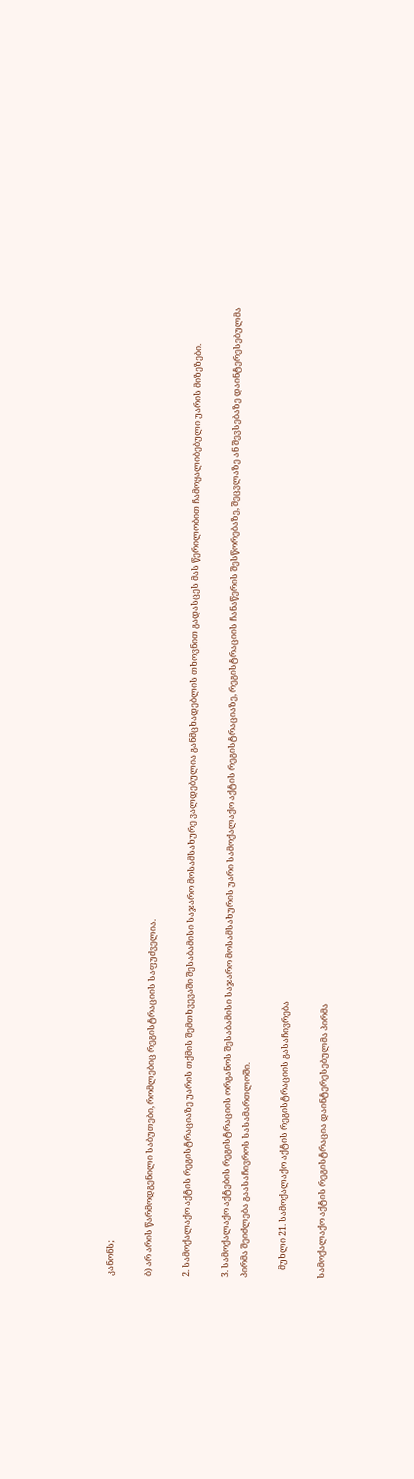კანონს;

ბ) არ არის წარმოდგენილი საბუთები, რომლებიც რეგისტრაციის საფუძველია.

2. სამოქალაქო აქტის რეგისტრაციაზე უარის თქმის შემთხვევაში შესაბამისი საჯარო მოსამსახურე ვალდებულია განმცხადებლის თხოვნით გადასცეს მას წერილობით ჩამოყალიბებული უარის მიზეზები.

3. სამოქალაქო აქტების რეგისტრაციის ორგანოს შესაბამისი საჯარო მოსამსახურის უარი სამოქალაქო აქტის რეგისტრაციაზე, რეგისტრაციის ჩანაწერის შესწორებაზე, შეცვლაზე ან შევსებაზე დაინტერესებულმა პირმა შეიძლება გაასაჩივროს სასამართლოში.

    მუხლი 21. სამოქალაქო აქტის რეგისტრაციის გასაჩივრება

სამოქალაქო აქტის რეგისტრაცია დაინტერესებულმა პირმა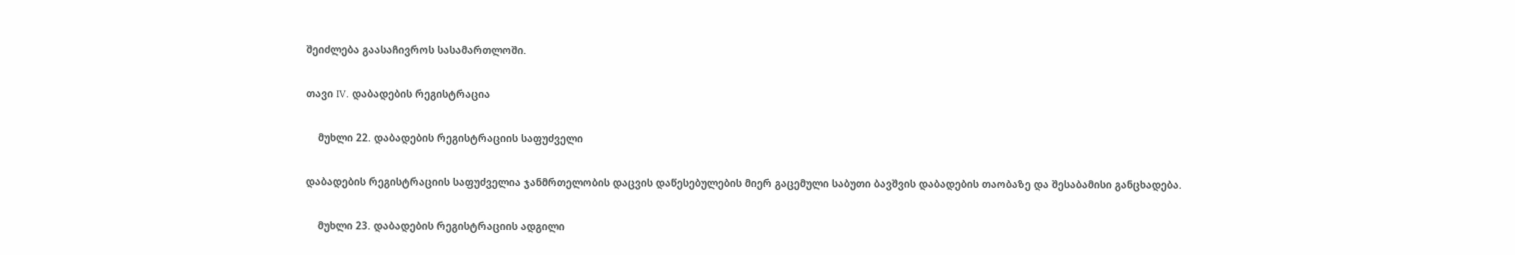შეიძლება გაასაჩივროს სასამართლოში.

თავი IV. დაბადების რეგისტრაცია

    მუხლი 22. დაბადების რეგისტრაციის საფუძველი

დაბადების რეგისტრაციის საფუძველია ჯანმრთელობის დაცვის დაწესებულების მიერ გაცემული საბუთი ბავშვის დაბადების თაობაზე და შესაბამისი განცხადება.

    მუხლი 23. დაბადების რეგისტრაციის ადგილი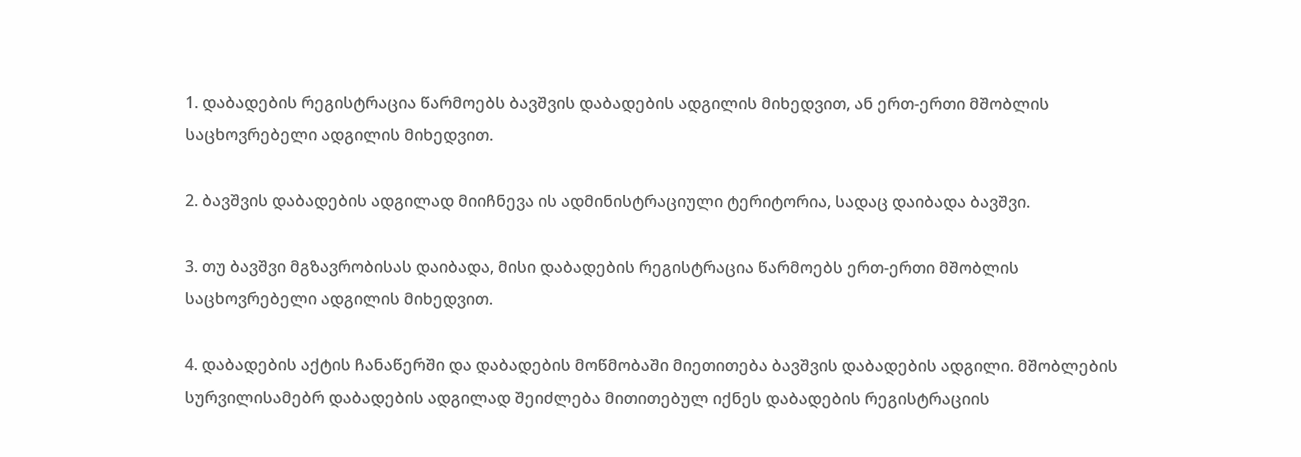1. დაბადების რეგისტრაცია წარმოებს ბავშვის დაბადების ადგილის მიხედვით, ან ერთ-ერთი მშობლის საცხოვრებელი ადგილის მიხედვით.

2. ბავშვის დაბადების ადგილად მიიჩნევა ის ადმინისტრაციული ტერიტორია, სადაც დაიბადა ბავშვი.

3. თუ ბავშვი მგზავრობისას დაიბადა, მისი დაბადების რეგისტრაცია წარმოებს ერთ-ერთი მშობლის საცხოვრებელი ადგილის მიხედვით.

4. დაბადების აქტის ჩანაწერში და დაბადების მოწმობაში მიეთითება ბავშვის დაბადების ადგილი. მშობლების სურვილისამებრ დაბადების ადგილად შეიძლება მითითებულ იქნეს დაბადების რეგისტრაციის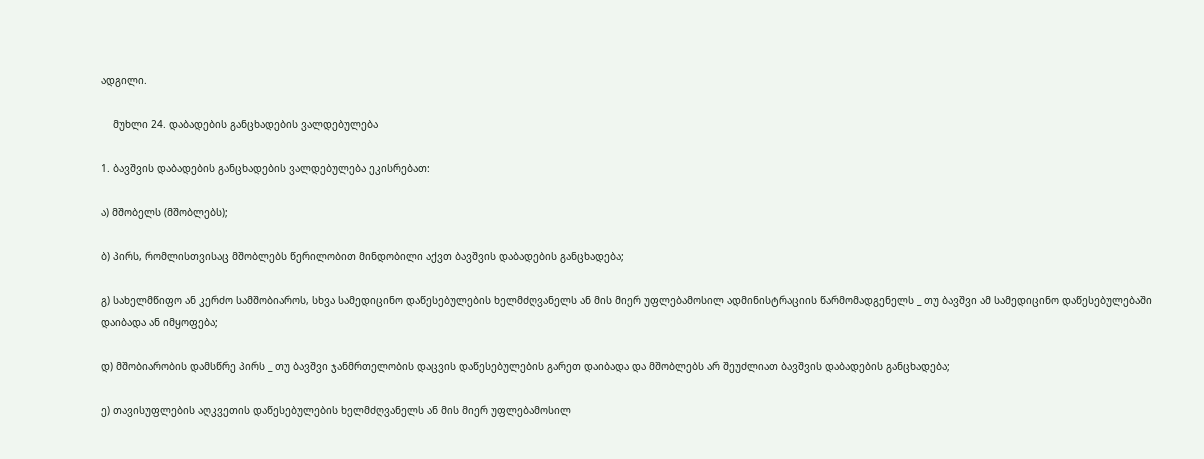ადგილი.

    მუხლი 24. დაბადების განცხადების ვალდებულება

1. ბავშვის დაბადების განცხადების ვალდებულება ეკისრებათ:

ა) მშობელს (მშობლებს);

ბ) პირს, რომლისთვისაც მშობლებს წერილობით მინდობილი აქვთ ბავშვის დაბადების განცხადება;

გ) სახელმწიფო ან კერძო სამშობიაროს, სხვა სამედიცინო დაწესებულების ხელმძღვანელს ან მის მიერ უფლებამოსილ ადმინისტრაციის წარმომადგენელს _ თუ ბავშვი ამ სამედიცინო დაწესებულებაში დაიბადა ან იმყოფება;

დ) მშობიარობის დამსწრე პირს _ თუ ბავშვი ჯანმრთელობის დაცვის დაწესებულების გარეთ დაიბადა და მშობლებს არ შეუძლიათ ბავშვის დაბადების განცხადება;

ე) თავისუფლების აღკვეთის დაწესებულების ხელმძღვანელს ან მის მიერ უფლებამოსილ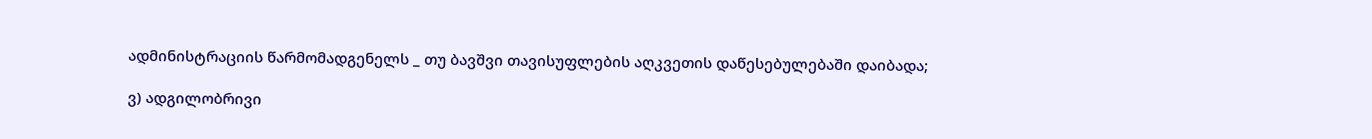ადმინისტრაციის წარმომადგენელს _ თუ ბავშვი თავისუფლების აღკვეთის დაწესებულებაში დაიბადა;

ვ) ადგილობრივი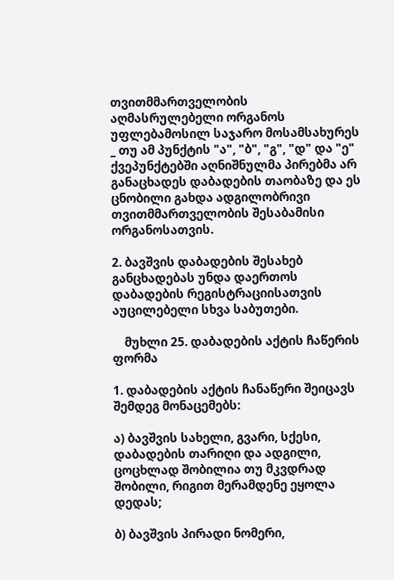თვითმმართველობის აღმასრულებელი ორგანოს უფლებამოსილ საჯარო მოსამსახურეს _ თუ ამ პუნქტის "ა", "ბ", "გ", "დ" და "ე" ქვეპუნქტებში აღნიშნულმა პირებმა არ განაცხადეს დაბადების თაობაზე და ეს ცნობილი გახდა ადგილობრივი თვითმმართველობის შესაბამისი ორგანოსათვის.

2. ბავშვის დაბადების შესახებ განცხადებას უნდა დაერთოს დაბადების რეგისტრაციისათვის აუცილებელი სხვა საბუთები.

    მუხლი 25. დაბადების აქტის ჩაწერის ფორმა

1. დაბადების აქტის ჩანაწერი შეიცავს შემდეგ მონაცემებს:

ა) ბავშვის სახელი, გვარი, სქესი, დაბადების თარიღი და ადგილი, ცოცხლად შობილია თუ მკვდრად შობილი, რიგით მერამდენე ეყოლა დედას;

ბ) ბავშვის პირადი ნომერი,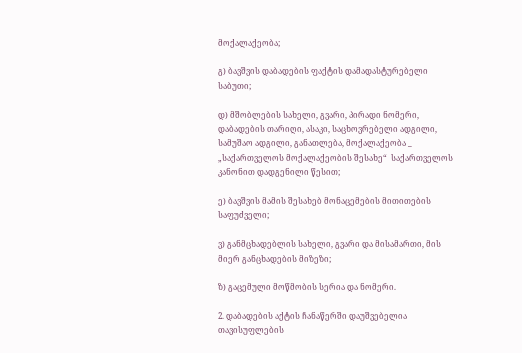მოქალაქეობა;

გ) ბავშვის დაბადების ფაქტის დამადასტურებელი საბუთი;

დ) მშობლების სახელი, გვარი, პირადი ნომერი, დაბადების თარიღი, ასაკი, საცხოვრებელი ადგილი, სამუშაო ადგილი, განათლება, მოქალაქეობა _ „საქართველოს მოქალაქეობის შესახე“  საქართველოს კანონით დადგენილი წესით;

ე) ბავშვის მამის შესახებ მონაცემების მითითების საფუძველი;

ვ) განმცხადებლის სახელი, გვარი და მისამართი, მის მიერ განცხადების მიზეზი;

ზ) გაცემული მოწმობის სერია და ნომერი.

2. დაბადების აქტის ჩანაწერში დაუშვებელია თავისუფლების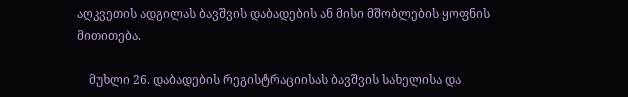აღკვეთის ადგილას ბავშვის დაბადების ან მისი მშობლების ყოფნის მითითება.

    მუხლი 26. დაბადების რეგისტრაციისას ბავშვის სახელისა და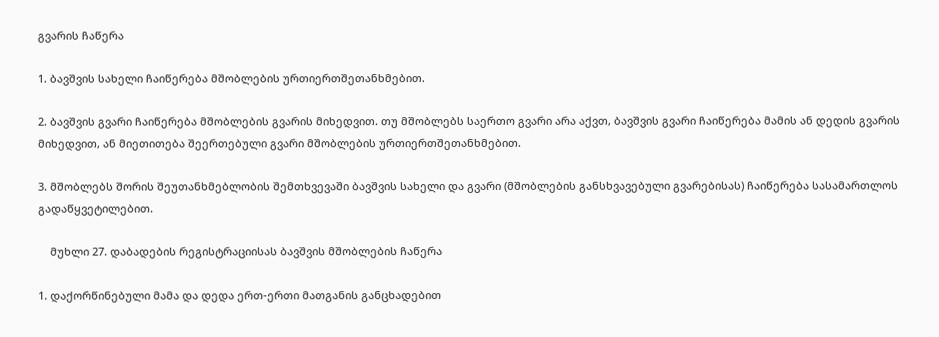გვარის ჩაწერა

1. ბავშვის სახელი ჩაიწერება მშობლების ურთიერთშეთანხმებით.

2. ბავშვის გვარი ჩაიწერება მშობლების გვარის მიხედვით. თუ მშობლებს საერთო გვარი არა აქვთ, ბავშვის გვარი ჩაიწერება მამის ან დედის გვარის მიხედვით, ან მიეთითება შეერთებული გვარი მშობლების ურთიერთშეთანხმებით.

3. მშობლებს შორის შეუთანხმებლობის შემთხვევაში ბავშვის სახელი და გვარი (მშობლების განსხვავებული გვარებისას) ჩაიწერება სასამართლოს გადაწყვეტილებით.

    მუხლი 27. დაბადების რეგისტრაციისას ბავშვის მშობლების ჩაწერა

1. დაქორწინებული მამა და დედა ერთ-ერთი მათგანის განცხადებით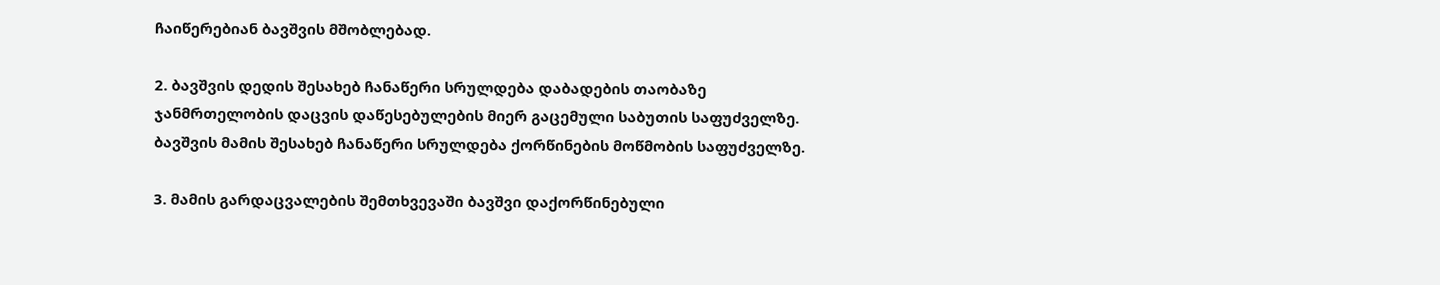ჩაიწერებიან ბავშვის მშობლებად.

2. ბავშვის დედის შესახებ ჩანაწერი სრულდება დაბადების თაობაზე ჯანმრთელობის დაცვის დაწესებულების მიერ გაცემული საბუთის საფუძველზე. ბავშვის მამის შესახებ ჩანაწერი სრულდება ქორწინების მოწმობის საფუძველზე.

3. მამის გარდაცვალების შემთხვევაში ბავშვი დაქორწინებული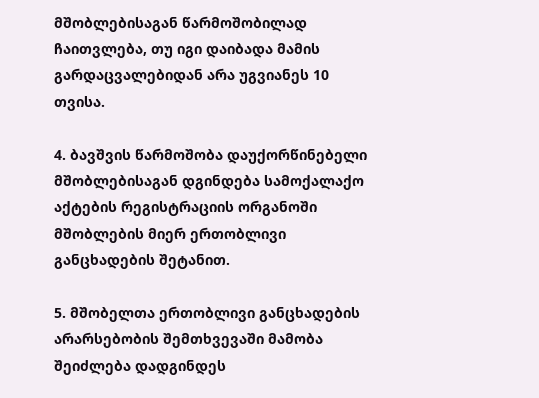მშობლებისაგან წარმოშობილად ჩაითვლება, თუ იგი დაიბადა მამის გარდაცვალებიდან არა უგვიანეს 10 თვისა.

4. ბავშვის წარმოშობა დაუქორწინებელი მშობლებისაგან დგინდება სამოქალაქო აქტების რეგისტრაციის ორგანოში მშობლების მიერ ერთობლივი განცხადების შეტანით.

5. მშობელთა ერთობლივი განცხადების არარსებობის შემთხვევაში მამობა შეიძლება დადგინდეს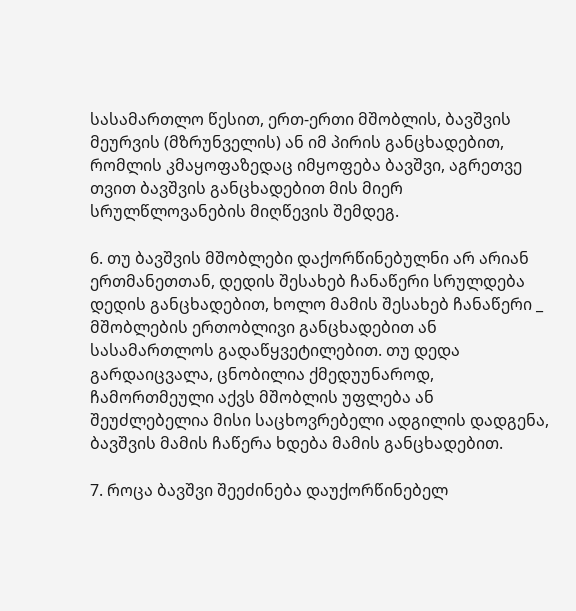სასამართლო წესით, ერთ-ერთი მშობლის, ბავშვის მეურვის (მზრუნველის) ან იმ პირის განცხადებით, რომლის კმაყოფაზედაც იმყოფება ბავშვი, აგრეთვე თვით ბავშვის განცხადებით მის მიერ სრულწლოვანების მიღწევის შემდეგ.

6. თუ ბავშვის მშობლები დაქორწინებულნი არ არიან ერთმანეთთან, დედის შესახებ ჩანაწერი სრულდება დედის განცხადებით, ხოლო მამის შესახებ ჩანაწერი _ მშობლების ერთობლივი განცხადებით ან სასამართლოს გადაწყვეტილებით. თუ დედა გარდაიცვალა, ცნობილია ქმედუუნაროდ, ჩამორთმეული აქვს მშობლის უფლება ან შეუძლებელია მისი საცხოვრებელი ადგილის დადგენა, ბავშვის მამის ჩაწერა ხდება მამის განცხადებით.

7. როცა ბავშვი შეეძინება დაუქორწინებელ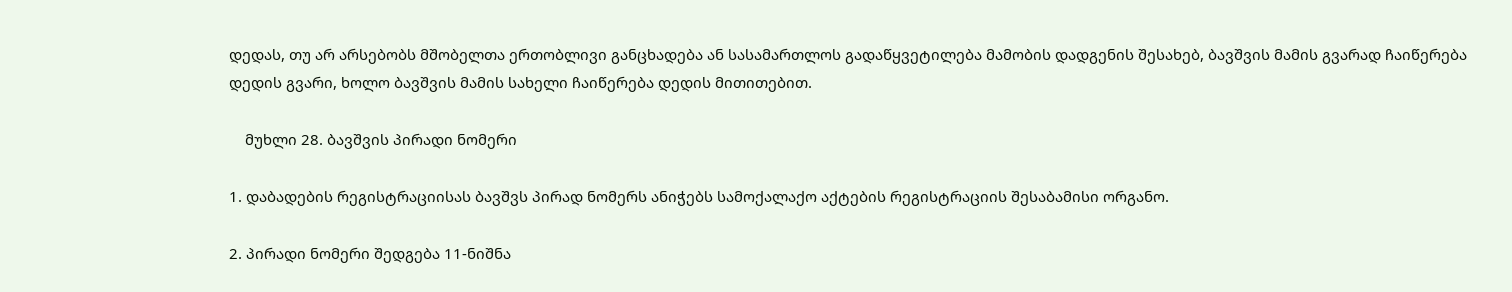დედას, თუ არ არსებობს მშობელთა ერთობლივი განცხადება ან სასამართლოს გადაწყვეტილება მამობის დადგენის შესახებ, ბავშვის მამის გვარად ჩაიწერება დედის გვარი, ხოლო ბავშვის მამის სახელი ჩაიწერება დედის მითითებით.

    მუხლი 28. ბავშვის პირადი ნომერი

1. დაბადების რეგისტრაციისას ბავშვს პირად ნომერს ანიჭებს სამოქალაქო აქტების რეგისტრაციის შესაბამისი ორგანო.

2. პირადი ნომერი შედგება 11-ნიშნა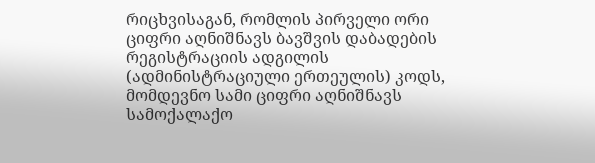რიცხვისაგან, რომლის პირველი ორი ციფრი აღნიშნავს ბავშვის დაბადების რეგისტრაციის ადგილის (ადმინისტრაციული ერთეულის) კოდს, მომდევნო სამი ციფრი აღნიშნავს სამოქალაქო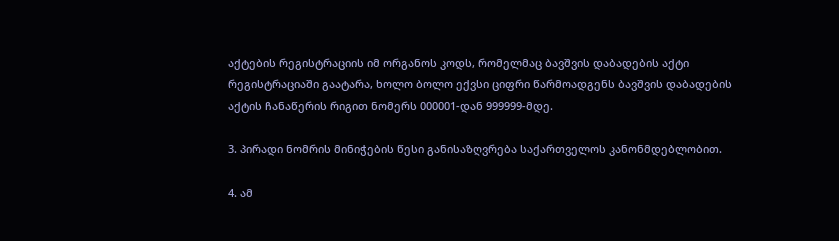აქტების რეგისტრაციის იმ ორგანოს კოდს, რომელმაც ბავშვის დაბადების აქტი რეგისტრაციაში გაატარა, ხოლო ბოლო ექვსი ციფრი წარმოადგენს ბავშვის დაბადების აქტის ჩანაწერის რიგით ნომერს 000001-დან 999999-მდე.

3. პირადი ნომრის მინიჭების წესი განისაზღვრება საქართველოს კანონმდებლობით.

4. ამ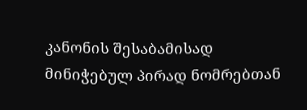კანონის შესაბამისად მინიჭებულ პირად ნომრებთან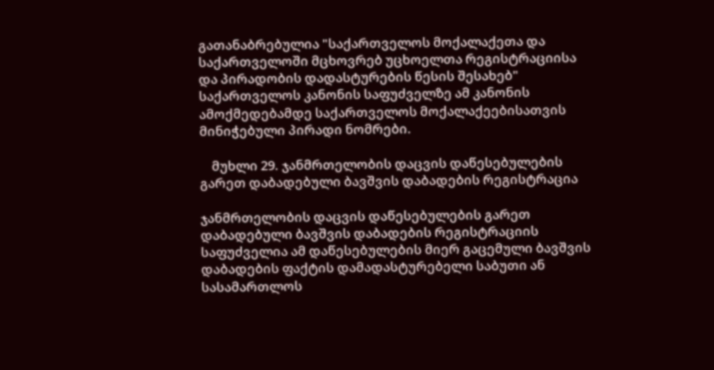გათანაბრებულია "საქართველოს მოქალაქეთა და საქართველოში მცხოვრებ უცხოელთა რეგისტრაციისა და პირადობის დადასტურების წესის შესახებ" საქართველოს კანონის საფუძველზე ამ კანონის ამოქმედებამდე საქართველოს მოქალაქეებისათვის მინიჭებული პირადი ნომრები.

    მუხლი 29. ჯანმრთელობის დაცვის დაწესებულების გარეთ დაბადებული ბავშვის დაბადების რეგისტრაცია

ჯანმრთელობის დაცვის დაწესებულების გარეთ დაბადებული ბავშვის დაბადების რეგისტრაციის საფუძველია ამ დაწესებულების მიერ გაცემული ბავშვის დაბადების ფაქტის დამადასტურებელი საბუთი ან სასამართლოს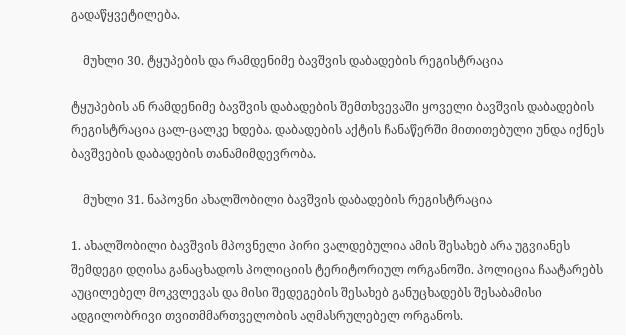გადაწყვეტილება.

    მუხლი 30. ტყუპების და რამდენიმე ბავშვის დაბადების რეგისტრაცია

ტყუპების ან რამდენიმე ბავშვის დაბადების შემთხვევაში ყოველი ბავშვის დაბადების რეგისტრაცია ცალ-ცალკე ხდება. დაბადების აქტის ჩანაწერში მითითებული უნდა იქნეს ბავშვების დაბადების თანამიმდევრობა.

    მუხლი 31. ნაპოვნი ახალშობილი ბავშვის დაბადების რეგისტრაცია

1. ახალშობილი ბავშვის მპოვნელი პირი ვალდებულია ამის შესახებ არა უგვიანეს შემდეგი დღისა განაცხადოს პოლიციის ტერიტორიულ ორგანოში. პოლიცია ჩაატარებს აუცილებელ მოკვლევას და მისი შედეგების შესახებ განუცხადებს შესაბამისი ადგილობრივი თვითმმართველობის აღმასრულებელ ორგანოს.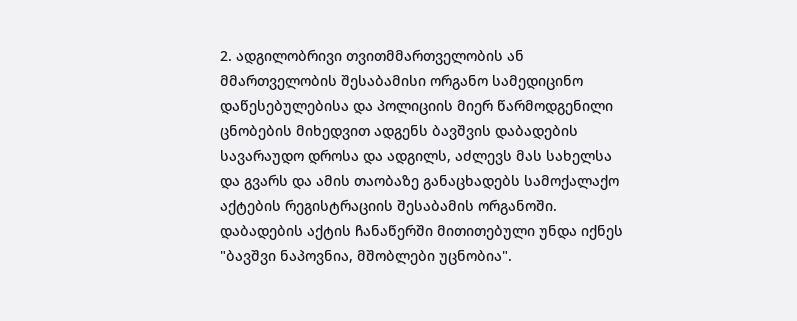2. ადგილობრივი თვითმმართველობის ან მმართველობის შესაბამისი ორგანო სამედიცინო დაწესებულებისა და პოლიციის მიერ წარმოდგენილი ცნობების მიხედვით ადგენს ბავშვის დაბადების სავარაუდო დროსა და ადგილს, აძლევს მას სახელსა და გვარს და ამის თაობაზე განაცხადებს სამოქალაქო აქტების რეგისტრაციის შესაბამის ორგანოში. დაბადების აქტის ჩანაწერში მითითებული უნდა იქნეს "ბავშვი ნაპოვნია, მშობლები უცნობია".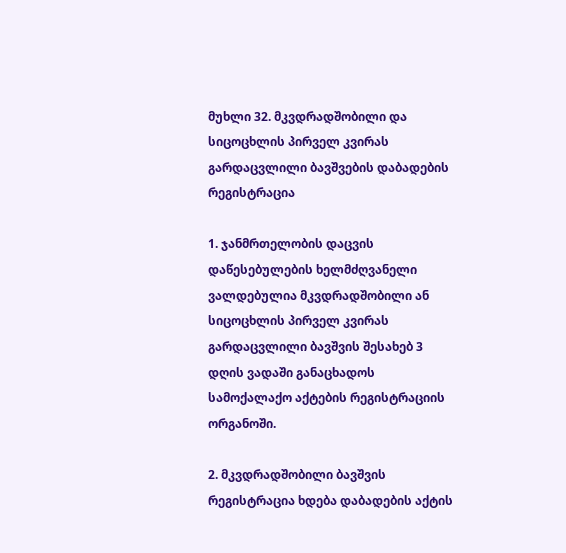მუხლი 32. მკვდრადშობილი და სიცოცხლის პირველ კვირას გარდაცვლილი ბავშვების დაბადების რეგისტრაცია

1. ჯანმრთელობის დაცვის დაწესებულების ხელმძღვანელი ვალდებულია მკვდრადშობილი ან სიცოცხლის პირველ კვირას გარდაცვლილი ბავშვის შესახებ 3 დღის ვადაში განაცხადოს სამოქალაქო აქტების რეგისტრაციის ორგანოში.

2. მკვდრადშობილი ბავშვის რეგისტრაცია ხდება დაბადების აქტის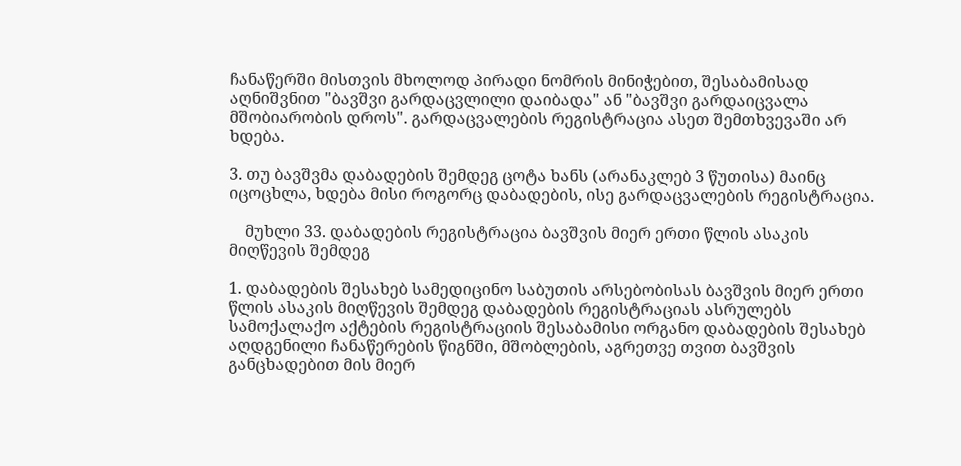ჩანაწერში მისთვის მხოლოდ პირადი ნომრის მინიჭებით, შესაბამისად აღნიშვნით "ბავშვი გარდაცვლილი დაიბადა" ან "ბავშვი გარდაიცვალა მშობიარობის დროს". გარდაცვალების რეგისტრაცია ასეთ შემთხვევაში არ ხდება.

3. თუ ბავშვმა დაბადების შემდეგ ცოტა ხანს (არანაკლებ 3 წუთისა) მაინც იცოცხლა, ხდება მისი როგორც დაბადების, ისე გარდაცვალების რეგისტრაცია.

    მუხლი 33. დაბადების რეგისტრაცია ბავშვის მიერ ერთი წლის ასაკის მიღწევის შემდეგ

1. დაბადების შესახებ სამედიცინო საბუთის არსებობისას ბავშვის მიერ ერთი წლის ასაკის მიღწევის შემდეგ დაბადების რეგისტრაციას ასრულებს სამოქალაქო აქტების რეგისტრაციის შესაბამისი ორგანო დაბადების შესახებ აღდგენილი ჩანაწერების წიგნში, მშობლების, აგრეთვე თვით ბავშვის განცხადებით მის მიერ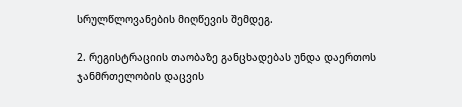სრულწლოვანების მიღწევის შემდეგ.

2. რეგისტრაციის თაობაზე განცხადებას უნდა დაერთოს ჯანმრთელობის დაცვის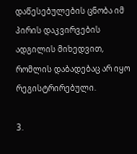დაწესებულების ცნობა იმ პირის დაკვირვების ადგილის მიხედვით, რომლის დაბადებაც არ იყო რეგისტრირებული.

3.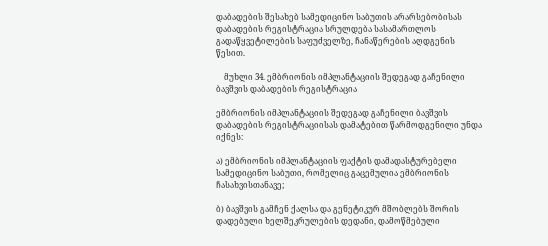დაბადების შესახებ სამედიცინო საბუთის არარსებობისას დაბადების რეგისტრაცია სრულდება სასამართლოს გადაწყვეტილების საფუძველზე, ჩანაწერების აღდგენის წესით.

    მუხლი 34. ემბრიონის იმპლანტაციის შედეგად გაჩენილი ბავშვის დაბადების რეგისტრაცია

ემბრიონის იმპლანტაციის შედეგად გაჩენილი ბავშვის დაბადების რეგისტრაციისას დამატებით წარმოდგენილი უნდა იქნეს:

ა) ემბრიონის იმპლანტაციის ფაქტის დამადასტურებელი სამედიცინო საბუთი, რომელიც გაცემულია ემბრიონის ჩასახვისთანავე;

ბ) ბავშვის გამჩენ ქალსა და გენეტიკურ მშობლებს შორის დადებული ხელშეკრულების დედანი, დამოწმებული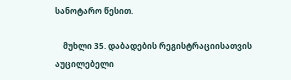სანოტარო წესით.

    მუხლი 35. დაბადების რეგისტრაციისათვის აუცილებელი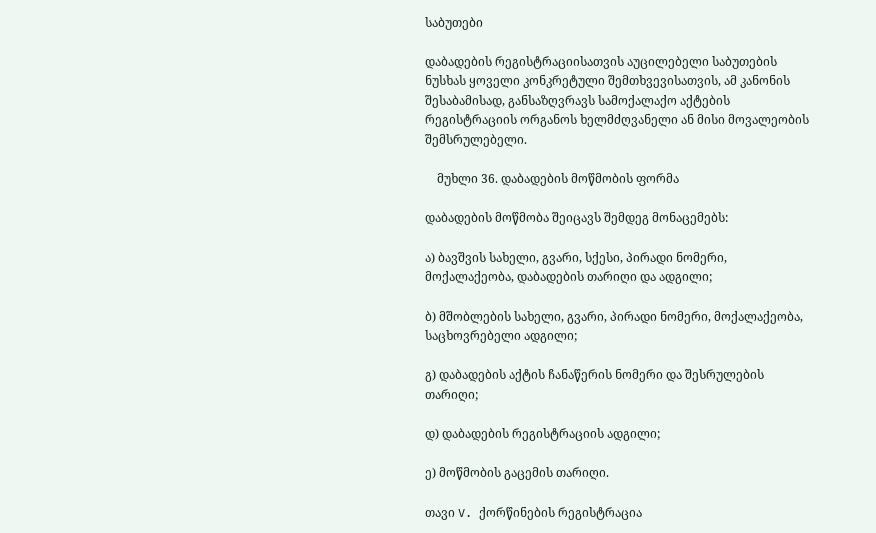საბუთები

დაბადების რეგისტრაციისათვის აუცილებელი საბუთების ნუსხას ყოველი კონკრეტული შემთხვევისათვის, ამ კანონის შესაბამისად, განსაზღვრავს სამოქალაქო აქტების რეგისტრაციის ორგანოს ხელმძღვანელი ან მისი მოვალეობის შემსრულებელი.

    მუხლი 36. დაბადების მოწმობის ფორმა

დაბადების მოწმობა შეიცავს შემდეგ მონაცემებს:

ა) ბავშვის სახელი, გვარი, სქესი, პირადი ნომერი, მოქალაქეობა, დაბადების თარიღი და ადგილი;

ბ) მშობლების სახელი, გვარი, პირადი ნომერი, მოქალაქეობა, საცხოვრებელი ადგილი;

გ) დაბადების აქტის ჩანაწერის ნომერი და შესრულების თარიღი;

დ) დაბადების რეგისტრაციის ადგილი;

ე) მოწმობის გაცემის თარიღი.

თავი V. ქორწინების რეგისტრაცია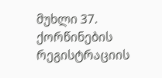მუხლი 37. ქორწინების რეგისტრაციის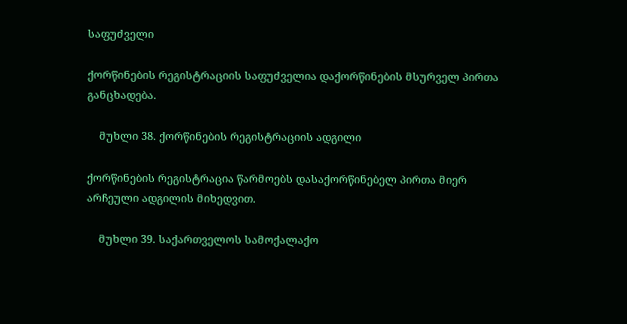საფუძველი

ქორწინების რეგისტრაციის საფუძველია დაქორწინების მსურველ პირთა განცხადება.

    მუხლი 38. ქორწინების რეგისტრაციის ადგილი

ქორწინების რეგისტრაცია წარმოებს დასაქორწინებელ პირთა მიერ არჩეული ადგილის მიხედვით.

    მუხლი 39. საქართველოს სამოქალაქო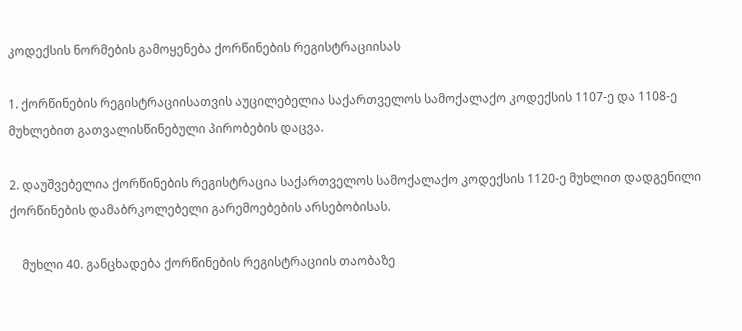კოდექსის ნორმების გამოყენება ქორწინების რეგისტრაციისას

1. ქორწინების რეგისტრაციისათვის აუცილებელია საქართველოს სამოქალაქო კოდექსის 1107-ე და 1108-ე მუხლებით გათვალისწინებული პირობების დაცვა.

2. დაუშვებელია ქორწინების რეგისტრაცია საქართველოს სამოქალაქო კოდექსის 1120-ე მუხლით დადგენილი ქორწინების დამაბრკოლებელი გარემოებების არსებობისას.

    მუხლი 40. განცხადება ქორწინების რეგისტრაციის თაობაზე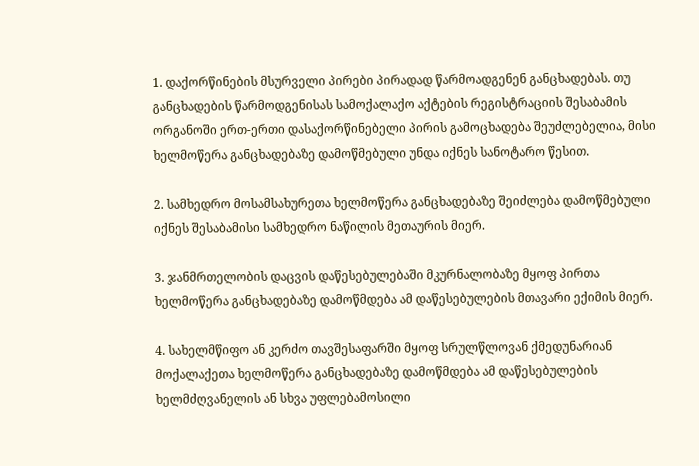1. დაქორწინების მსურველი პირები პირადად წარმოადგენენ განცხადებას. თუ განცხადების წარმოდგენისას სამოქალაქო აქტების რეგისტრაციის შესაბამის ორგანოში ერთ-ერთი დასაქორწინებელი პირის გამოცხადება შეუძლებელია, მისი ხელმოწერა განცხადებაზე დამოწმებული უნდა იქნეს სანოტარო წესით.

2. სამხედრო მოსამსახურეთა ხელმოწერა განცხადებაზე შეიძლება დამოწმებული იქნეს შესაბამისი სამხედრო ნაწილის მეთაურის მიერ.

3. ჯანმრთელობის დაცვის დაწესებულებაში მკურნალობაზე მყოფ პირთა ხელმოწერა განცხადებაზე დამოწმდება ამ დაწესებულების მთავარი ექიმის მიერ.

4. სახელმწიფო ან კერძო თავშესაფარში მყოფ სრულწლოვან ქმედუნარიან მოქალაქეთა ხელმოწერა განცხადებაზე დამოწმდება ამ დაწესებულების ხელმძღვანელის ან სხვა უფლებამოსილი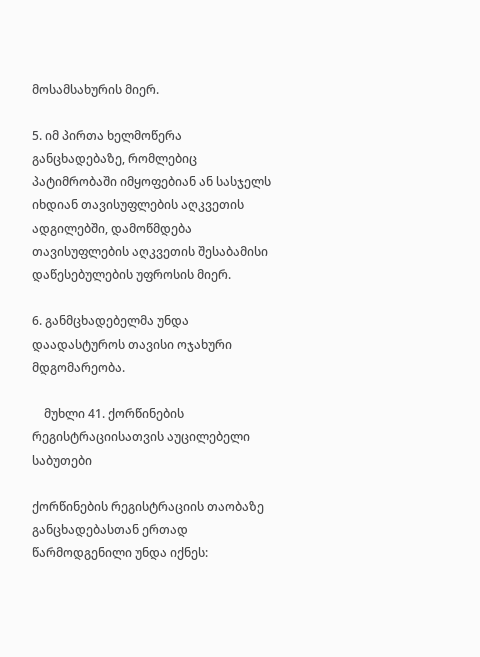მოსამსახურის მიერ.

5. იმ პირთა ხელმოწერა განცხადებაზე, რომლებიც პატიმრობაში იმყოფებიან ან სასჯელს იხდიან თავისუფლების აღკვეთის ადგილებში, დამოწმდება თავისუფლების აღკვეთის შესაბამისი დაწესებულების უფროსის მიერ.

6. განმცხადებელმა უნდა დაადასტუროს თავისი ოჯახური მდგომარეობა.

    მუხლი 41. ქორწინების რეგისტრაციისათვის აუცილებელი საბუთები

ქორწინების რეგისტრაციის თაობაზე განცხადებასთან ერთად წარმოდგენილი უნდა იქნეს: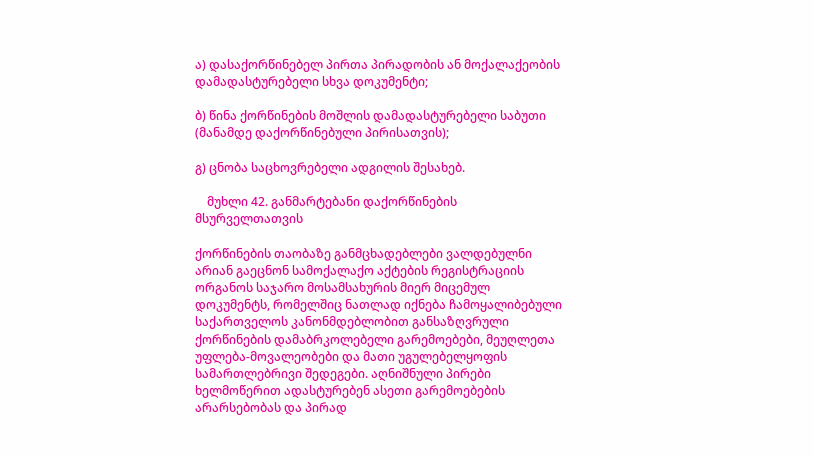ა) დასაქორწინებელ პირთა პირადობის ან მოქალაქეობის დამადასტურებელი სხვა დოკუმენტი;

ბ) წინა ქორწინების მოშლის დამადასტურებელი საბუთი (მანამდე დაქორწინებული პირისათვის);

გ) ცნობა საცხოვრებელი ადგილის შესახებ.

    მუხლი 42. განმარტებანი დაქორწინების მსურველთათვის

ქორწინების თაობაზე განმცხადებლები ვალდებულნი არიან გაეცნონ სამოქალაქო აქტების რეგისტრაციის ორგანოს საჯარო მოსამსახურის მიერ მიცემულ დოკუმენტს, რომელშიც ნათლად იქნება ჩამოყალიბებული საქართველოს კანონმდებლობით განსაზღვრული ქორწინების დამაბრკოლებელი გარემოებები, მეუღლეთა უფლება-მოვალეობები და მათი უგულებელყოფის სამართლებრივი შედეგები. აღნიშნული პირები ხელმოწერით ადასტურებენ ასეთი გარემოებების არარსებობას და პირად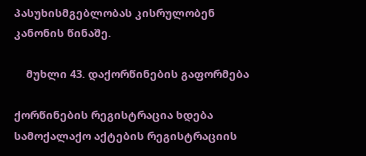პასუხისმგებლობას კისრულობენ კანონის წინაშე.

    მუხლი 43. დაქორწინების გაფორმება

ქორწინების რეგისტრაცია ხდება სამოქალაქო აქტების რეგისტრაციის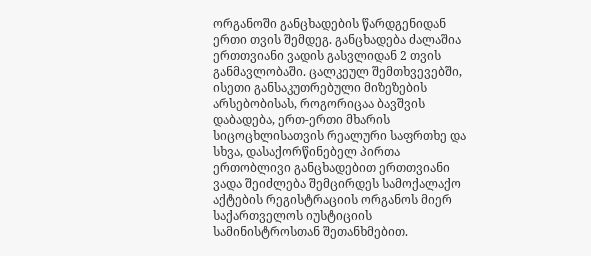ორგანოში განცხადების წარდგენიდან ერთი თვის შემდეგ. განცხადება ძალაშია ერთთვიანი ვადის გასვლიდან 2 თვის განმავლობაში. ცალკეულ შემთხვევებში, ისეთი განსაკუთრებული მიზეზების არსებობისას, როგორიცაა ბავშვის დაბადება, ერთ-ერთი მხარის სიცოცხლისათვის რეალური საფრთხე და სხვა, დასაქორწინებელ პირთა ერთობლივი განცხადებით ერთთვიანი ვადა შეიძლება შემცირდეს სამოქალაქო აქტების რეგისტრაციის ორგანოს მიერ საქართველოს იუსტიციის სამინისტროსთან შეთანხმებით.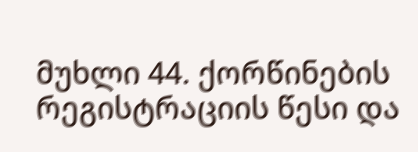მუხლი 44. ქორწინების რეგისტრაციის წესი და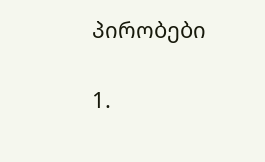პირობები

1.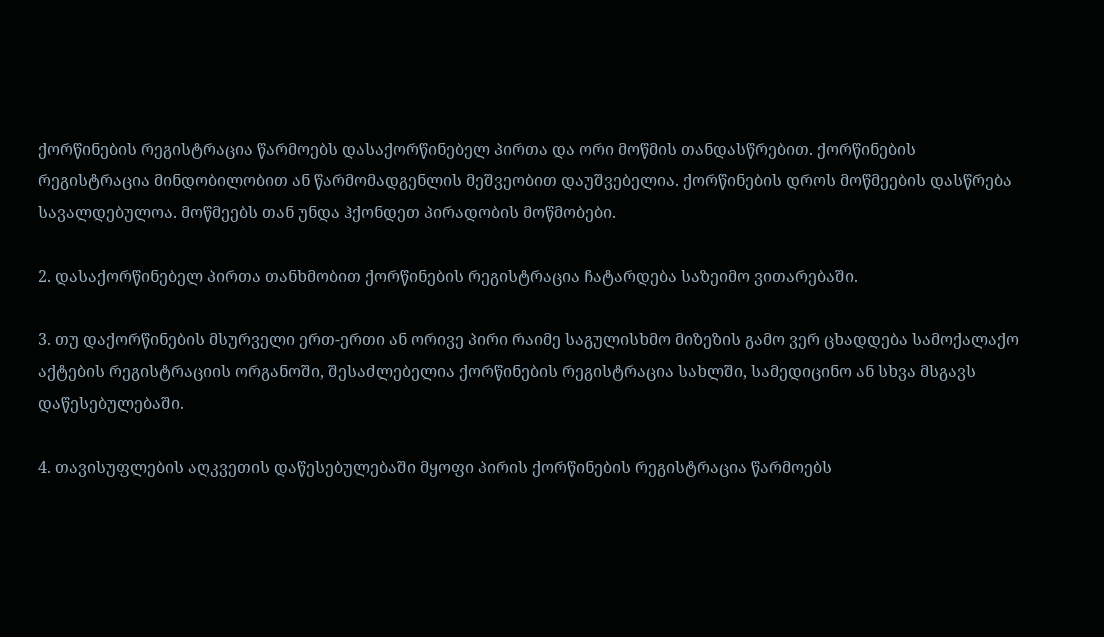ქორწინების რეგისტრაცია წარმოებს დასაქორწინებელ პირთა და ორი მოწმის თანდასწრებით. ქორწინების რეგისტრაცია მინდობილობით ან წარმომადგენლის მეშვეობით დაუშვებელია. ქორწინების დროს მოწმეების დასწრება სავალდებულოა. მოწმეებს თან უნდა ჰქონდეთ პირადობის მოწმობები.

2. დასაქორწინებელ პირთა თანხმობით ქორწინების რეგისტრაცია ჩატარდება საზეიმო ვითარებაში.

3. თუ დაქორწინების მსურველი ერთ-ერთი ან ორივე პირი რაიმე საგულისხმო მიზეზის გამო ვერ ცხადდება სამოქალაქო აქტების რეგისტრაციის ორგანოში, შესაძლებელია ქორწინების რეგისტრაცია სახლში, სამედიცინო ან სხვა მსგავს დაწესებულებაში.

4. თავისუფლების აღკვეთის დაწესებულებაში მყოფი პირის ქორწინების რეგისტრაცია წარმოებს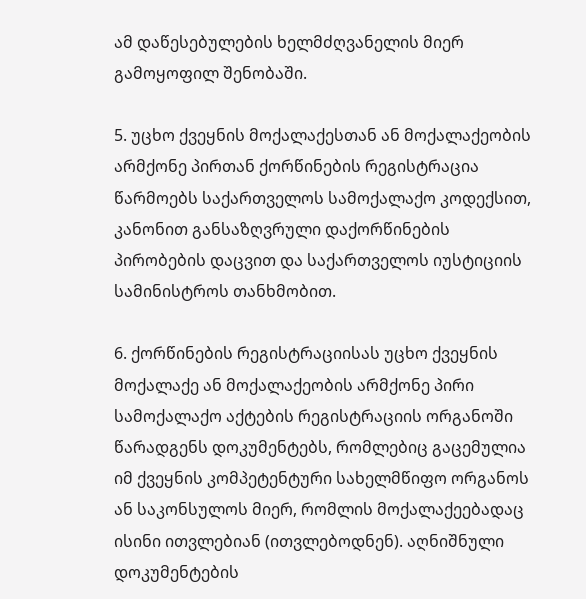ამ დაწესებულების ხელმძღვანელის მიერ გამოყოფილ შენობაში.

5. უცხო ქვეყნის მოქალაქესთან ან მოქალაქეობის არმქონე პირთან ქორწინების რეგისტრაცია წარმოებს საქართველოს სამოქალაქო კოდექსით, კანონით განსაზღვრული დაქორწინების პირობების დაცვით და საქართველოს იუსტიციის სამინისტროს თანხმობით.

6. ქორწინების რეგისტრაციისას უცხო ქვეყნის მოქალაქე ან მოქალაქეობის არმქონე პირი სამოქალაქო აქტების რეგისტრაციის ორგანოში წარადგენს დოკუმენტებს, რომლებიც გაცემულია იმ ქვეყნის კომპეტენტური სახელმწიფო ორგანოს ან საკონსულოს მიერ, რომლის მოქალაქეებადაც ისინი ითვლებიან (ითვლებოდნენ). აღნიშნული დოკუმენტების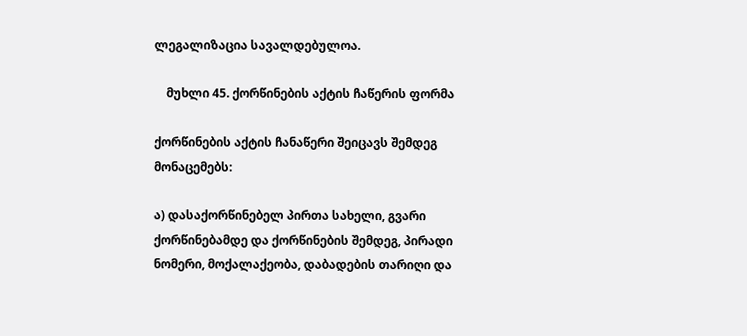ლეგალიზაცია სავალდებულოა.

    მუხლი 45. ქორწინების აქტის ჩაწერის ფორმა

ქორწინების აქტის ჩანაწერი შეიცავს შემდეგ მონაცემებს:

ა) დასაქორწინებელ პირთა სახელი, გვარი ქორწინებამდე და ქორწინების შემდეგ, პირადი ნომერი, მოქალაქეობა, დაბადების თარიღი და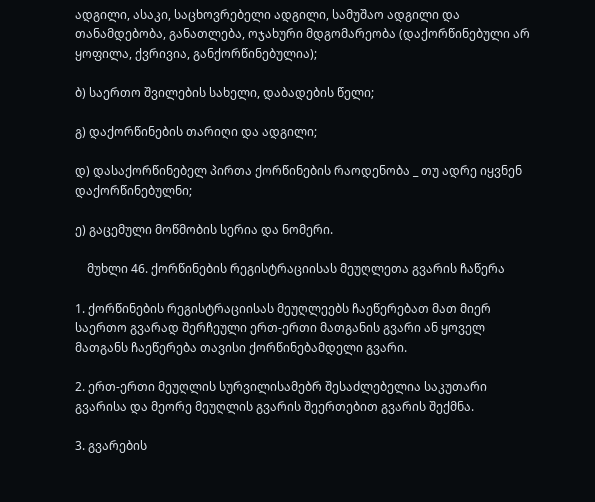ადგილი, ასაკი, საცხოვრებელი ადგილი, სამუშაო ადგილი და თანამდებობა, განათლება, ოჯახური მდგომარეობა (დაქორწინებული არ ყოფილა, ქვრივია, განქორწინებულია);

ბ) საერთო შვილების სახელი, დაბადების წელი;

გ) დაქორწინების თარიღი და ადგილი;

დ) დასაქორწინებელ პირთა ქორწინების რაოდენობა _ თუ ადრე იყვნენ დაქორწინებულნი;

ე) გაცემული მოწმობის სერია და ნომერი.

    მუხლი 46. ქორწინების რეგისტრაციისას მეუღლეთა გვარის ჩაწერა

1. ქორწინების რეგისტრაციისას მეუღლეებს ჩაეწერებათ მათ მიერ საერთო გვარად შერჩეული ერთ-ერთი მათგანის გვარი ან ყოველ მათგანს ჩაეწერება თავისი ქორწინებამდელი გვარი.

2. ერთ-ერთი მეუღლის სურვილისამებრ შესაძლებელია საკუთარი გვარისა და მეორე მეუღლის გვარის შეერთებით გვარის შექმნა.

3. გვარების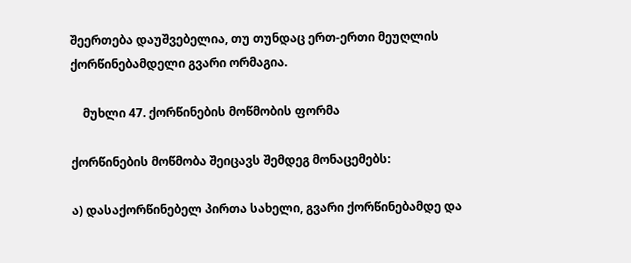შეერთება დაუშვებელია, თუ თუნდაც ერთ-ერთი მეუღლის ქორწინებამდელი გვარი ორმაგია.

    მუხლი 47. ქორწინების მოწმობის ფორმა

ქორწინების მოწმობა შეიცავს შემდეგ მონაცემებს:

ა) დასაქორწინებელ პირთა სახელი, გვარი ქორწინებამდე და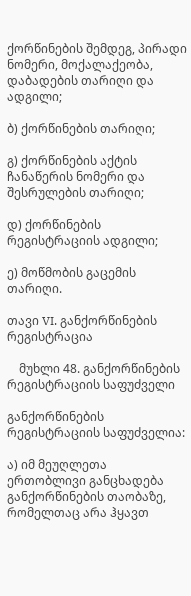ქორწინების შემდეგ, პირადი ნომერი, მოქალაქეობა, დაბადების თარიღი და ადგილი;

ბ) ქორწინების თარიღი;

გ) ქორწინების აქტის ჩანაწერის ნომერი და შესრულების თარიღი;

დ) ქორწინების რეგისტრაციის ადგილი;

ე) მოწმობის გაცემის თარიღი.

თავი VI. განქორწინების რეგისტრაცია

    მუხლი 48. განქორწინების რეგისტრაციის საფუძველი

განქორწინების რეგისტრაციის საფუძველია:

ა) იმ მეუღლეთა ერთობლივი განცხადება განქორწინების თაობაზე, რომელთაც არა ჰყავთ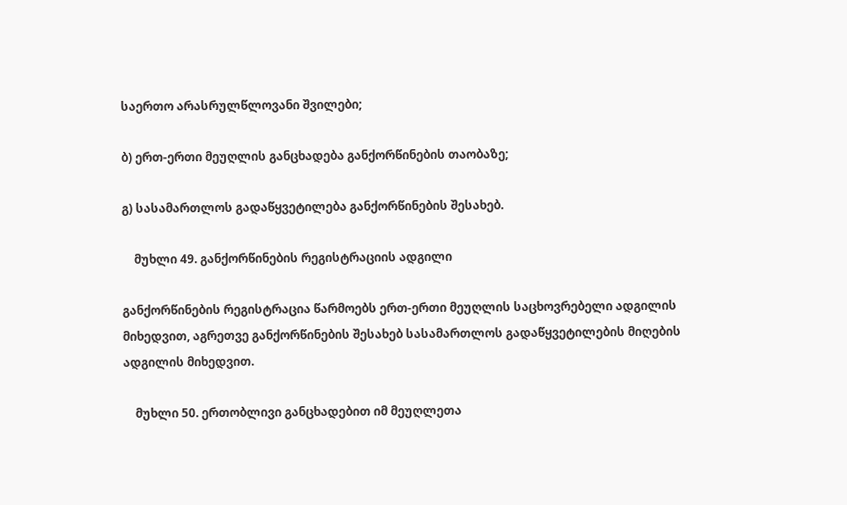საერთო არასრულწლოვანი შვილები;

ბ) ერთ-ერთი მეუღლის განცხადება განქორწინების თაობაზე;

გ) სასამართლოს გადაწყვეტილება განქორწინების შესახებ.

    მუხლი 49. განქორწინების რეგისტრაციის ადგილი

განქორწინების რეგისტრაცია წარმოებს ერთ-ერთი მეუღლის საცხოვრებელი ადგილის მიხედვით, აგრეთვე განქორწინების შესახებ სასამართლოს გადაწყვეტილების მიღების ადგილის მიხედვით.

    მუხლი 50. ერთობლივი განცხადებით იმ მეუღლეთა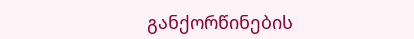განქორწინების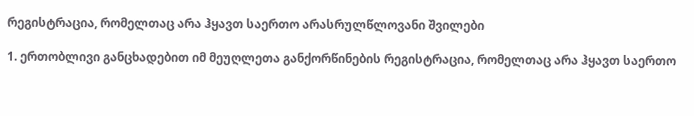რეგისტრაცია, რომელთაც არა ჰყავთ საერთო არასრულწლოვანი შვილები

1. ერთობლივი განცხადებით იმ მეუღლეთა განქორწინების რეგისტრაცია, რომელთაც არა ჰყავთ საერთო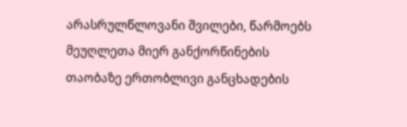არასრულწლოვანი შვილები, წარმოებს მეუღლეთა მიერ განქორწინების თაობაზე ერთობლივი განცხადების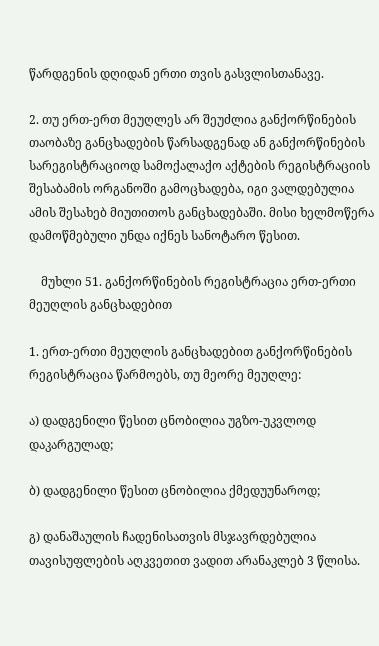წარდგენის დღიდან ერთი თვის გასვლისთანავე.

2. თუ ერთ-ერთ მეუღლეს არ შეუძლია განქორწინების თაობაზე განცხადების წარსადგენად ან განქორწინების სარეგისტრაციოდ სამოქალაქო აქტების რეგისტრაციის შესაბამის ორგანოში გამოცხადება, იგი ვალდებულია ამის შესახებ მიუთითოს განცხადებაში. მისი ხელმოწერა დამოწმებული უნდა იქნეს სანოტარო წესით.

    მუხლი 51. განქორწინების რეგისტრაცია ერთ-ერთი მეუღლის განცხადებით

1. ერთ-ერთი მეუღლის განცხადებით განქორწინების რეგისტრაცია წარმოებს, თუ მეორე მეუღლე:

ა) დადგენილი წესით ცნობილია უგზო-უკვლოდ დაკარგულად;

ბ) დადგენილი წესით ცნობილია ქმედუუნაროდ;

გ) დანაშაულის ჩადენისათვის მსჯავრდებულია თავისუფლების აღკვეთით ვადით არანაკლებ 3 წლისა.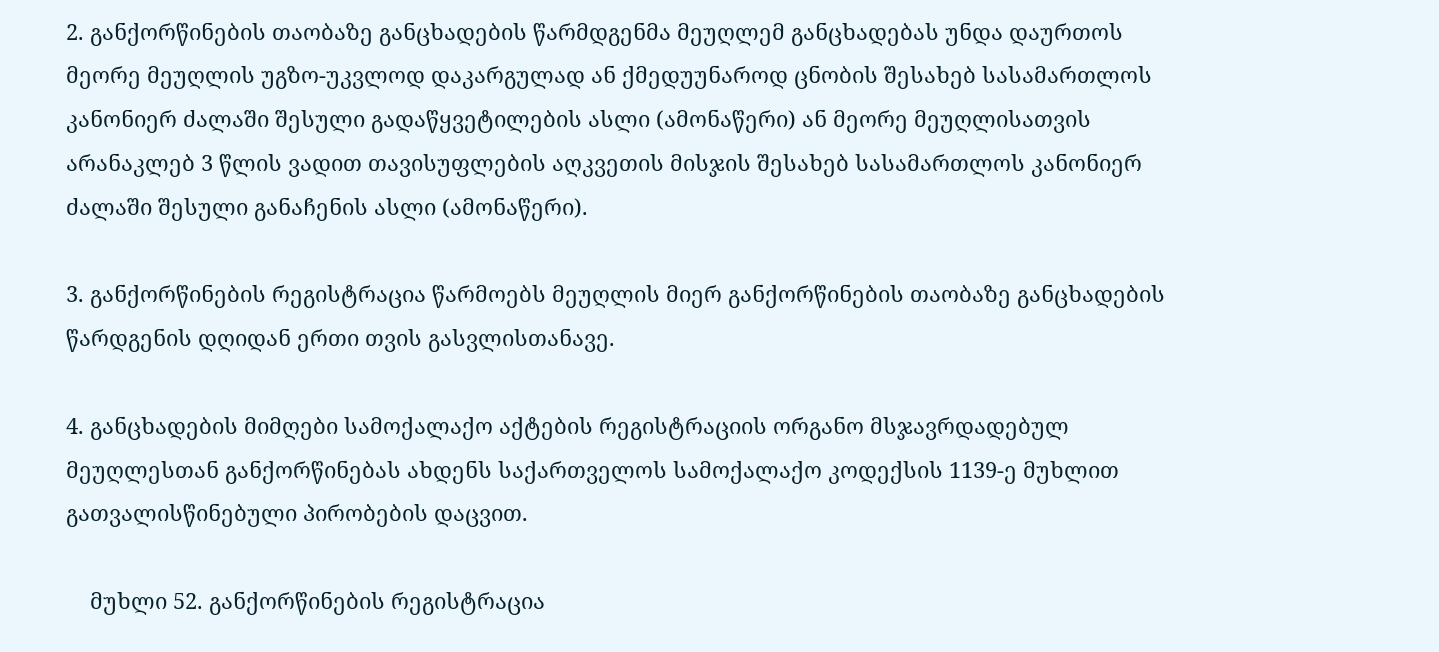2. განქორწინების თაობაზე განცხადების წარმდგენმა მეუღლემ განცხადებას უნდა დაურთოს მეორე მეუღლის უგზო-უკვლოდ დაკარგულად ან ქმედუუნაროდ ცნობის შესახებ სასამართლოს კანონიერ ძალაში შესული გადაწყვეტილების ასლი (ამონაწერი) ან მეორე მეუღლისათვის არანაკლებ 3 წლის ვადით თავისუფლების აღკვეთის მისჯის შესახებ სასამართლოს კანონიერ ძალაში შესული განაჩენის ასლი (ამონაწერი).

3. განქორწინების რეგისტრაცია წარმოებს მეუღლის მიერ განქორწინების თაობაზე განცხადების წარდგენის დღიდან ერთი თვის გასვლისთანავე.

4. განცხადების მიმღები სამოქალაქო აქტების რეგისტრაციის ორგანო მსჯავრდადებულ მეუღლესთან განქორწინებას ახდენს საქართველოს სამოქალაქო კოდექსის 1139-ე მუხლით გათვალისწინებული პირობების დაცვით.

    მუხლი 52. განქორწინების რეგისტრაცია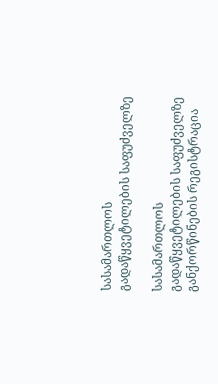სასამართლოს გადაწყვეტილების საფუძველზე

სასამართლოს გადაწყვეტილების საფუძველზე განქორწინების რეგისტრაცია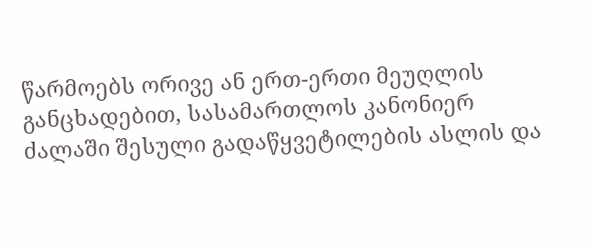წარმოებს ორივე ან ერთ-ერთი მეუღლის განცხადებით, სასამართლოს კანონიერ ძალაში შესული გადაწყვეტილების ასლის და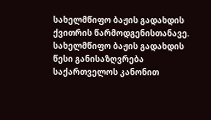სახელმწიფო ბაჟის გადახდის ქვითრის წარმოდგენისთანავე. სახელმწიფო ბაჟის გადახდის წესი განისაზღვრება საქართველოს კანონით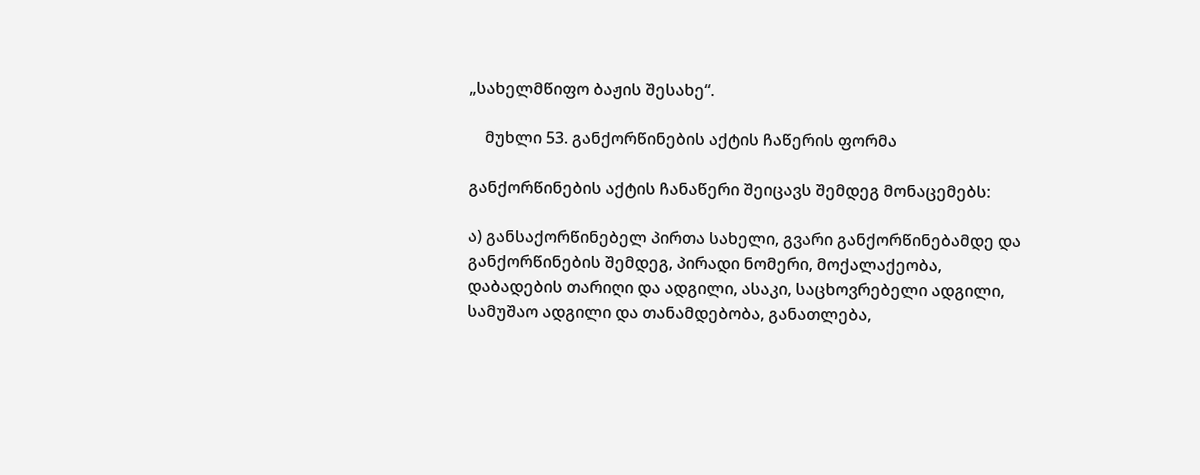„სახელმწიფო ბაჟის შესახე“.

    მუხლი 53. განქორწინების აქტის ჩაწერის ფორმა

განქორწინების აქტის ჩანაწერი შეიცავს შემდეგ მონაცემებს:

ა) განსაქორწინებელ პირთა სახელი, გვარი განქორწინებამდე და განქორწინების შემდეგ, პირადი ნომერი, მოქალაქეობა, დაბადების თარიღი და ადგილი, ასაკი, საცხოვრებელი ადგილი, სამუშაო ადგილი და თანამდებობა, განათლება,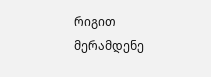რიგით მერამდენე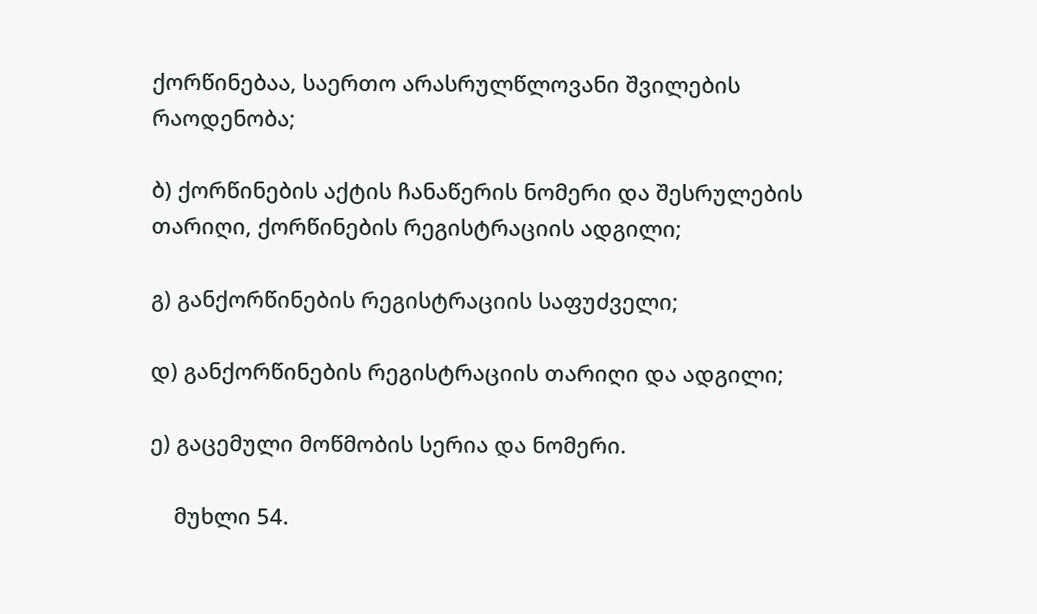ქორწინებაა, საერთო არასრულწლოვანი შვილების რაოდენობა;

ბ) ქორწინების აქტის ჩანაწერის ნომერი და შესრულების თარიღი, ქორწინების რეგისტრაციის ადგილი;

გ) განქორწინების რეგისტრაციის საფუძველი;

დ) განქორწინების რეგისტრაციის თარიღი და ადგილი;

ე) გაცემული მოწმობის სერია და ნომერი.

    მუხლი 54.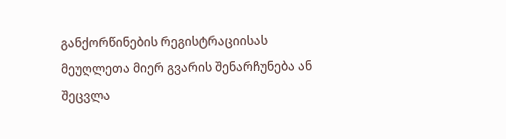განქორწინების რეგისტრაციისას მეუღლეთა მიერ გვარის შენარჩუნება ან შეცვლა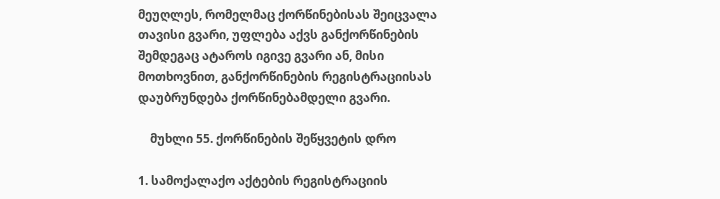მეუღლეს, რომელმაც ქორწინებისას შეიცვალა თავისი გვარი, უფლება აქვს განქორწინების შემდეგაც ატაროს იგივე გვარი ან, მისი მოთხოვნით, განქორწინების რეგისტრაციისას დაუბრუნდება ქორწინებამდელი გვარი.

    მუხლი 55. ქორწინების შეწყვეტის დრო

1. სამოქალაქო აქტების რეგისტრაციის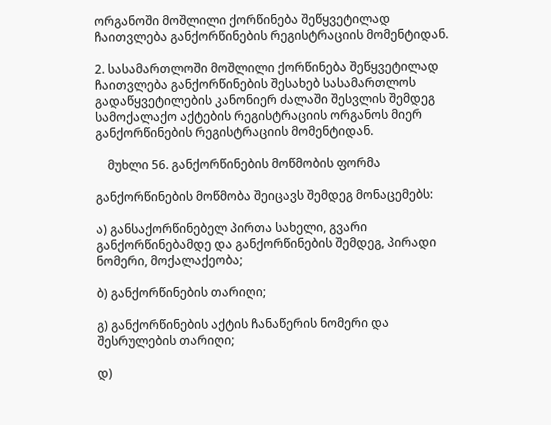ორგანოში მოშლილი ქორწინება შეწყვეტილად ჩაითვლება განქორწინების რეგისტრაციის მომენტიდან.

2. სასამართლოში მოშლილი ქორწინება შეწყვეტილად ჩაითვლება განქორწინების შესახებ სასამართლოს გადაწყვეტილების კანონიერ ძალაში შესვლის შემდეგ სამოქალაქო აქტების რეგისტრაციის ორგანოს მიერ განქორწინების რეგისტრაციის მომენტიდან.

    მუხლი 56. განქორწინების მოწმობის ფორმა

განქორწინების მოწმობა შეიცავს შემდეგ მონაცემებს:

ა) განსაქორწინებელ პირთა სახელი, გვარი განქორწინებამდე და განქორწინების შემდეგ, პირადი ნომერი, მოქალაქეობა;

ბ) განქორწინების თარიღი;

გ) განქორწინების აქტის ჩანაწერის ნომერი და შესრულების თარიღი;

დ)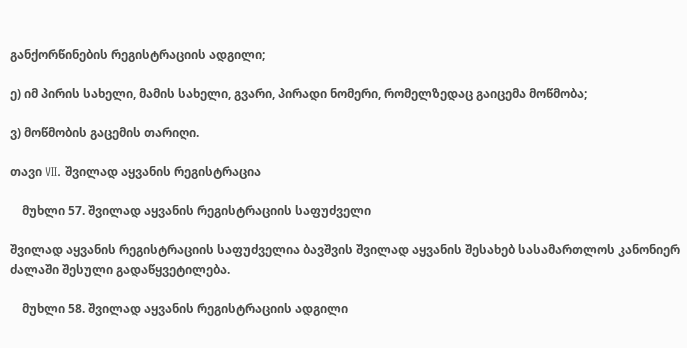განქორწინების რეგისტრაციის ადგილი;

ე) იმ პირის სახელი, მამის სახელი, გვარი, პირადი ნომერი, რომელზედაც გაიცემა მოწმობა;

ვ) მოწმობის გაცემის თარიღი.

თავი VII. შვილად აყვანის რეგისტრაცია

    მუხლი 57. შვილად აყვანის რეგისტრაციის საფუძველი

შვილად აყვანის რეგისტრაციის საფუძველია ბავშვის შვილად აყვანის შესახებ სასამართლოს კანონიერ ძალაში შესული გადაწყვეტილება.

    მუხლი 58. შვილად აყვანის რეგისტრაციის ადგილი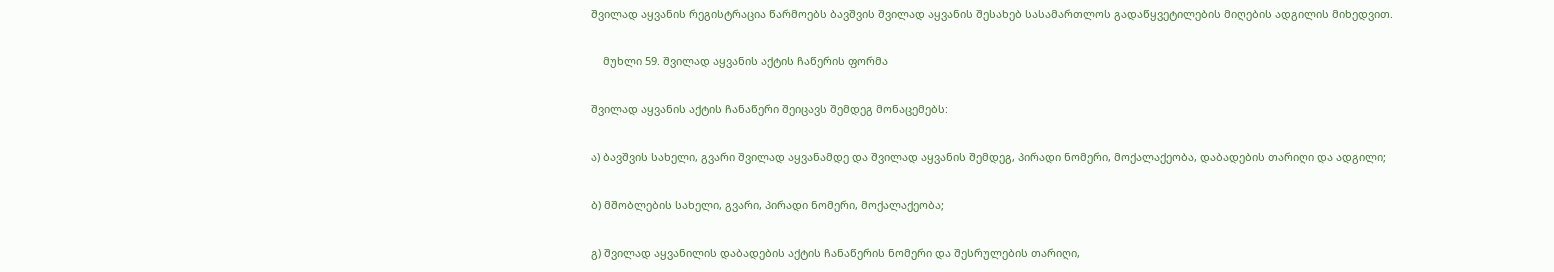შვილად აყვანის რეგისტრაცია წარმოებს ბავშვის შვილად აყვანის შესახებ სასამართლოს გადაწყვეტილების მიღების ადგილის მიხედვით.

    მუხლი 59. შვილად აყვანის აქტის ჩაწერის ფორმა

შვილად აყვანის აქტის ჩანაწერი შეიცავს შემდეგ მონაცემებს:

ა) ბავშვის სახელი, გვარი შვილად აყვანამდე და შვილად აყვანის შემდეგ, პირადი ნომერი, მოქალაქეობა, დაბადების თარიღი და ადგილი;

ბ) მშობლების სახელი, გვარი, პირადი ნომერი, მოქალაქეობა;

გ) შვილად აყვანილის დაბადების აქტის ჩანაწერის ნომერი და შესრულების თარიღი,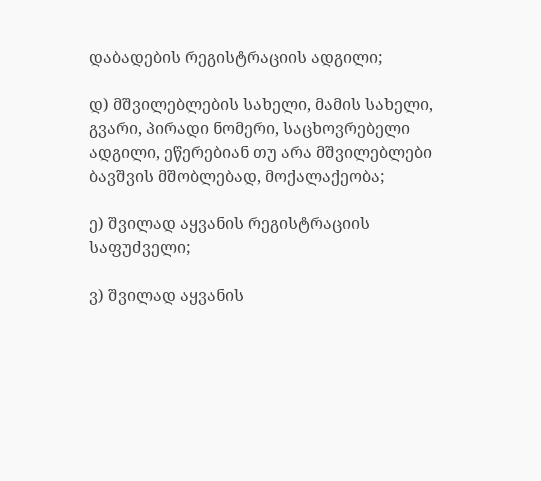დაბადების რეგისტრაციის ადგილი;

დ) მშვილებლების სახელი, მამის სახელი, გვარი, პირადი ნომერი, საცხოვრებელი ადგილი, ეწერებიან თუ არა მშვილებლები ბავშვის მშობლებად, მოქალაქეობა;

ე) შვილად აყვანის რეგისტრაციის საფუძველი;

ვ) შვილად აყვანის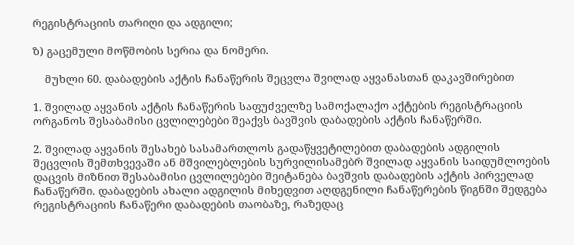რეგისტრაციის თარიღი და ადგილი;

ზ) გაცემული მოწმობის სერია და ნომერი.

    მუხლი 60. დაბადების აქტის ჩანაწერის შეცვლა შვილად აყვანასთან დაკავშირებით

1. შვილად აყვანის აქტის ჩანაწერის საფუძველზე სამოქალაქო აქტების რეგისტრაციის ორგანოს შესაბამისი ცვლილებები შეაქვს ბავშვის დაბადების აქტის ჩანაწერში.

2. შვილად აყვანის შესახებ სასამართლოს გადაწყვეტილებით დაბადების ადგილის შეცვლის შემთხვევაში ან მშვილებლების სურვილისამებრ შვილად აყვანის საიდუმლოების დაცვის მიზნით შესაბამისი ცვლილებები შეიტანება ბავშვის დაბადების აქტის პირველად ჩანაწერში. დაბადების ახალი ადგილის მიხედვით აღდგენილი ჩანაწერების წიგნში შედგება რეგისტრაციის ჩანაწერი დაბადების თაობაზე, რაზედაც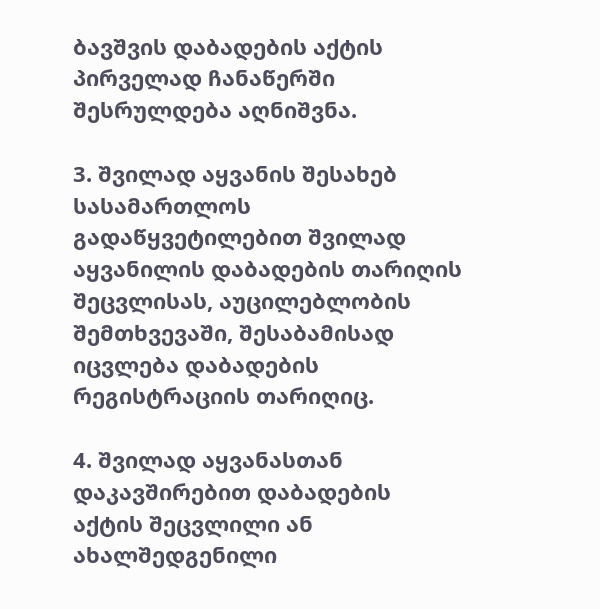ბავშვის დაბადების აქტის პირველად ჩანაწერში შესრულდება აღნიშვნა.

3. შვილად აყვანის შესახებ სასამართლოს გადაწყვეტილებით შვილად აყვანილის დაბადების თარიღის შეცვლისას, აუცილებლობის შემთხვევაში, შესაბამისად იცვლება დაბადების რეგისტრაციის თარიღიც.

4. შვილად აყვანასთან დაკავშირებით დაბადების აქტის შეცვლილი ან ახალშედგენილი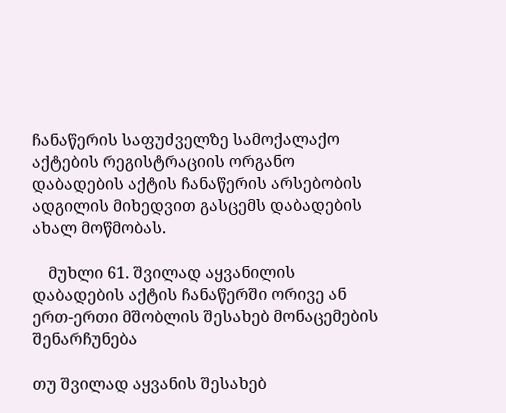ჩანაწერის საფუძველზე სამოქალაქო აქტების რეგისტრაციის ორგანო დაბადების აქტის ჩანაწერის არსებობის ადგილის მიხედვით გასცემს დაბადების ახალ მოწმობას.

    მუხლი 61. შვილად აყვანილის დაბადების აქტის ჩანაწერში ორივე ან ერთ-ერთი მშობლის შესახებ მონაცემების შენარჩუნება

თუ შვილად აყვანის შესახებ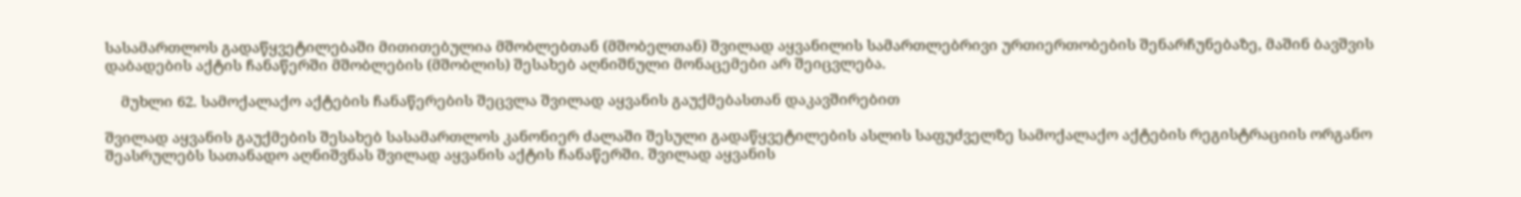სასამართლოს გადაწყვეტილებაში მითითებულია მშობლებთან (მშობელთან) შვილად აყვანილის სამართლებრივი ურთიერთობების შენარჩუნებაზე, მაშინ ბავშვის დაბადების აქტის ჩანაწერში მშობლების (მშობლის) შესახებ აღნიშნული მონაცემები არ შეიცვლება.

    მუხლი 62. სამოქალაქო აქტების ჩანაწერების შეცვლა შვილად აყვანის გაუქმებასთან დაკავშირებით

შვილად აყვანის გაუქმების შესახებ სასამართლოს კანონიერ ძალაში შესული გადაწყვეტილების ასლის საფუძველზე სამოქალაქო აქტების რეგისტრაციის ორგანო შეასრულებს სათანადო აღნიშვნას შვილად აყვანის აქტის ჩანაწერში. შვილად აყვანის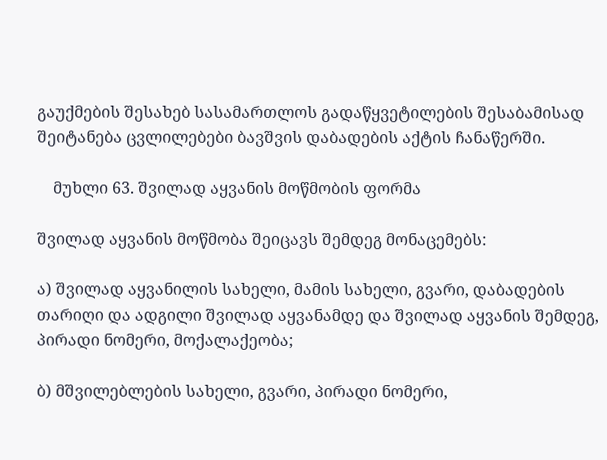გაუქმების შესახებ სასამართლოს გადაწყვეტილების შესაბამისად შეიტანება ცვლილებები ბავშვის დაბადების აქტის ჩანაწერში.

    მუხლი 63. შვილად აყვანის მოწმობის ფორმა

შვილად აყვანის მოწმობა შეიცავს შემდეგ მონაცემებს:

ა) შვილად აყვანილის სახელი, მამის სახელი, გვარი, დაბადების თარიღი და ადგილი შვილად აყვანამდე და შვილად აყვანის შემდეგ, პირადი ნომერი, მოქალაქეობა;

ბ) მშვილებლების სახელი, გვარი, პირადი ნომერი,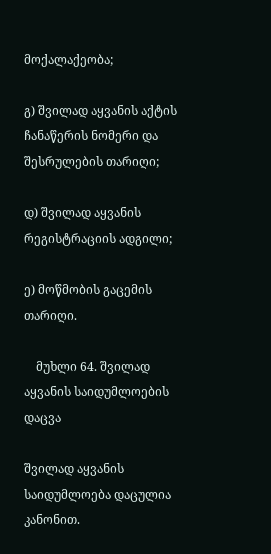მოქალაქეობა;

გ) შვილად აყვანის აქტის ჩანაწერის ნომერი და შესრულების თარიღი;

დ) შვილად აყვანის რეგისტრაციის ადგილი;

ე) მოწმობის გაცემის თარიღი.

    მუხლი 64. შვილად აყვანის საიდუმლოების დაცვა

შვილად აყვანის საიდუმლოება დაცულია კანონით.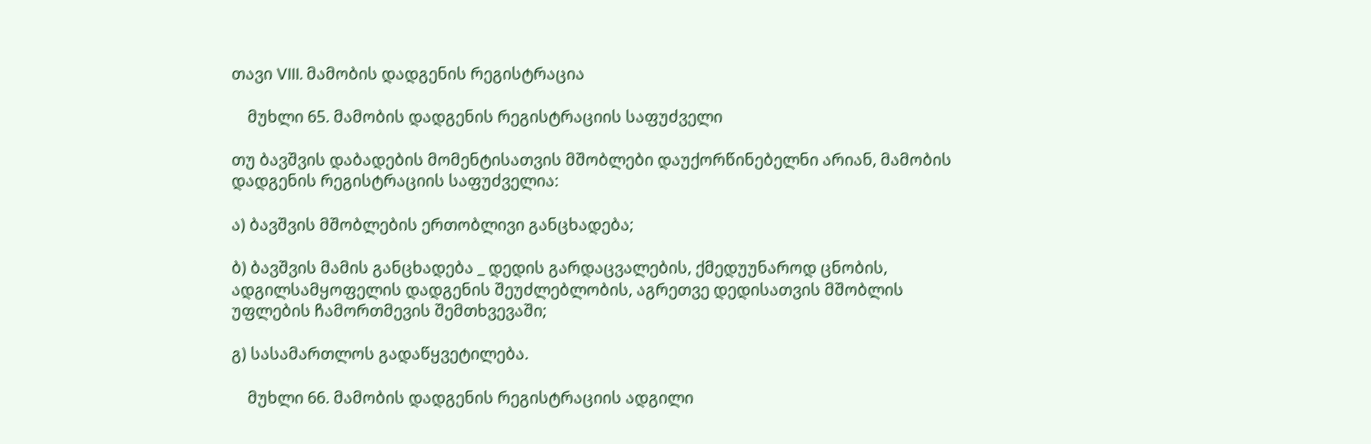თავი VIII. მამობის დადგენის რეგისტრაცია

    მუხლი 65. მამობის დადგენის რეგისტრაციის საფუძველი

თუ ბავშვის დაბადების მომენტისათვის მშობლები დაუქორწინებელნი არიან, მამობის დადგენის რეგისტრაციის საფუძველია:

ა) ბავშვის მშობლების ერთობლივი განცხადება;

ბ) ბავშვის მამის განცხადება _ დედის გარდაცვალების, ქმედუუნაროდ ცნობის, ადგილსამყოფელის დადგენის შეუძლებლობის, აგრეთვე დედისათვის მშობლის უფლების ჩამორთმევის შემთხვევაში;

გ) სასამართლოს გადაწყვეტილება.

    მუხლი 66. მამობის დადგენის რეგისტრაციის ადგილი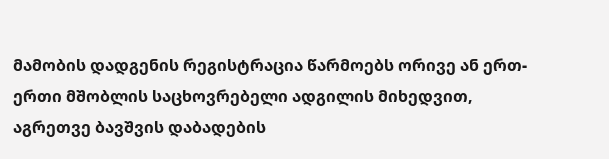მამობის დადგენის რეგისტრაცია წარმოებს ორივე ან ერთ-ერთი მშობლის საცხოვრებელი ადგილის მიხედვით, აგრეთვე ბავშვის დაბადების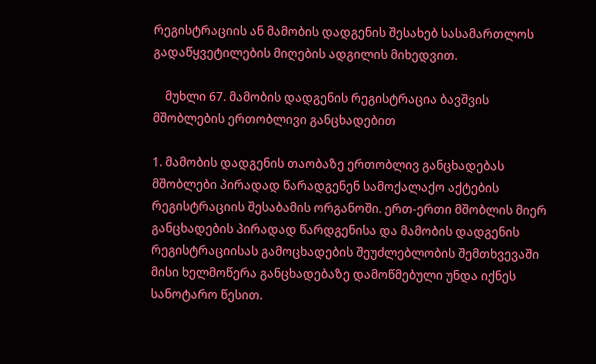რეგისტრაციის ან მამობის დადგენის შესახებ სასამართლოს გადაწყვეტილების მიღების ადგილის მიხედვით.

    მუხლი 67. მამობის დადგენის რეგისტრაცია ბავშვის მშობლების ერთობლივი განცხადებით

1. მამობის დადგენის თაობაზე ერთობლივ განცხადებას მშობლები პირადად წარადგენენ სამოქალაქო აქტების რეგისტრაციის შესაბამის ორგანოში. ერთ-ერთი მშობლის მიერ განცხადების პირადად წარდგენისა და მამობის დადგენის რეგისტრაციისას გამოცხადების შეუძლებლობის შემთხვევაში მისი ხელმოწერა განცხადებაზე დამოწმებული უნდა იქნეს სანოტარო წესით.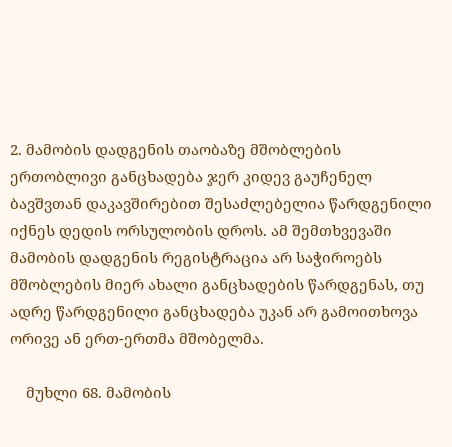2. მამობის დადგენის თაობაზე მშობლების ერთობლივი განცხადება ჯერ კიდევ გაუჩენელ ბავშვთან დაკავშირებით შესაძლებელია წარდგენილი იქნეს დედის ორსულობის დროს. ამ შემთხვევაში მამობის დადგენის რეგისტრაცია არ საჭიროებს მშობლების მიერ ახალი განცხადების წარდგენას, თუ ადრე წარდგენილი განცხადება უკან არ გამოითხოვა ორივე ან ერთ-ერთმა მშობელმა.

    მუხლი 68. მამობის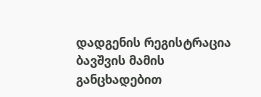დადგენის რეგისტრაცია ბავშვის მამის განცხადებით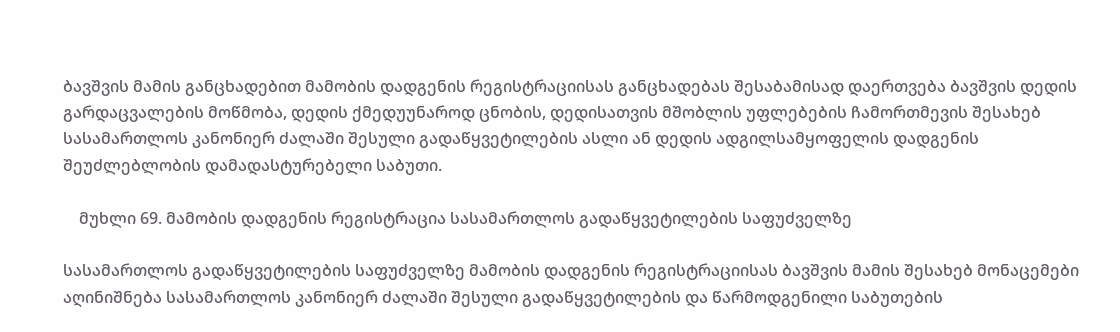ბავშვის მამის განცხადებით მამობის დადგენის რეგისტრაციისას განცხადებას შესაბამისად დაერთვება ბავშვის დედის გარდაცვალების მოწმობა, დედის ქმედუუნაროდ ცნობის, დედისათვის მშობლის უფლებების ჩამორთმევის შესახებ სასამართლოს კანონიერ ძალაში შესული გადაწყვეტილების ასლი ან დედის ადგილსამყოფელის დადგენის შეუძლებლობის დამადასტურებელი საბუთი.

    მუხლი 69. მამობის დადგენის რეგისტრაცია სასამართლოს გადაწყვეტილების საფუძველზე

სასამართლოს გადაწყვეტილების საფუძველზე მამობის დადგენის რეგისტრაციისას ბავშვის მამის შესახებ მონაცემები აღინიშნება სასამართლოს კანონიერ ძალაში შესული გადაწყვეტილების და წარმოდგენილი საბუთების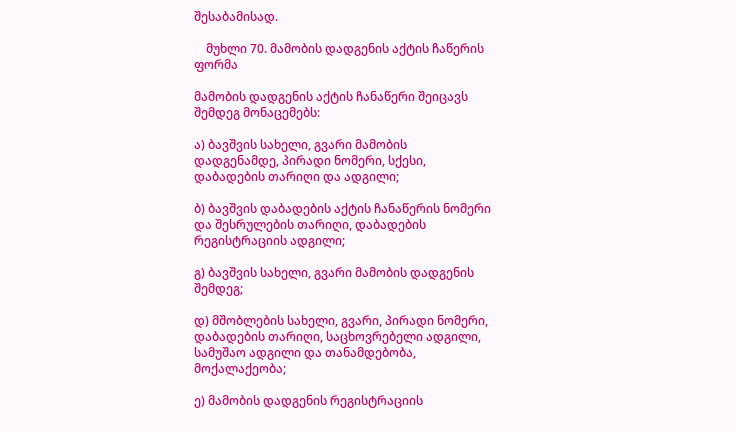შესაბამისად.

    მუხლი 70. მამობის დადგენის აქტის ჩაწერის ფორმა

მამობის დადგენის აქტის ჩანაწერი შეიცავს შემდეგ მონაცემებს:

ა) ბავშვის სახელი, გვარი მამობის დადგენამდე, პირადი ნომერი, სქესი, დაბადების თარიღი და ადგილი;

ბ) ბავშვის დაბადების აქტის ჩანაწერის ნომერი და შესრულების თარიღი, დაბადების რეგისტრაციის ადგილი;

გ) ბავშვის სახელი, გვარი მამობის დადგენის შემდეგ;

დ) მშობლების სახელი, გვარი, პირადი ნომერი, დაბადების თარიღი, საცხოვრებელი ადგილი, სამუშაო ადგილი და თანამდებობა, მოქალაქეობა;

ე) მამობის დადგენის რეგისტრაციის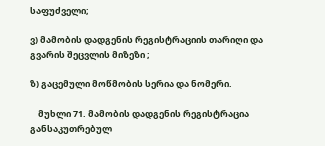საფუძველი;

ვ) მამობის დადგენის რეგისტრაციის თარიღი და გვარის შეცვლის მიზეზი ;

ზ) გაცემული მოწმობის სერია და ნომერი.

    მუხლი 71. მამობის დადგენის რეგისტრაცია განსაკუთრებულ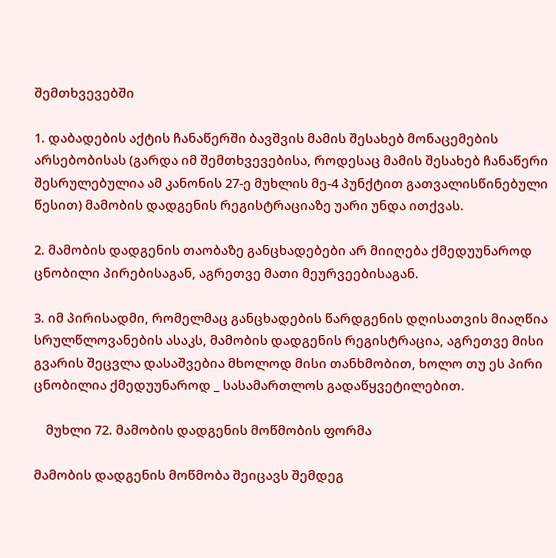შემთხვევებში

1. დაბადების აქტის ჩანაწერში ბავშვის მამის შესახებ მონაცემების არსებობისას (გარდა იმ შემთხვევებისა, როდესაც მამის შესახებ ჩანაწერი შესრულებულია ამ კანონის 27-ე მუხლის მე-4 პუნქტით გათვალისწინებული წესით) მამობის დადგენის რეგისტრაციაზე უარი უნდა ითქვას.

2. მამობის დადგენის თაობაზე განცხადებები არ მიიღება ქმედუუნაროდ ცნობილი პირებისაგან, აგრეთვე მათი მეურვეებისაგან.

3. იმ პირისადმი, რომელმაც განცხადების წარდგენის დღისათვის მიაღწია სრულწლოვანების ასაკს, მამობის დადგენის რეგისტრაცია, აგრეთვე მისი გვარის შეცვლა დასაშვებია მხოლოდ მისი თანხმობით, ხოლო თუ ეს პირი ცნობილია ქმედუუნაროდ _ სასამართლოს გადაწყვეტილებით.

    მუხლი 72. მამობის დადგენის მოწმობის ფორმა

მამობის დადგენის მოწმობა შეიცავს შემდეგ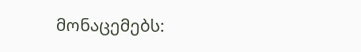მონაცემებს: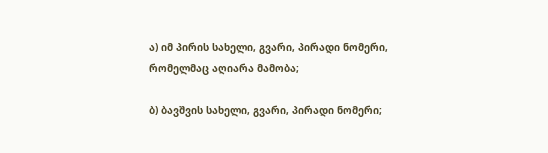ა) იმ პირის სახელი, გვარი, პირადი ნომერი, რომელმაც აღიარა მამობა;

ბ) ბავშვის სახელი, გვარი, პირადი ნომერი;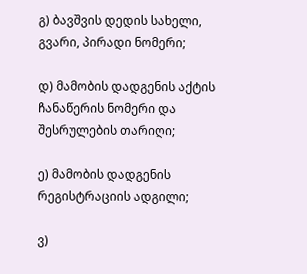გ) ბავშვის დედის სახელი, გვარი, პირადი ნომერი;

დ) მამობის დადგენის აქტის ჩანაწერის ნომერი და შესრულების თარიღი;

ე) მამობის დადგენის რეგისტრაციის ადგილი;

ვ)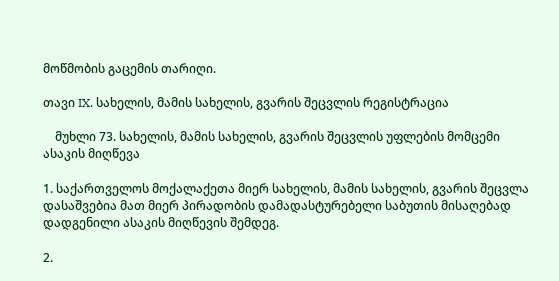მოწმობის გაცემის თარიღი.

თავი IX. სახელის, მამის სახელის, გვარის შეცვლის რეგისტრაცია

    მუხლი 73. სახელის, მამის სახელის, გვარის შეცვლის უფლების მომცემი ასაკის მიღწევა

1. საქართველოს მოქალაქეთა მიერ სახელის, მამის სახელის, გვარის შეცვლა დასაშვებია მათ მიერ პირადობის დამადასტურებელი საბუთის მისაღებად დადგენილი ასაკის მიღწევის შემდეგ.

2.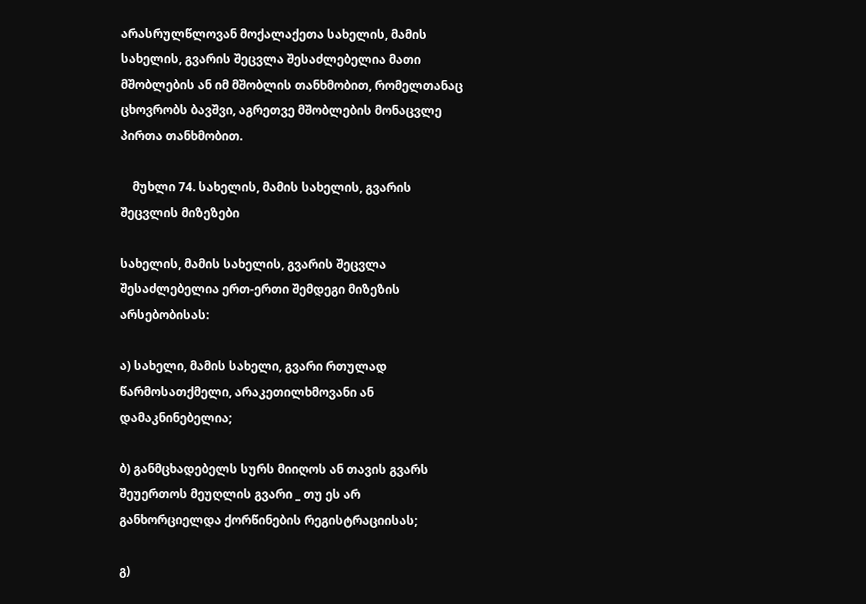არასრულწლოვან მოქალაქეთა სახელის, მამის სახელის, გვარის შეცვლა შესაძლებელია მათი მშობლების ან იმ მშობლის თანხმობით, რომელთანაც ცხოვრობს ბავშვი, აგრეთვე მშობლების მონაცვლე პირთა თანხმობით.

    მუხლი 74. სახელის, მამის სახელის, გვარის შეცვლის მიზეზები

სახელის, მამის სახელის, გვარის შეცვლა შესაძლებელია ერთ-ერთი შემდეგი მიზეზის არსებობისას:

ა) სახელი, მამის სახელი, გვარი რთულად წარმოსათქმელი, არაკეთილხმოვანი ან დამაკნინებელია;

ბ) განმცხადებელს სურს მიიღოს ან თავის გვარს შეუერთოს მეუღლის გვარი _ თუ ეს არ განხორციელდა ქორწინების რეგისტრაციისას;

გ)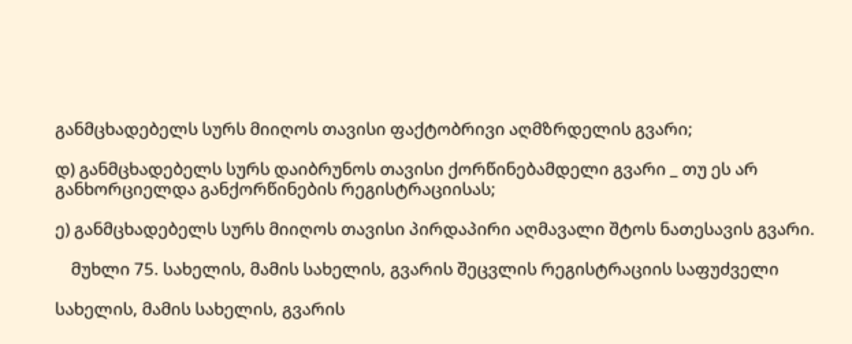განმცხადებელს სურს მიიღოს თავისი ფაქტობრივი აღმზრდელის გვარი;

დ) განმცხადებელს სურს დაიბრუნოს თავისი ქორწინებამდელი გვარი _ თუ ეს არ განხორციელდა განქორწინების რეგისტრაციისას;

ე) განმცხადებელს სურს მიიღოს თავისი პირდაპირი აღმავალი შტოს ნათესავის გვარი.

    მუხლი 75. სახელის, მამის სახელის, გვარის შეცვლის რეგისტრაციის საფუძველი

სახელის, მამის სახელის, გვარის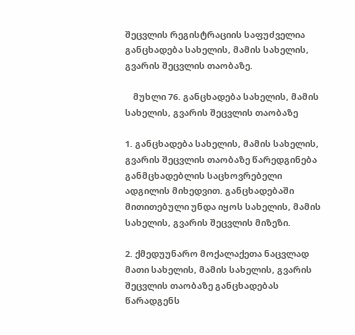შეცვლის რეგისტრაციის საფუძველია განცხადება სახელის, მამის სახელის, გვარის შეცვლის თაობაზე.

    მუხლი 76. განცხადება სახელის, მამის სახელის, გვარის შეცვლის თაობაზე

1. განცხადება სახელის, მამის სახელის, გვარის შეცვლის თაობაზე წარედგინება განმცხადებლის საცხოვრებელი ადგილის მიხედვით. განცხადებაში მითითებული უნდა იყოს სახელის, მამის სახელის, გვარის შეცვლის მიზეზი.

2. ქმედუუნარო მოქალაქეთა ნაცვლად მათი სახელის, მამის სახელის, გვარის შეცვლის თაობაზე განცხადებას წარადგენს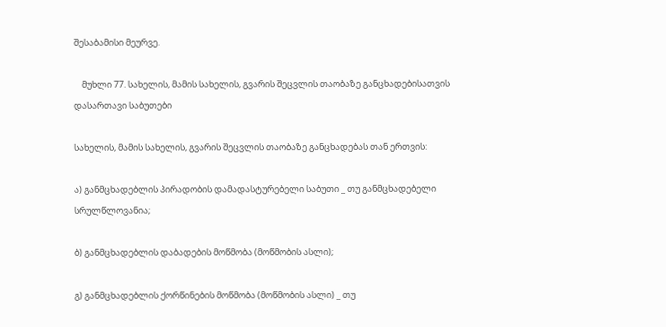შესაბამისი მეურვე.

    მუხლი 77. სახელის, მამის სახელის, გვარის შეცვლის თაობაზე განცხადებისათვის დასართავი საბუთები

სახელის, მამის სახელის, გვარის შეცვლის თაობაზე განცხადებას თან ერთვის:

ა) განმცხადებლის პირადობის დამადასტურებელი საბუთი _ თუ განმცხადებელი სრულწლოვანია;

ბ) განმცხადებლის დაბადების მოწმობა (მოწმობის ასლი);

გ) განმცხადებლის ქორწინების მოწმობა (მოწმობის ასლი) _ თუ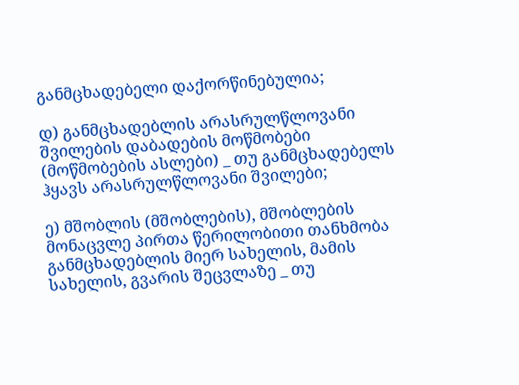განმცხადებელი დაქორწინებულია;

დ) განმცხადებლის არასრულწლოვანი შვილების დაბადების მოწმობები (მოწმობების ასლები) _ თუ განმცხადებელს ჰყავს არასრულწლოვანი შვილები;

ე) მშობლის (მშობლების), მშობლების მონაცვლე პირთა წერილობითი თანხმობა განმცხადებლის მიერ სახელის, მამის სახელის, გვარის შეცვლაზე _ თუ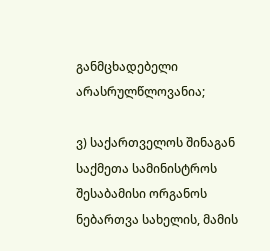განმცხადებელი არასრულწლოვანია;

ვ) საქართველოს შინაგან საქმეთა სამინისტროს შესაბამისი ორგანოს ნებართვა სახელის, მამის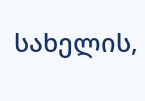სახელის,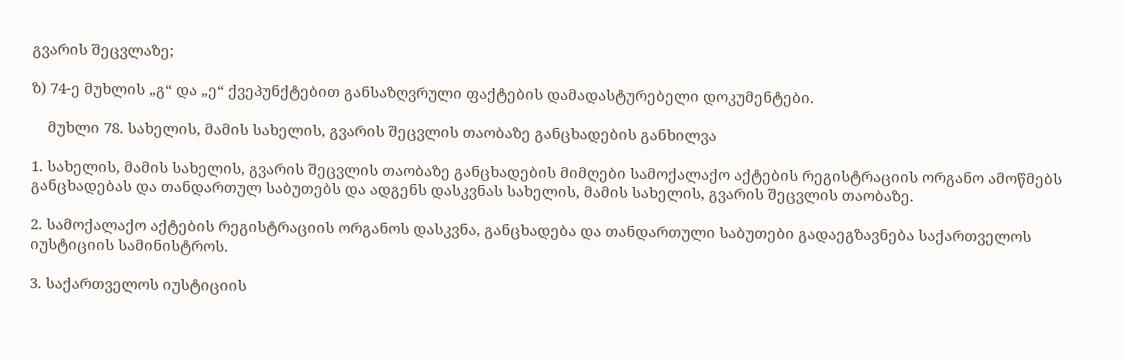გვარის შეცვლაზე;

ზ) 74-ე მუხლის „გ“ და „ე“ ქვეპუნქტებით განსაზღვრული ფაქტების დამადასტურებელი დოკუმენტები.

    მუხლი 78. სახელის, მამის სახელის, გვარის შეცვლის თაობაზე განცხადების განხილვა

1. სახელის, მამის სახელის, გვარის შეცვლის თაობაზე განცხადების მიმღები სამოქალაქო აქტების რეგისტრაციის ორგანო ამოწმებს განცხადებას და თანდართულ საბუთებს და ადგენს დასკვნას სახელის, მამის სახელის, გვარის შეცვლის თაობაზე.

2. სამოქალაქო აქტების რეგისტრაციის ორგანოს დასკვნა, განცხადება და თანდართული საბუთები გადაეგზავნება საქართველოს იუსტიციის სამინისტროს.

3. საქართველოს იუსტიციის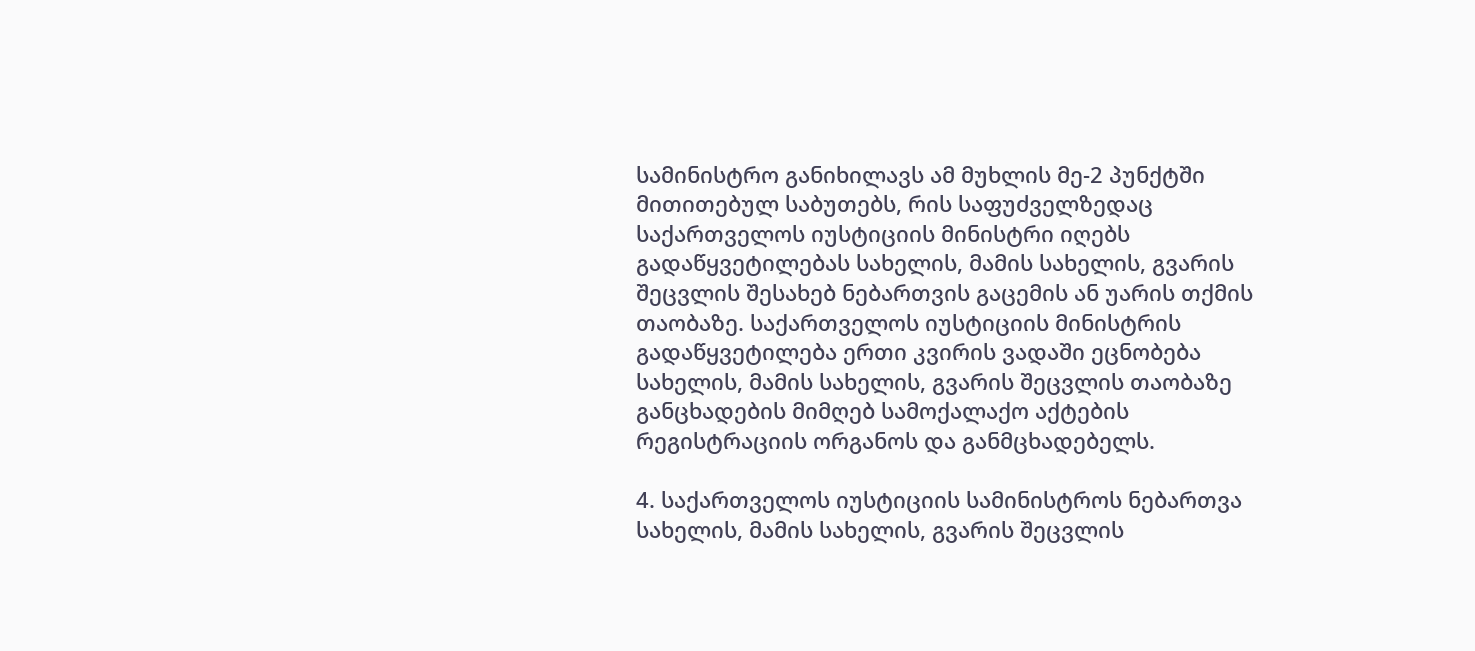სამინისტრო განიხილავს ამ მუხლის მე-2 პუნქტში მითითებულ საბუთებს, რის საფუძველზედაც საქართველოს იუსტიციის მინისტრი იღებს გადაწყვეტილებას სახელის, მამის სახელის, გვარის შეცვლის შესახებ ნებართვის გაცემის ან უარის თქმის თაობაზე. საქართველოს იუსტიციის მინისტრის გადაწყვეტილება ერთი კვირის ვადაში ეცნობება სახელის, მამის სახელის, გვარის შეცვლის თაობაზე განცხადების მიმღებ სამოქალაქო აქტების რეგისტრაციის ორგანოს და განმცხადებელს.

4. საქართველოს იუსტიციის სამინისტროს ნებართვა სახელის, მამის სახელის, გვარის შეცვლის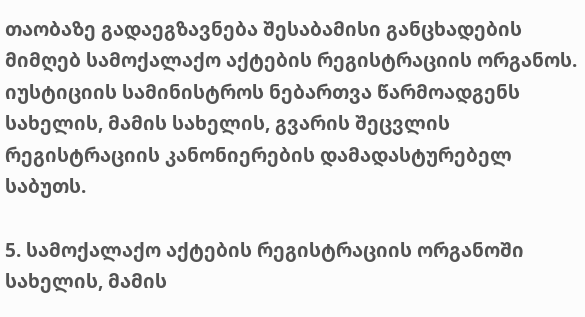თაობაზე გადაეგზავნება შესაბამისი განცხადების მიმღებ სამოქალაქო აქტების რეგისტრაციის ორგანოს. იუსტიციის სამინისტროს ნებართვა წარმოადგენს სახელის, მამის სახელის, გვარის შეცვლის რეგისტრაციის კანონიერების დამადასტურებელ საბუთს.

5. სამოქალაქო აქტების რეგისტრაციის ორგანოში სახელის, მამის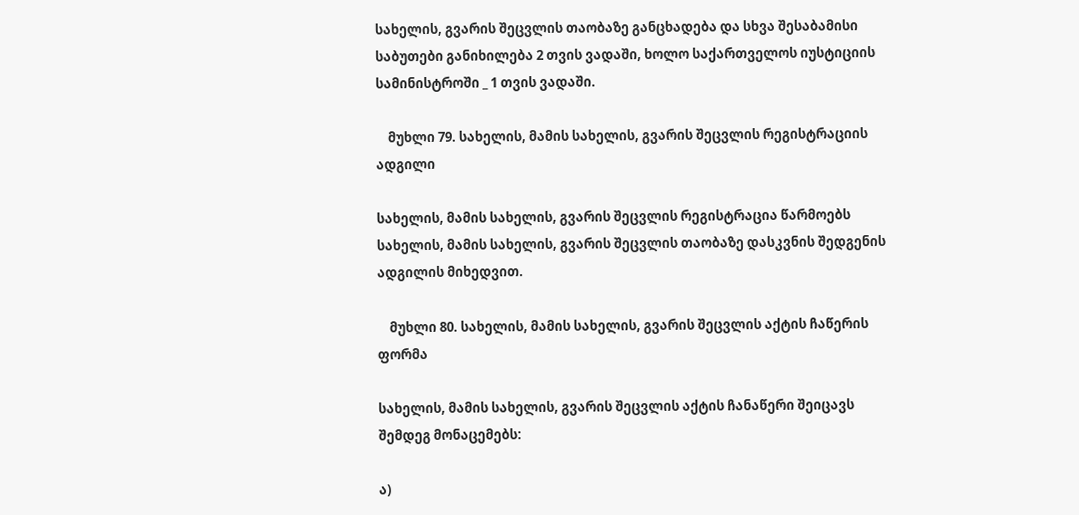სახელის, გვარის შეცვლის თაობაზე განცხადება და სხვა შესაბამისი საბუთები განიხილება 2 თვის ვადაში, ხოლო საქართველოს იუსტიციის სამინისტროში _ 1 თვის ვადაში.

    მუხლი 79. სახელის, მამის სახელის, გვარის შეცვლის რეგისტრაციის ადგილი

სახელის, მამის სახელის, გვარის შეცვლის რეგისტრაცია წარმოებს სახელის, მამის სახელის, გვარის შეცვლის თაობაზე დასკვნის შედგენის ადგილის მიხედვით.

    მუხლი 80. სახელის, მამის სახელის, გვარის შეცვლის აქტის ჩაწერის ფორმა

სახელის, მამის სახელის, გვარის შეცვლის აქტის ჩანაწერი შეიცავს შემდეგ მონაცემებს:

ა)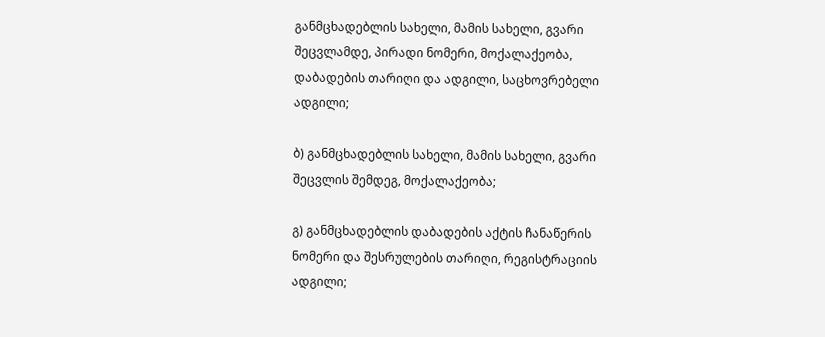განმცხადებლის სახელი, მამის სახელი, გვარი შეცვლამდე, პირადი ნომერი, მოქალაქეობა, დაბადების თარიღი და ადგილი, საცხოვრებელი ადგილი;

ბ) განმცხადებლის სახელი, მამის სახელი, გვარი შეცვლის შემდეგ, მოქალაქეობა;

გ) განმცხადებლის დაბადების აქტის ჩანაწერის ნომერი და შესრულების თარიღი, რეგისტრაციის ადგილი;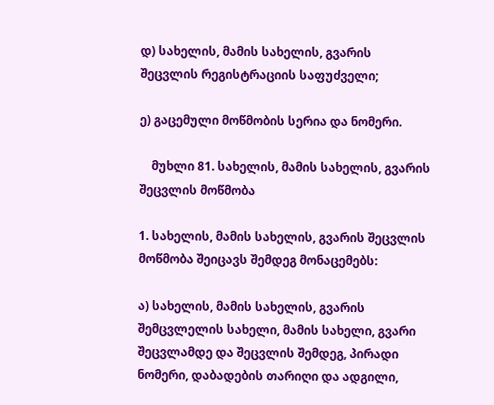დ) სახელის, მამის სახელის, გვარის შეცვლის რეგისტრაციის საფუძველი;

ე) გაცემული მოწმობის სერია და ნომერი.

    მუხლი 81. სახელის, მამის სახელის, გვარის შეცვლის მოწმობა

1. სახელის, მამის სახელის, გვარის შეცვლის მოწმობა შეიცავს შემდეგ მონაცემებს:

ა) სახელის, მამის სახელის, გვარის შემცვლელის სახელი, მამის სახელი, გვარი შეცვლამდე და შეცვლის შემდეგ, პირადი ნომერი, დაბადების თარიღი და ადგილი,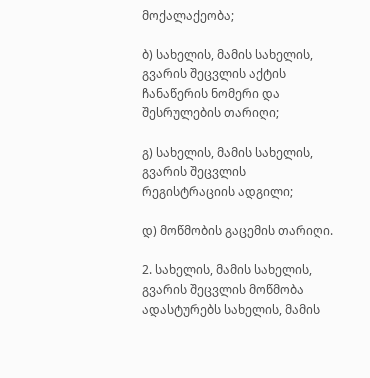მოქალაქეობა;

ბ) სახელის, მამის სახელის, გვარის შეცვლის აქტის ჩანაწერის ნომერი და შესრულების თარიღი;

გ) სახელის, მამის სახელის, გვარის შეცვლის რეგისტრაციის ადგილი;

დ) მოწმობის გაცემის თარიღი.

2. სახელის, მამის სახელის, გვარის შეცვლის მოწმობა ადასტურებს სახელის, მამის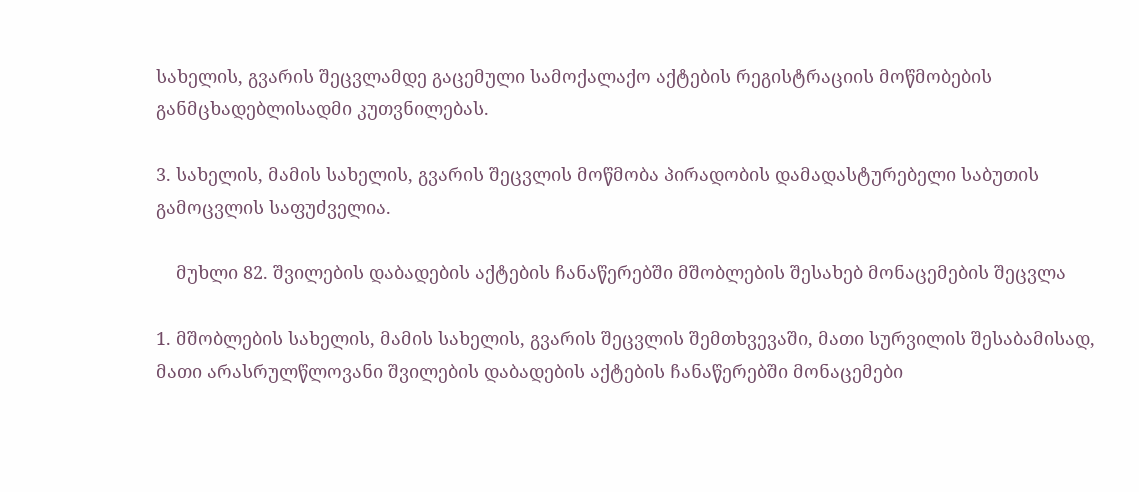სახელის, გვარის შეცვლამდე გაცემული სამოქალაქო აქტების რეგისტრაციის მოწმობების განმცხადებლისადმი კუთვნილებას.

3. სახელის, მამის სახელის, გვარის შეცვლის მოწმობა პირადობის დამადასტურებელი საბუთის გამოცვლის საფუძველია.

    მუხლი 82. შვილების დაბადების აქტების ჩანაწერებში მშობლების შესახებ მონაცემების შეცვლა

1. მშობლების სახელის, მამის სახელის, გვარის შეცვლის შემთხვევაში, მათი სურვილის შესაბამისად, მათი არასრულწლოვანი შვილების დაბადების აქტების ჩანაწერებში მონაცემები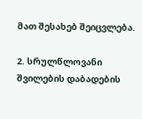მათ შესახებ შეიცვლება.

2. სრულწლოვანი შვილების დაბადების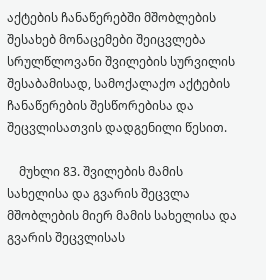აქტების ჩანაწერებში მშობლების შესახებ მონაცემები შეიცვლება სრულწლოვანი შვილების სურვილის შესაბამისად, სამოქალაქო აქტების ჩანაწერების შესწორებისა და შეცვლისათვის დადგენილი წესით.

    მუხლი 83. შვილების მამის სახელისა და გვარის შეცვლა მშობლების მიერ მამის სახელისა და გვარის შეცვლისას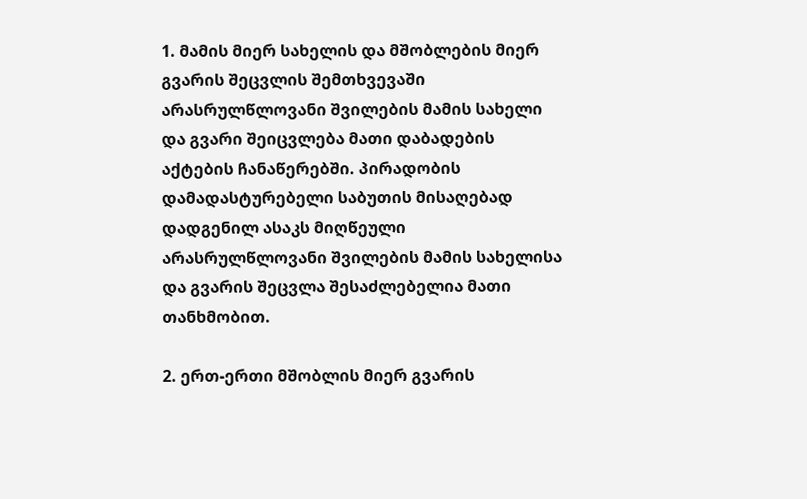1. მამის მიერ სახელის და მშობლების მიერ გვარის შეცვლის შემთხვევაში არასრულწლოვანი შვილების მამის სახელი და გვარი შეიცვლება მათი დაბადების აქტების ჩანაწერებში. პირადობის დამადასტურებელი საბუთის მისაღებად დადგენილ ასაკს მიღწეული არასრულწლოვანი შვილების მამის სახელისა და გვარის შეცვლა შესაძლებელია მათი თანხმობით.

2. ერთ-ერთი მშობლის მიერ გვარის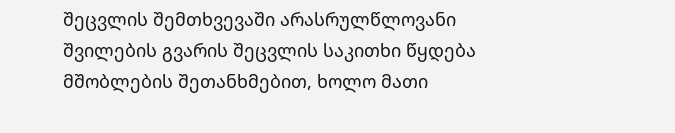შეცვლის შემთხვევაში არასრულწლოვანი შვილების გვარის შეცვლის საკითხი წყდება მშობლების შეთანხმებით, ხოლო მათი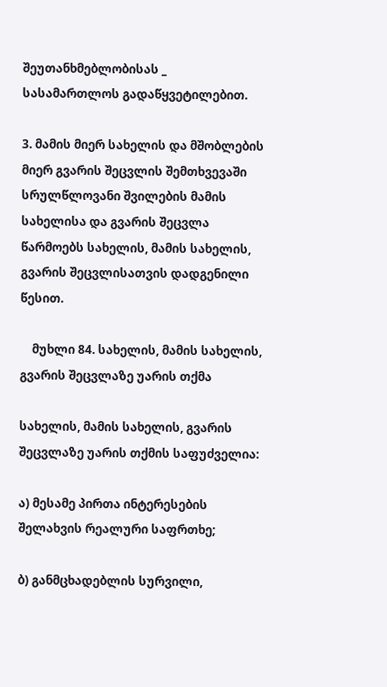შეუთანხმებლობისას _ სასამართლოს გადაწყვეტილებით.

3. მამის მიერ სახელის და მშობლების მიერ გვარის შეცვლის შემთხვევაში სრულწლოვანი შვილების მამის სახელისა და გვარის შეცვლა წარმოებს სახელის, მამის სახელის, გვარის შეცვლისათვის დადგენილი წესით.

    მუხლი 84. სახელის, მამის სახელის, გვარის შეცვლაზე უარის თქმა

სახელის, მამის სახელის, გვარის შეცვლაზე უარის თქმის საფუძველია:

ა) მესამე პირთა ინტერესების შელახვის რეალური საფრთხე;

ბ) განმცხადებლის სურვილი,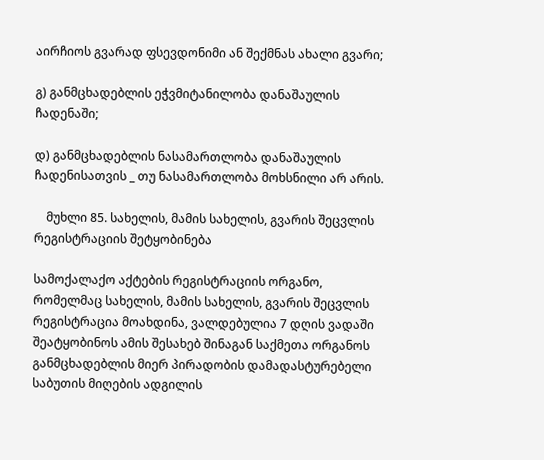აირჩიოს გვარად ფსევდონიმი ან შექმნას ახალი გვარი;

გ) განმცხადებლის ეჭვმიტანილობა დანაშაულის ჩადენაში;

დ) განმცხადებლის ნასამართლობა დანაშაულის ჩადენისათვის _ თუ ნასამართლობა მოხსნილი არ არის.

    მუხლი 85. სახელის, მამის სახელის, გვარის შეცვლის რეგისტრაციის შეტყობინება

სამოქალაქო აქტების რეგისტრაციის ორგანო, რომელმაც სახელის, მამის სახელის, გვარის შეცვლის რეგისტრაცია მოახდინა, ვალდებულია 7 დღის ვადაში შეატყობინოს ამის შესახებ შინაგან საქმეთა ორგანოს განმცხადებლის მიერ პირადობის დამადასტურებელი საბუთის მიღების ადგილის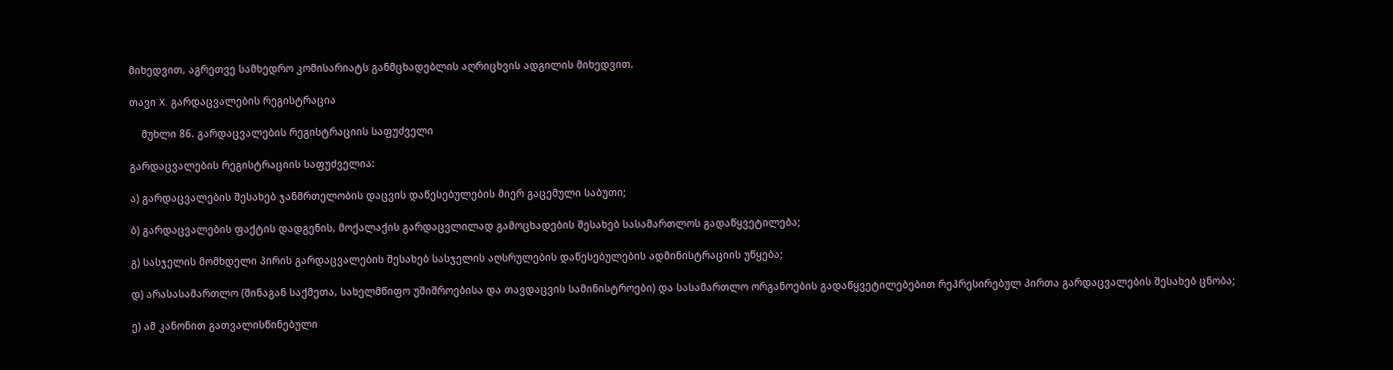მიხედვით, აგრეთვე სამხედრო კომისარიატს განმცხადებლის აღრიცხვის ადგილის მიხედვით.

თავი X. გარდაცვალების რეგისტრაცია

    მუხლი 86. გარდაცვალების რეგისტრაციის საფუძველი

გარდაცვალების რეგისტრაციის საფუძველია:

ა) გარდაცვალების შესახებ ჯანმრთელობის დაცვის დაწესებულების მიერ გაცემული საბუთი;

ბ) გარდაცვალების ფაქტის დადგენის, მოქალაქის გარდაცვლილად გამოცხადების შესახებ სასამართლოს გადაწყვეტილება;

გ) სასჯელის მომხდელი პირის გარდაცვალების შესახებ სასჯელის აღსრულების დაწესებულების ადმინისტრაციის უწყება;

დ) არასასამართლო (შინაგან საქმეთა, სახელმწიფო უშიშროებისა და თავდაცვის სამინისტროები) და სასამართლო ორგანოების გადაწყვეტილებებით რეპრესირებულ პირთა გარდაცვალების შესახებ ცნობა;

ე) ამ კანონით გათვალისწინებული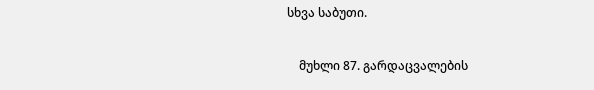სხვა საბუთი.

    მუხლი 87. გარდაცვალების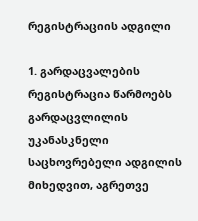რეგისტრაციის ადგილი

1. გარდაცვალების რეგისტრაცია წარმოებს გარდაცვლილის უკანასკნელი საცხოვრებელი ადგილის მიხედვით, აგრეთვე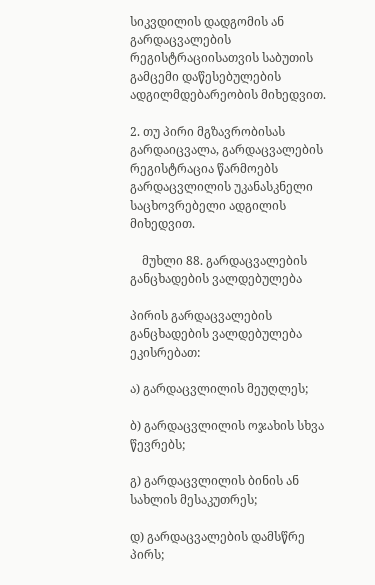სიკვდილის დადგომის ან გარდაცვალების რეგისტრაციისათვის საბუთის გამცემი დაწესებულების ადგილმდებარეობის მიხედვით.

2. თუ პირი მგზავრობისას გარდაიცვალა, გარდაცვალების რეგისტრაცია წარმოებს გარდაცვლილის უკანასკნელი საცხოვრებელი ადგილის მიხედვით.

    მუხლი 88. გარდაცვალების განცხადების ვალდებულება

პირის გარდაცვალების განცხადების ვალდებულება ეკისრებათ:

ა) გარდაცვლილის მეუღლეს;

ბ) გარდაცვლილის ოჯახის სხვა წევრებს;

გ) გარდაცვლილის ბინის ან სახლის მესაკუთრეს;

დ) გარდაცვალების დამსწრე პირს;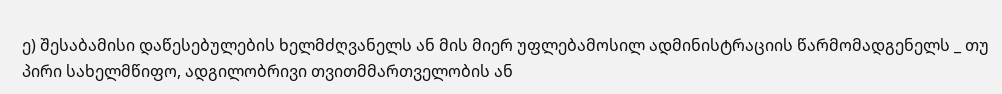ე) შესაბამისი დაწესებულების ხელმძღვანელს ან მის მიერ უფლებამოსილ ადმინისტრაციის წარმომადგენელს _ თუ პირი სახელმწიფო, ადგილობრივი თვითმმართველობის ან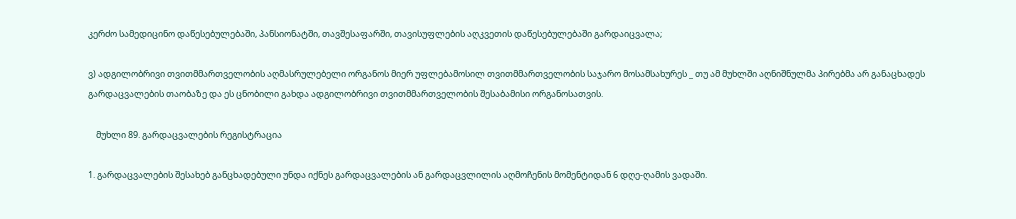კერძო სამედიცინო დაწესებულებაში, პანსიონატში, თავშესაფარში, თავისუფლების აღკვეთის დაწესებულებაში გარდაიცვალა;

ვ) ადგილობრივი თვითმმართველობის აღმასრულებელი ორგანოს მიერ უფლებამოსილ თვითმმართველობის საჯარო მოსამსახურეს _ თუ ამ მუხლში აღნიშნულმა პირებმა არ განაცხადეს გარდაცვალების თაობაზე და ეს ცნობილი გახდა ადგილობრივი თვითმმართველობის შესაბამისი ორგანოსათვის.

    მუხლი 89. გარდაცვალების რეგისტრაცია

1. გარდაცვალების შესახებ განცხადებული უნდა იქნეს გარდაცვალების ან გარდაცვლილის აღმოჩენის მომენტიდან 6 დღე-ღამის ვადაში.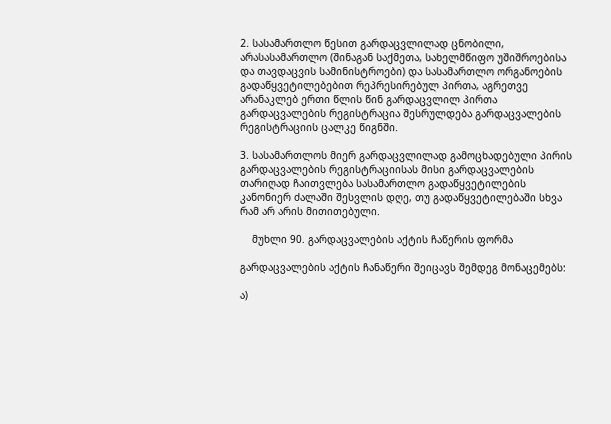2. სასამართლო წესით გარდაცვლილად ცნობილი, არასასამართლო (შინაგან საქმეთა, სახელმწიფო უშიშროებისა და თავდაცვის სამინისტროები) და სასამართლო ორგანოების გადაწყვეტილებებით რეპრესირებულ პირთა, აგრეთვე არანაკლებ ერთი წლის წინ გარდაცვლილ პირთა გარდაცვალების რეგისტრაცია შესრულდება გარდაცვალების რეგისტრაციის ცალკე წიგნში.

3. სასამართლოს მიერ გარდაცვლილად გამოცხადებული პირის გარდაცვალების რეგისტრაციისას მისი გარდაცვალების თარიღად ჩაითვლება სასამართლო გადაწყვეტილების კანონიერ ძალაში შესვლის დღე, თუ გადაწყვეტილებაში სხვა რამ არ არის მითითებული.

    მუხლი 90. გარდაცვალების აქტის ჩაწერის ფორმა

გარდაცვალების აქტის ჩანაწერი შეიცავს შემდეგ მონაცემებს:

ა)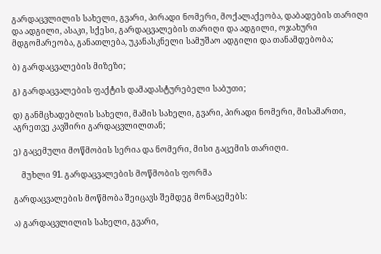გარდაცვლილის სახელი, გვარი, პირადი ნომერი, მოქალაქეობა, დაბადების თარიღი და ადგილი, ასაკი, სქესი, გარდაცვალების თარიღი და ადგილი, ოჯახური მდგომარეობა, განათლება, უკანასკნელი სამუშაო ადგილი და თანამდებობა;

ბ) გარდაცვალების მიზეზი;

გ) გარდაცვალების ფაქტის დამადასტურებელი საბუთი;

დ) განმცხადებლის სახელი, მამის სახელი, გვარი, პირადი ნომერი, მისამართი, აგრეთვე კავშირი გარდაცვლილთან;

ე) გაცემული მოწმობის სერია და ნომერი, მისი გაცემის თარიღი.

    მუხლი 91. გარდაცვალების მოწმობის ფორმა

გარდაცვალების მოწმობა შეიცავს შემდეგ მონაცემებს:

ა) გარდაცვლილის სახელი, გვარი,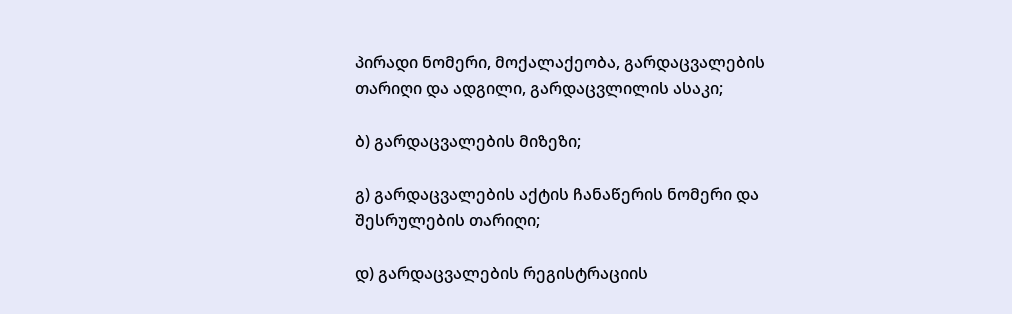პირადი ნომერი, მოქალაქეობა, გარდაცვალების თარიღი და ადგილი, გარდაცვლილის ასაკი;

ბ) გარდაცვალების მიზეზი;

გ) გარდაცვალების აქტის ჩანაწერის ნომერი და შესრულების თარიღი;

დ) გარდაცვალების რეგისტრაციის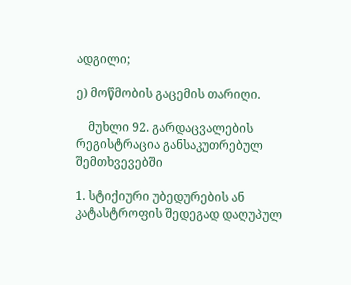ადგილი;

ე) მოწმობის გაცემის თარიღი.

    მუხლი 92. გარდაცვალების რეგისტრაცია განსაკუთრებულ შემთხვევებში

1. სტიქიური უბედურების ან კატასტროფის შედეგად დაღუპულ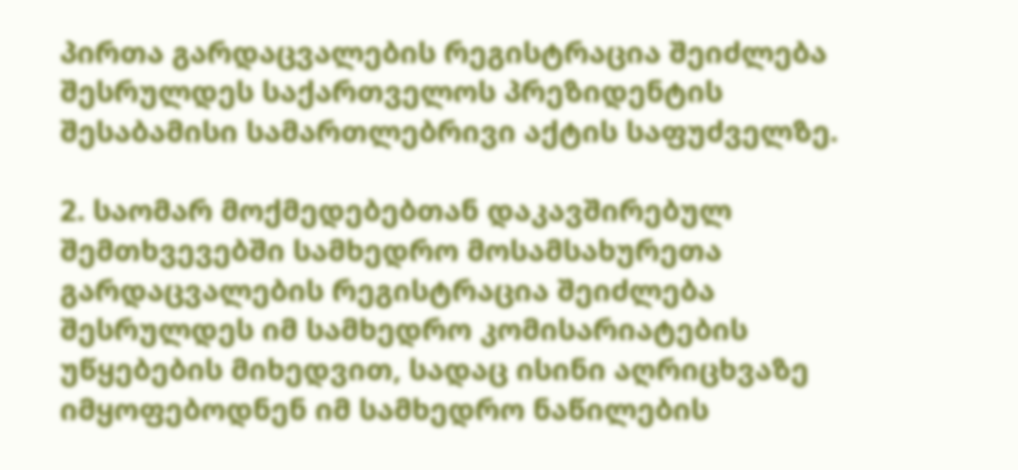პირთა გარდაცვალების რეგისტრაცია შეიძლება შესრულდეს საქართველოს პრეზიდენტის შესაბამისი სამართლებრივი აქტის საფუძველზე.

2. საომარ მოქმედებებთან დაკავშირებულ შემთხვევებში სამხედრო მოსამსახურეთა გარდაცვალების რეგისტრაცია შეიძლება შესრულდეს იმ სამხედრო კომისარიატების უწყებების მიხედვით, სადაც ისინი აღრიცხვაზე იმყოფებოდნენ იმ სამხედრო ნაწილების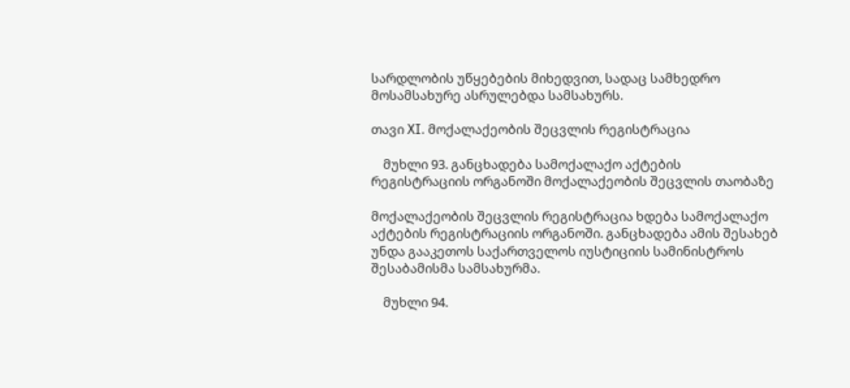სარდლობის უწყებების მიხედვით, სადაც სამხედრო მოსამსახურე ასრულებდა სამსახურს.

თავი XI. მოქალაქეობის შეცვლის რეგისტრაცია

    მუხლი 93. განცხადება სამოქალაქო აქტების რეგისტრაციის ორგანოში მოქალაქეობის შეცვლის თაობაზე

მოქალაქეობის შეცვლის რეგისტრაცია ხდება სამოქალაქო აქტების რეგისტრაციის ორგანოში. განცხადება ამის შესახებ უნდა გააკეთოს საქართველოს იუსტიციის სამინისტროს შესაბამისმა სამსახურმა.

    მუხლი 94.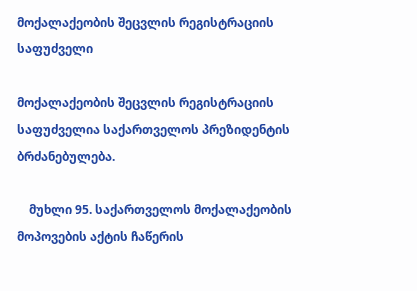მოქალაქეობის შეცვლის რეგისტრაციის საფუძველი

მოქალაქეობის შეცვლის რეგისტრაციის საფუძველია საქართველოს პრეზიდენტის ბრძანებულება.

    მუხლი 95. საქართველოს მოქალაქეობის მოპოვების აქტის ჩაწერის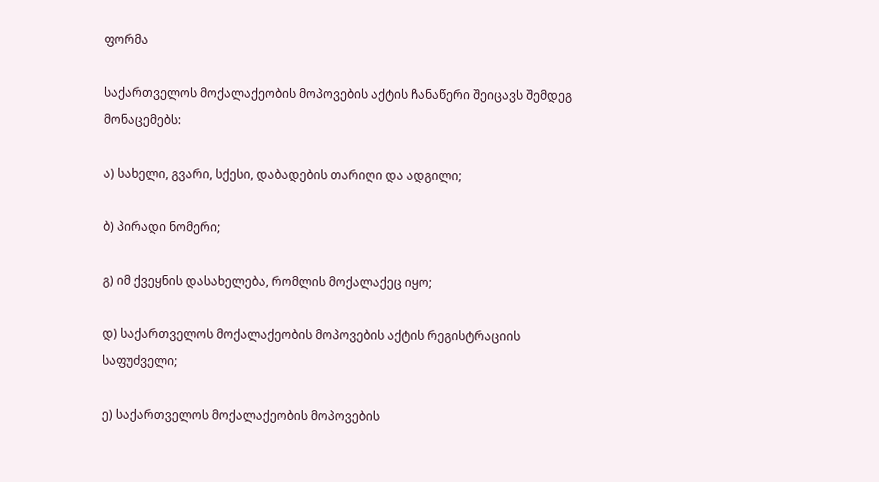ფორმა

საქართველოს მოქალაქეობის მოპოვების აქტის ჩანაწერი შეიცავს შემდეგ მონაცემებს:

ა) სახელი, გვარი, სქესი, დაბადების თარიღი და ადგილი;

ბ) პირადი ნომერი;

გ) იმ ქვეყნის დასახელება, რომლის მოქალაქეც იყო;

დ) საქართველოს მოქალაქეობის მოპოვების აქტის რეგისტრაციის საფუძველი;

ე) საქართველოს მოქალაქეობის მოპოვების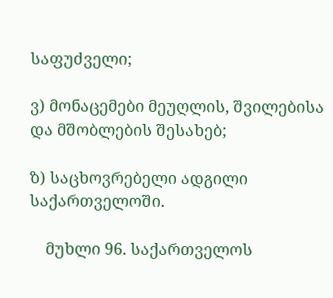საფუძველი;

ვ) მონაცემები მეუღლის, შვილებისა და მშობლების შესახებ;

ზ) საცხოვრებელი ადგილი საქართველოში.

    მუხლი 96. საქართველოს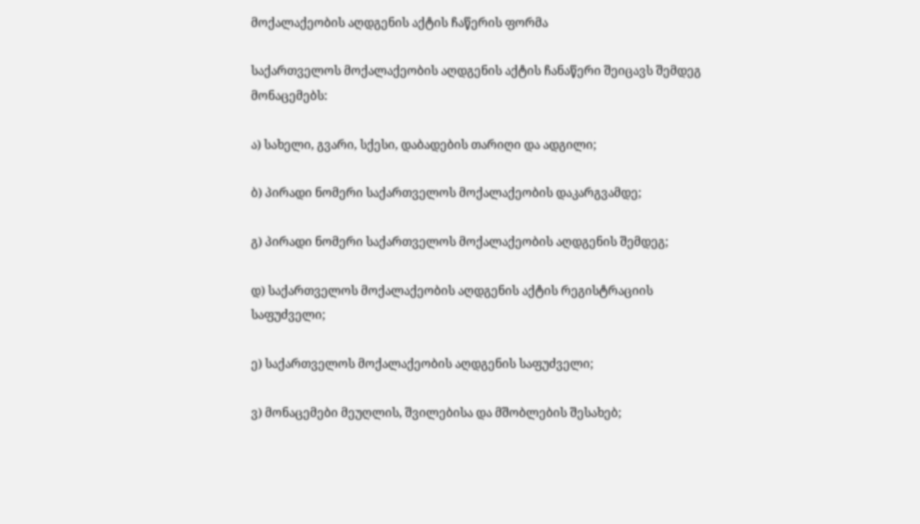მოქალაქეობის აღდგენის აქტის ჩაწერის ფორმა

საქართველოს მოქალაქეობის აღდგენის აქტის ჩანაწერი შეიცავს შემდეგ მონაცემებს:

ა) სახელი, გვარი, სქესი, დაბადების თარიღი და ადგილი;

ბ) პირადი ნომერი საქართველოს მოქალაქეობის დაკარგვამდე;

გ) პირადი ნომერი საქართველოს მოქალაქეობის აღდგენის შემდეგ;

დ) საქართველოს მოქალაქეობის აღდგენის აქტის რეგისტრაციის საფუძველი;

ე) საქართველოს მოქალაქეობის აღდგენის საფუძველი;

ვ) მონაცემები მეუღლის, შვილებისა და მშობლების შესახებ;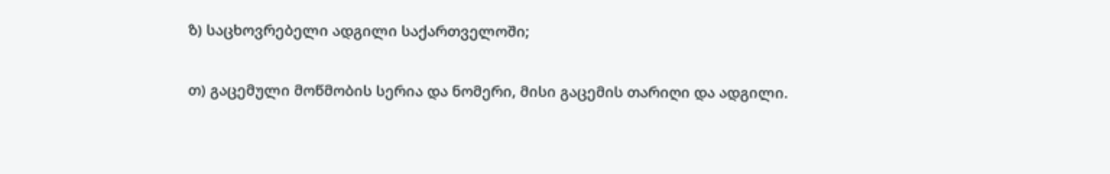ზ) საცხოვრებელი ადგილი საქართველოში;

თ) გაცემული მოწმობის სერია და ნომერი, მისი გაცემის თარიღი და ადგილი.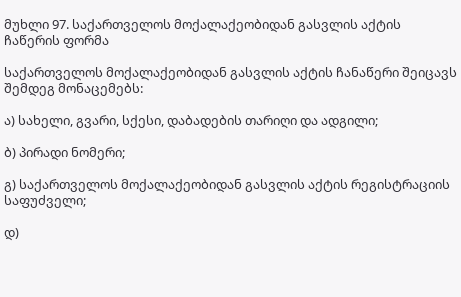მუხლი 97. საქართველოს მოქალაქეობიდან გასვლის აქტის ჩაწერის ფორმა

საქართველოს მოქალაქეობიდან გასვლის აქტის ჩანაწერი შეიცავს შემდეგ მონაცემებს:

ა) სახელი, გვარი, სქესი, დაბადების თარიღი და ადგილი;

ბ) პირადი ნომერი;

გ) საქართველოს მოქალაქეობიდან გასვლის აქტის რეგისტრაციის საფუძველი;

დ)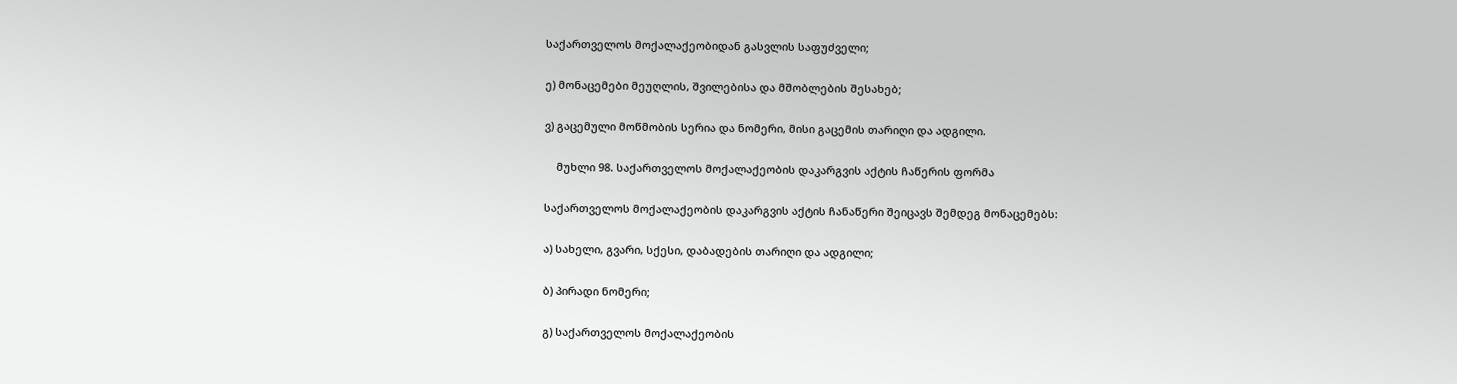საქართველოს მოქალაქეობიდან გასვლის საფუძველი;

ე) მონაცემები მეუღლის, შვილებისა და მშობლების შესახებ;

ვ) გაცემული მოწმობის სერია და ნომერი, მისი გაცემის თარიღი და ადგილი.

    მუხლი 98. საქართველოს მოქალაქეობის დაკარგვის აქტის ჩაწერის ფორმა

საქართველოს მოქალაქეობის დაკარგვის აქტის ჩანაწერი შეიცავს შემდეგ მონაცემებს:

ა) სახელი, გვარი, სქესი, დაბადების თარიღი და ადგილი;

ბ) პირადი ნომერი;

გ) საქართველოს მოქალაქეობის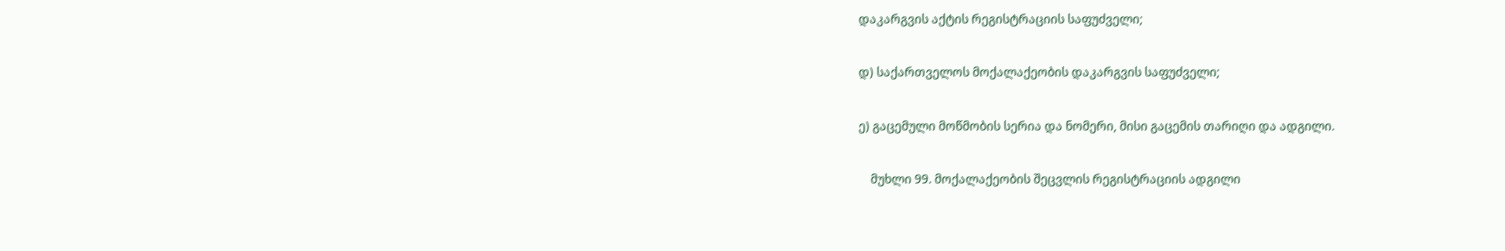დაკარგვის აქტის რეგისტრაციის საფუძველი;

დ) საქართველოს მოქალაქეობის დაკარგვის საფუძველი;

ე) გაცემული მოწმობის სერია და ნომერი, მისი გაცემის თარიღი და ადგილი.

    მუხლი 99. მოქალაქეობის შეცვლის რეგისტრაციის ადგილი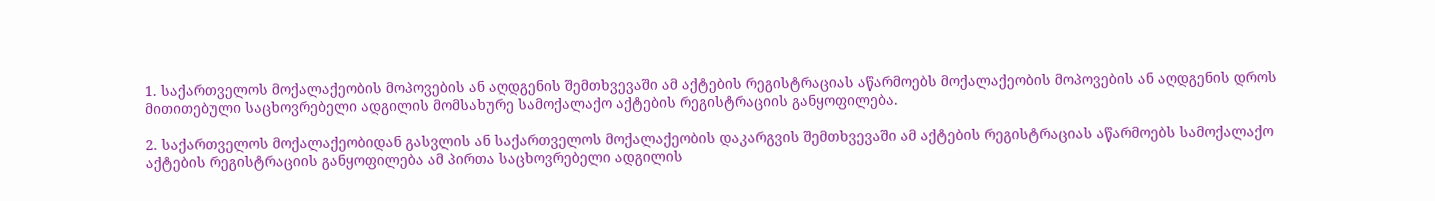1. საქართველოს მოქალაქეობის მოპოვების ან აღდგენის შემთხვევაში ამ აქტების რეგისტრაციას აწარმოებს მოქალაქეობის მოპოვების ან აღდგენის დროს მითითებული საცხოვრებელი ადგილის მომსახურე სამოქალაქო აქტების რეგისტრაციის განყოფილება.

2. საქართველოს მოქალაქეობიდან გასვლის ან საქართველოს მოქალაქეობის დაკარგვის შემთხვევაში ამ აქტების რეგისტრაციას აწარმოებს სამოქალაქო აქტების რეგისტრაციის განყოფილება ამ პირთა საცხოვრებელი ადგილის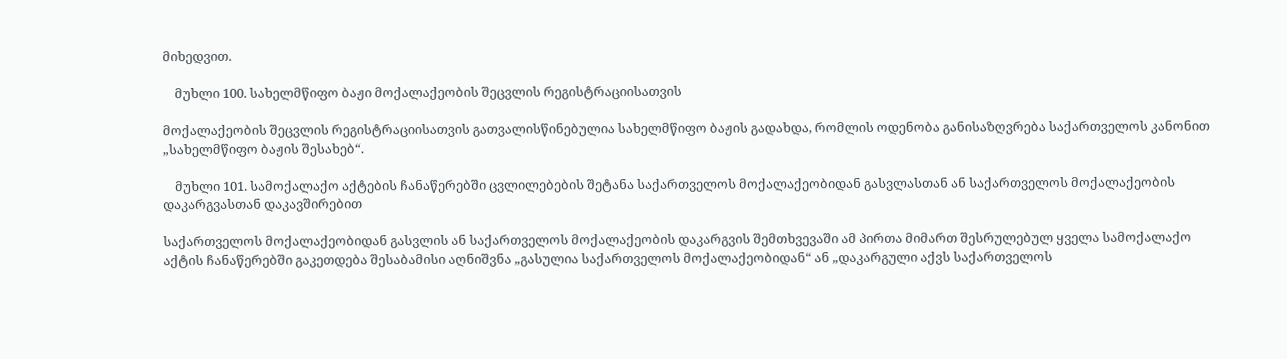მიხედვით.

    მუხლი 100. სახელმწიფო ბაჟი მოქალაქეობის შეცვლის რეგისტრაციისათვის

მოქალაქეობის შეცვლის რეგისტრაციისათვის გათვალისწინებულია სახელმწიფო ბაჟის გადახდა, რომლის ოდენობა განისაზღვრება საქართველოს კანონით „სახელმწიფო ბაჟის შესახებ“.

    მუხლი 101. სამოქალაქო აქტების ჩანაწერებში ცვლილებების შეტანა საქართველოს მოქალაქეობიდან გასვლასთან ან საქართველოს მოქალაქეობის დაკარგვასთან დაკავშირებით

საქართველოს მოქალაქეობიდან გასვლის ან საქართველოს მოქალაქეობის დაკარგვის შემთხვევაში ამ პირთა მიმართ შესრულებულ ყველა სამოქალაქო აქტის ჩანაწერებში გაკეთდება შესაბამისი აღნიშვნა „გასულია საქართველოს მოქალაქეობიდან“ ან „დაკარგული აქვს საქართველოს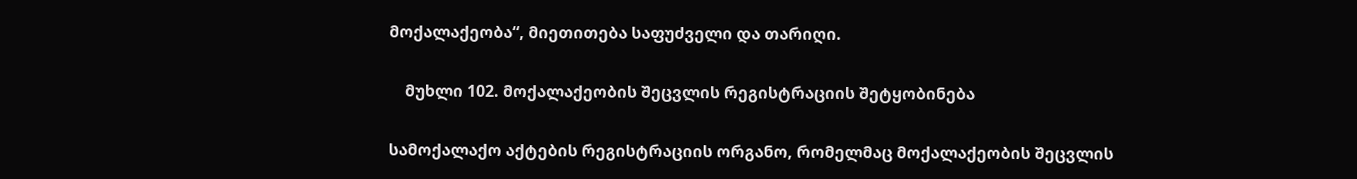მოქალაქეობა“, მიეთითება საფუძველი და თარიღი.

    მუხლი 102. მოქალაქეობის შეცვლის რეგისტრაციის შეტყობინება

სამოქალაქო აქტების რეგისტრაციის ორგანო, რომელმაც მოქალაქეობის შეცვლის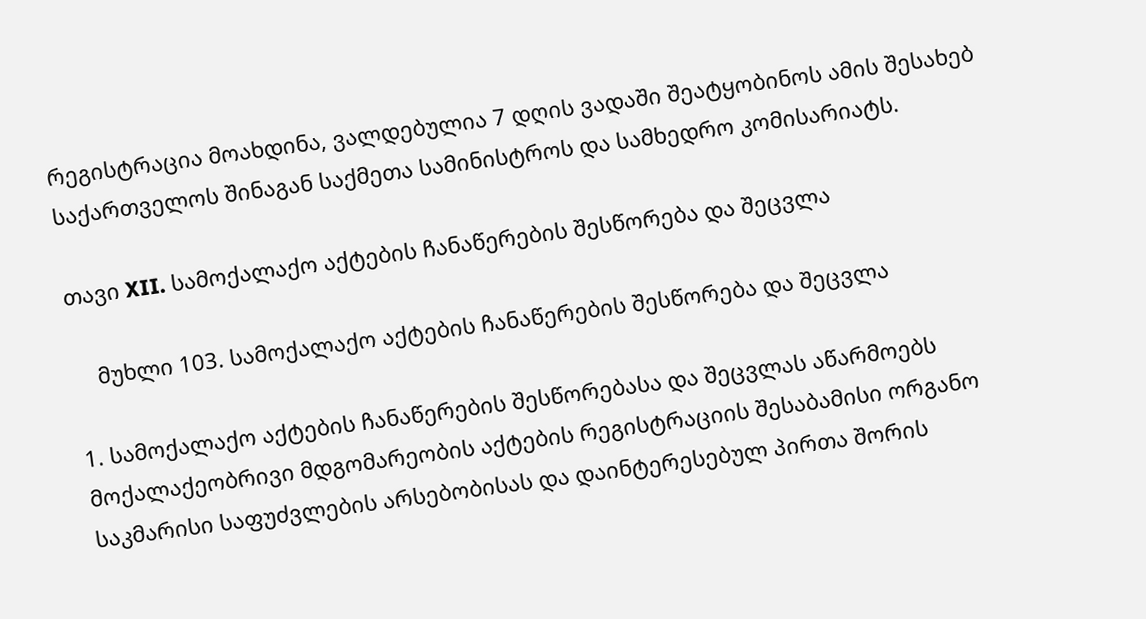რეგისტრაცია მოახდინა, ვალდებულია 7 დღის ვადაში შეატყობინოს ამის შესახებ საქართველოს შინაგან საქმეთა სამინისტროს და სამხედრო კომისარიატს.

თავი XII. სამოქალაქო აქტების ჩანაწერების შესწორება და შეცვლა

    მუხლი 103. სამოქალაქო აქტების ჩანაწერების შესწორება და შეცვლა

1. სამოქალაქო აქტების ჩანაწერების შესწორებასა და შეცვლას აწარმოებს მოქალაქეობრივი მდგომარეობის აქტების რეგისტრაციის შესაბამისი ორგანო საკმარისი საფუძვლების არსებობისას და დაინტერესებულ პირთა შორის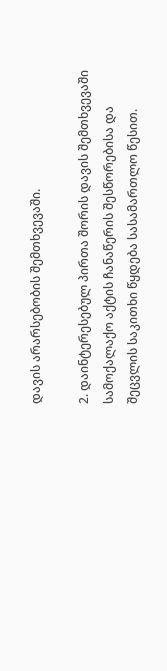დავის არარსებობის შემთხვევაში.

2. დაინტერესებულ პირთა შორის დავის შემთხვევაში სამოქალაქო აქტის ჩანაწერის შესწორებისა და შეცვლის საკითხი წყდება სასამართლო წესით.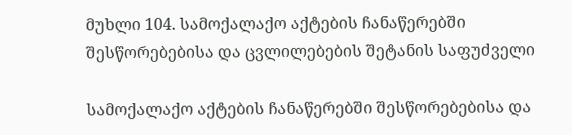მუხლი 104. სამოქალაქო აქტების ჩანაწერებში შესწორებებისა და ცვლილებების შეტანის საფუძველი

სამოქალაქო აქტების ჩანაწერებში შესწორებებისა და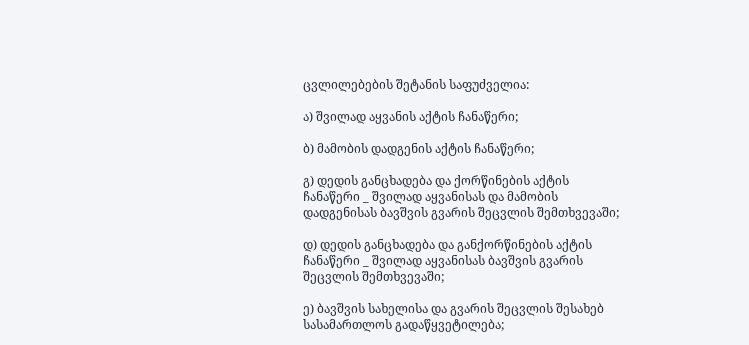ცვლილებების შეტანის საფუძველია:

ა) შვილად აყვანის აქტის ჩანაწერი;

ბ) მამობის დადგენის აქტის ჩანაწერი;

გ) დედის განცხადება და ქორწინების აქტის ჩანაწერი _ შვილად აყვანისას და მამობის დადგენისას ბავშვის გვარის შეცვლის შემთხვევაში;

დ) დედის განცხადება და განქორწინების აქტის ჩანაწერი _ შვილად აყვანისას ბავშვის გვარის შეცვლის შემთხვევაში;

ე) ბავშვის სახელისა და გვარის შეცვლის შესახებ სასამართლოს გადაწყვეტილება;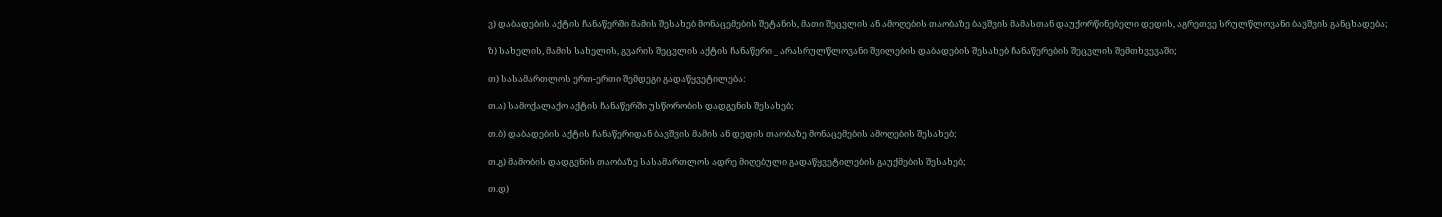ვ) დაბადების აქტის ჩანაწერში მამის შესახებ მონაცემების შეტანის, მათი შეცვლის ან ამოღების თაობაზე ბავშვის მამასთან დაუქორწინებელი დედის, აგრეთვე სრულწლოვანი ბავშვის განცხადება;

ზ) სახელის, მამის სახელის, გვარის შეცვლის აქტის ჩანაწერი _ არასრულწლოვანი შვილების დაბადების შესახებ ჩანაწერების შეცვლის შემთხვევაში;

თ) სასამართლოს ერთ-ერთი შემდეგი გადაწყვეტილება:

თ.ა) სამოქალაქო აქტის ჩანაწერში უსწორობის დადგენის შესახებ;

თ.ბ) დაბადების აქტის ჩანაწერიდან ბავშვის მამის ან დედის თაობაზე მონაცემების ამოღების შესახებ;

თ.გ) მამობის დადგენის თაობაზე სასამართლოს ადრე მიღებული გადაწყვეტილების გაუქმების შესახებ;

თ.დ)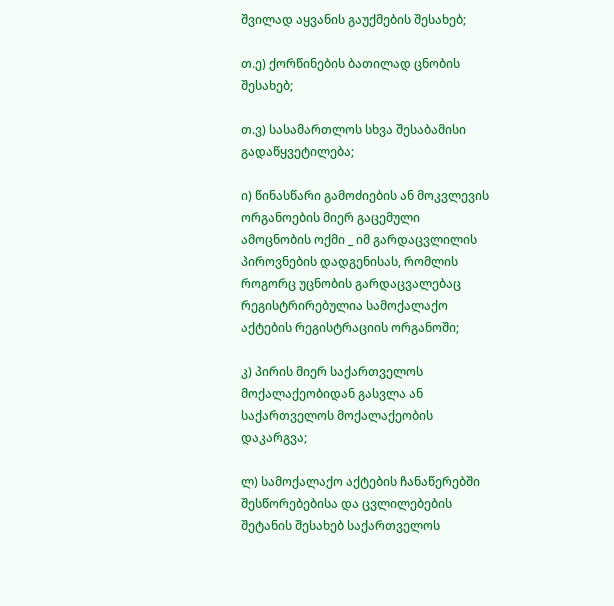შვილად აყვანის გაუქმების შესახებ;

თ.ე) ქორწინების ბათილად ცნობის შესახებ;

თ.ვ) სასამართლოს სხვა შესაბამისი გადაწყვეტილება;

ი) წინასწარი გამოძიების ან მოკვლევის ორგანოების მიერ გაცემული ამოცნობის ოქმი _ იმ გარდაცვლილის პიროვნების დადგენისას, რომლის როგორც უცნობის გარდაცვალებაც რეგისტრირებულია სამოქალაქო აქტების რეგისტრაციის ორგანოში;

კ) პირის მიერ საქართველოს მოქალაქეობიდან გასვლა ან საქართველოს მოქალაქეობის დაკარგვა;

ლ) სამოქალაქო აქტების ჩანაწერებში შესწორებებისა და ცვლილებების შეტანის შესახებ საქართველოს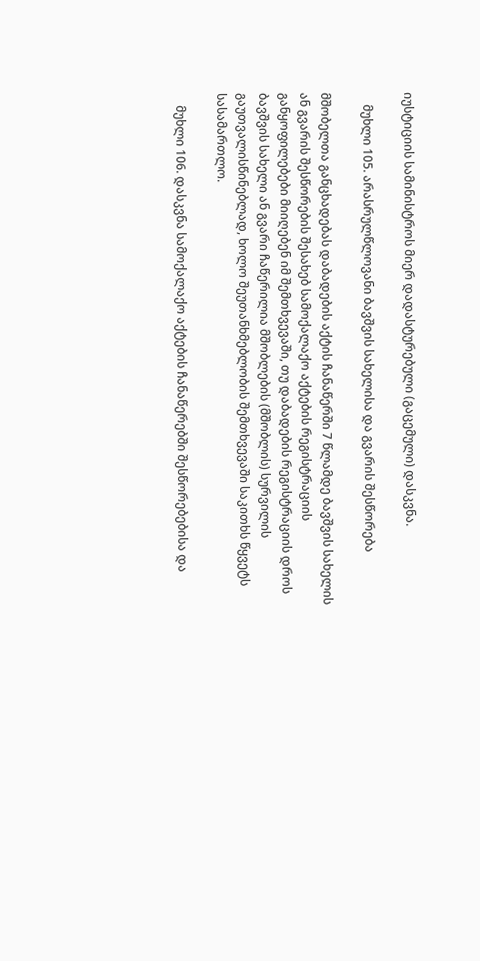იუსტიციის სამინისტროს მიერ დადასტურებული (გაცემული) დასკვნა.

    მუხლი 105. არასრულწლოვანი ბავშვის სახელისა და გვარის შესწორება

მშობელთა განცხადებას დაბადების აქტის ჩანაწერში 7 წლამდე ბავშვის სახელის ან გვარის შესწორების შესახებ სამოქალაქო აქტების რეგისტრაციის განყოფილებები მიიღებენ იმ შემთხვევაში, თუ დაბადების რეგისტრაციის დროს ბავშვის სახელი ან გვარი ჩაწერილია მშობლების (მშობლის) სურვილის გაუთვალისწინებლად, ხოლო შეუთანხმებლობის შემთხვევაში საკითხს წყვეტს სასამართლო.

    მუხლი 106. დასკვნა სამოქალაქო აქტების ჩანაწერებში შესწორებებისა და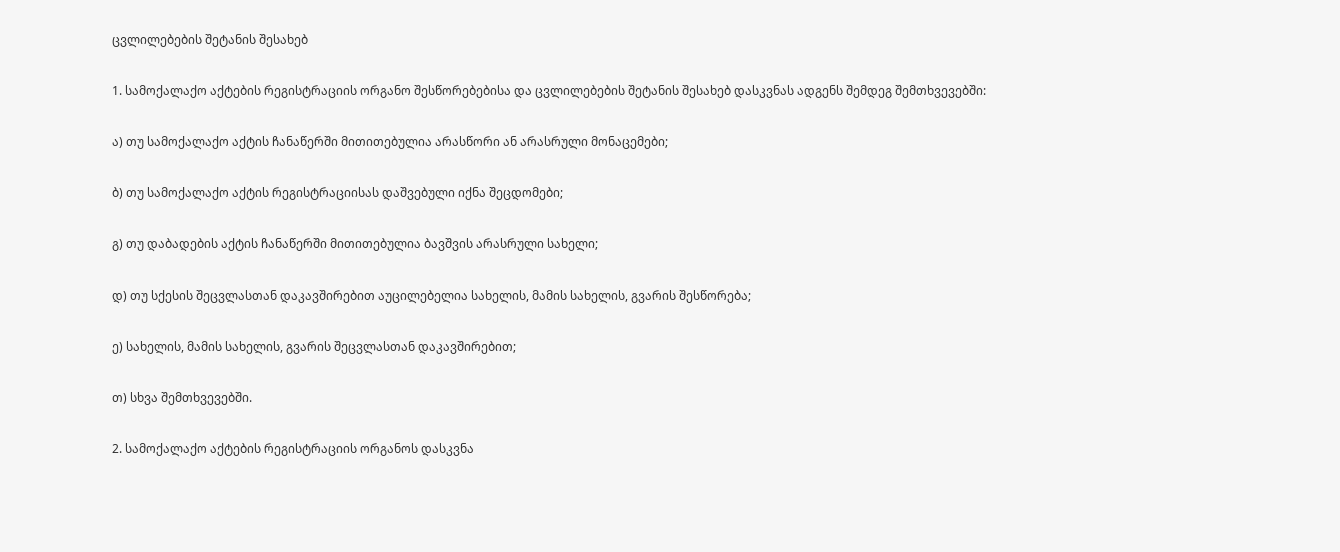ცვლილებების შეტანის შესახებ

1. სამოქალაქო აქტების რეგისტრაციის ორგანო შესწორებებისა და ცვლილებების შეტანის შესახებ დასკვნას ადგენს შემდეგ შემთხვევებში:

ა) თუ სამოქალაქო აქტის ჩანაწერში მითითებულია არასწორი ან არასრული მონაცემები;

ბ) თუ სამოქალაქო აქტის რეგისტრაციისას დაშვებული იქნა შეცდომები;

გ) თუ დაბადების აქტის ჩანაწერში მითითებულია ბავშვის არასრული სახელი;

დ) თუ სქესის შეცვლასთან დაკავშირებით აუცილებელია სახელის, მამის სახელის, გვარის შესწორება;

ე) სახელის, მამის სახელის, გვარის შეცვლასთან დაკავშირებით;

თ) სხვა შემთხვევებში.

2. სამოქალაქო აქტების რეგისტრაციის ორგანოს დასკვნა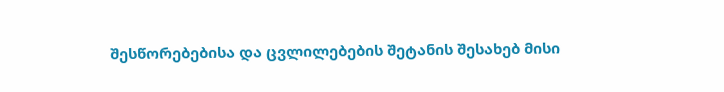შესწორებებისა და ცვლილებების შეტანის შესახებ მისი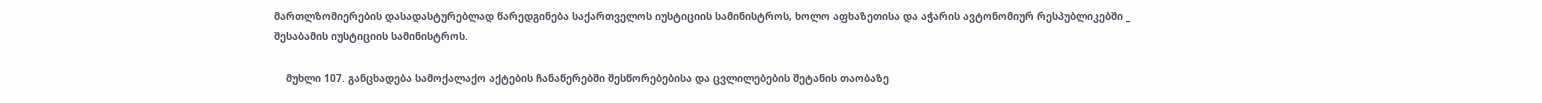მართლზომიერების დასადასტურებლად წარედგინება საქართველოს იუსტიციის სამინისტროს, ხოლო აფხაზეთისა და აჭარის ავტონომიურ რესპუბლიკებში _ შესაბამის იუსტიციის სამინისტროს.

    მუხლი 107. განცხადება სამოქალაქო აქტების ჩანაწერებში შესწორებებისა და ცვლილებების შეტანის თაობაზე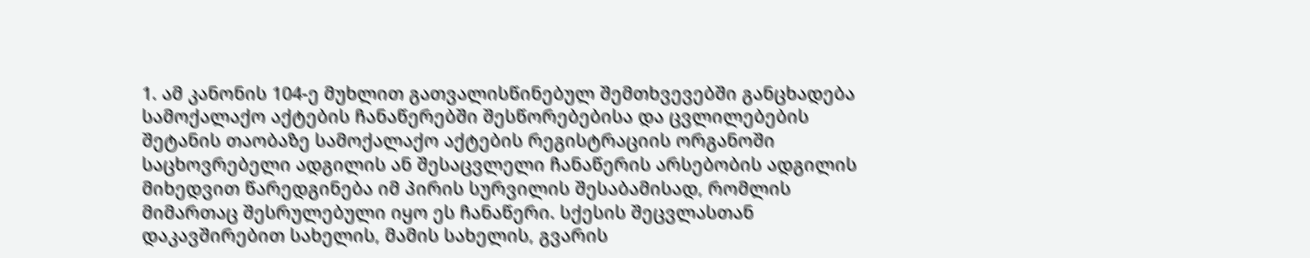1. ამ კანონის 104-ე მუხლით გათვალისწინებულ შემთხვევებში განცხადება სამოქალაქო აქტების ჩანაწერებში შესწორებებისა და ცვლილებების შეტანის თაობაზე სამოქალაქო აქტების რეგისტრაციის ორგანოში საცხოვრებელი ადგილის ან შესაცვლელი ჩანაწერის არსებობის ადგილის მიხედვით წარედგინება იმ პირის სურვილის შესაბამისად, რომლის მიმართაც შესრულებული იყო ეს ჩანაწერი. სქესის შეცვლასთან დაკავშირებით სახელის, მამის სახელის, გვარის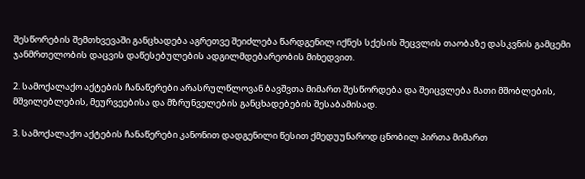შესწორების შემთხვევაში განცხადება აგრეთვე შეიძლება წარდგენილ იქნეს სქესის შეცვლის თაობაზე დასკვნის გამცემი ჯანმრთელობის დაცვის დაწესებულების ადგილმდებარეობის მიხედვით.

2. სამოქალაქო აქტების ჩანაწერები არასრულწლოვან ბავშვთა მიმართ შესწორდება და შეიცვლება მათი მშობლების, მშვილებლების, მეურვეებისა და მზრუნველების განცხადებების შესაბამისად.

3. სამოქალაქო აქტების ჩანაწერები კანონით დადგენილი წესით ქმედუუნაროდ ცნობილ პირთა მიმართ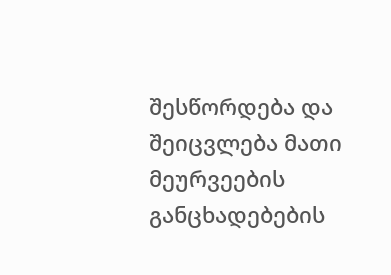შესწორდება და შეიცვლება მათი მეურვეების განცხადებების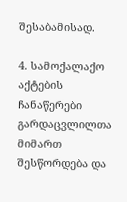შესაბამისად.

4. სამოქალაქო აქტების ჩანაწერები გარდაცვლილთა მიმართ შესწორდება და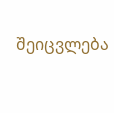შეიცვლება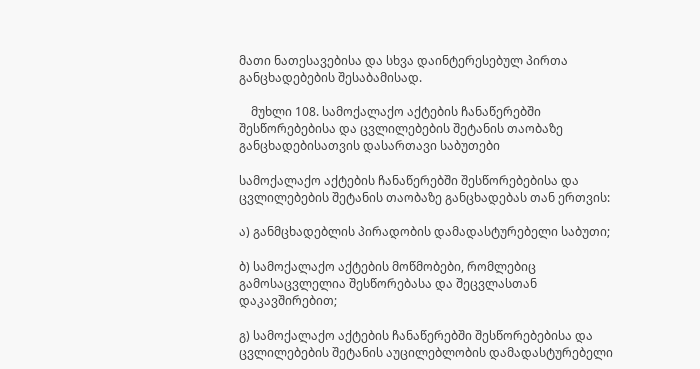მათი ნათესავებისა და სხვა დაინტერესებულ პირთა განცხადებების შესაბამისად.

    მუხლი 108. სამოქალაქო აქტების ჩანაწერებში შესწორებებისა და ცვლილებების შეტანის თაობაზე განცხადებისათვის დასართავი საბუთები

სამოქალაქო აქტების ჩანაწერებში შესწორებებისა და ცვლილებების შეტანის თაობაზე განცხადებას თან ერთვის:

ა) განმცხადებლის პირადობის დამადასტურებელი საბუთი;

ბ) სამოქალაქო აქტების მოწმობები, რომლებიც გამოსაცვლელია შესწორებასა და შეცვლასთან დაკავშირებით;

გ) სამოქალაქო აქტების ჩანაწერებში შესწორებებისა და ცვლილებების შეტანის აუცილებლობის დამადასტურებელი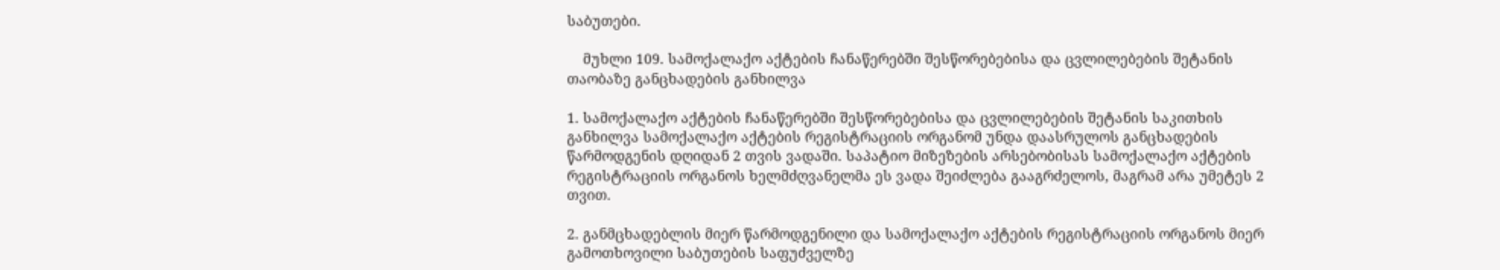საბუთები.

    მუხლი 109. სამოქალაქო აქტების ჩანაწერებში შესწორებებისა და ცვლილებების შეტანის თაობაზე განცხადების განხილვა

1. სამოქალაქო აქტების ჩანაწერებში შესწორებებისა და ცვლილებების შეტანის საკითხის განხილვა სამოქალაქო აქტების რეგისტრაციის ორგანომ უნდა დაასრულოს განცხადების წარმოდგენის დღიდან 2 თვის ვადაში. საპატიო მიზეზების არსებობისას სამოქალაქო აქტების რეგისტრაციის ორგანოს ხელმძღვანელმა ეს ვადა შეიძლება გააგრძელოს, მაგრამ არა უმეტეს 2 თვით.

2. განმცხადებლის მიერ წარმოდგენილი და სამოქალაქო აქტების რეგისტრაციის ორგანოს მიერ გამოთხოვილი საბუთების საფუძველზე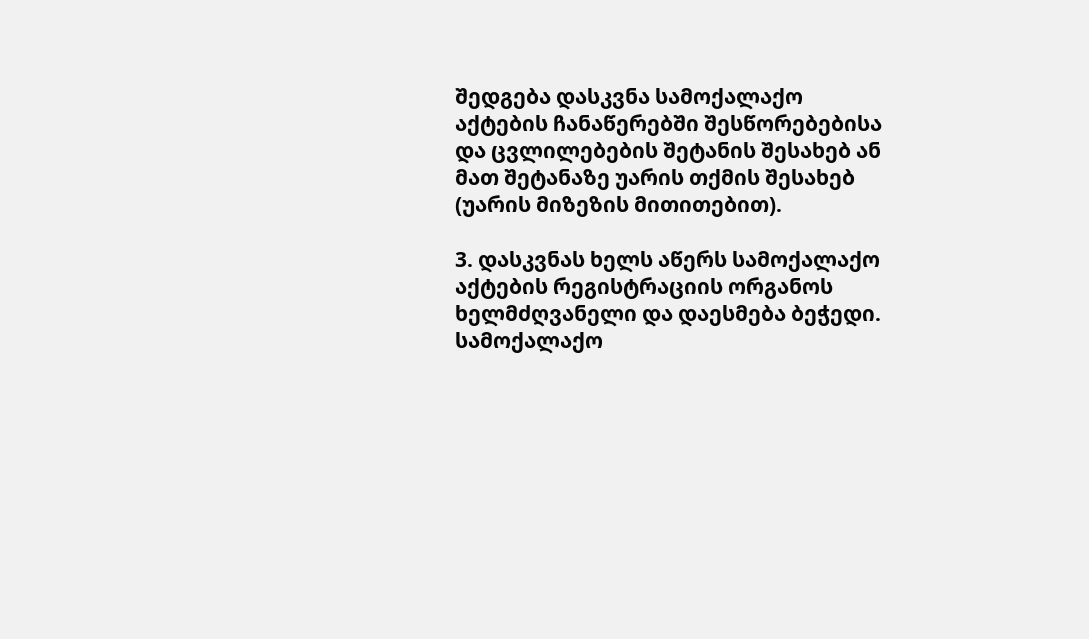შედგება დასკვნა სამოქალაქო აქტების ჩანაწერებში შესწორებებისა და ცვლილებების შეტანის შესახებ ან მათ შეტანაზე უარის თქმის შესახებ (უარის მიზეზის მითითებით).

3. დასკვნას ხელს აწერს სამოქალაქო აქტების რეგისტრაციის ორგანოს ხელმძღვანელი და დაესმება ბეჭედი. სამოქალაქო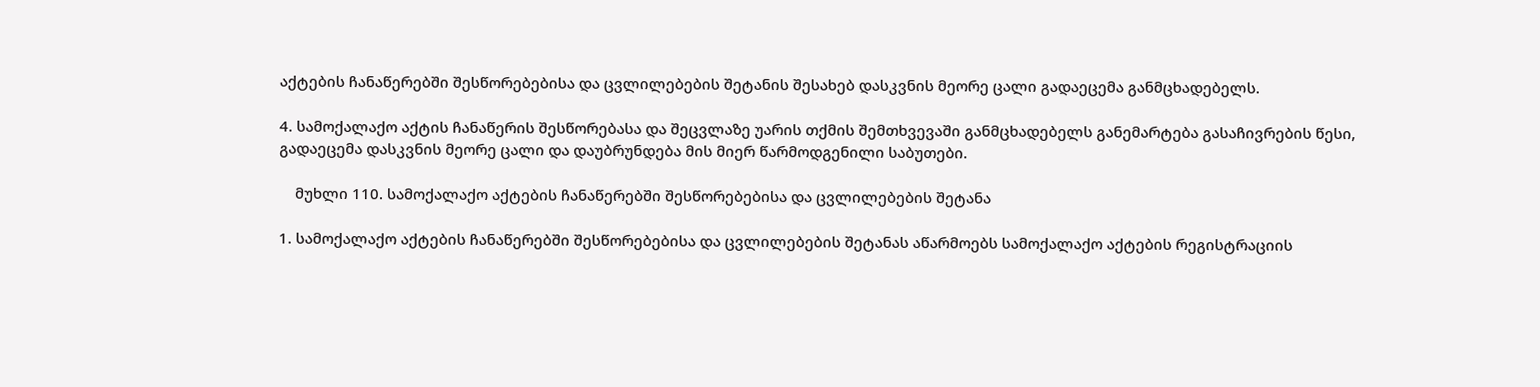აქტების ჩანაწერებში შესწორებებისა და ცვლილებების შეტანის შესახებ დასკვნის მეორე ცალი გადაეცემა განმცხადებელს.

4. სამოქალაქო აქტის ჩანაწერის შესწორებასა და შეცვლაზე უარის თქმის შემთხვევაში განმცხადებელს განემარტება გასაჩივრების წესი, გადაეცემა დასკვნის მეორე ცალი და დაუბრუნდება მის მიერ წარმოდგენილი საბუთები.

    მუხლი 110. სამოქალაქო აქტების ჩანაწერებში შესწორებებისა და ცვლილებების შეტანა

1. სამოქალაქო აქტების ჩანაწერებში შესწორებებისა და ცვლილებების შეტანას აწარმოებს სამოქალაქო აქტების რეგისტრაციის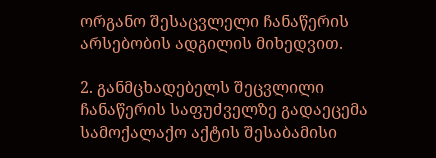ორგანო შესაცვლელი ჩანაწერის არსებობის ადგილის მიხედვით.

2. განმცხადებელს შეცვლილი ჩანაწერის საფუძველზე გადაეცემა სამოქალაქო აქტის შესაბამისი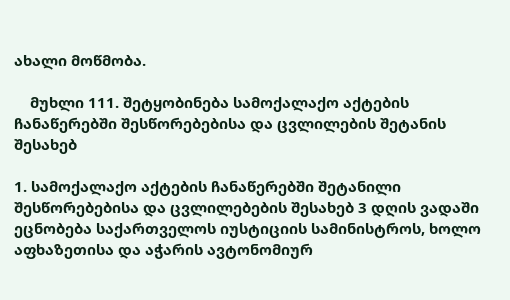ახალი მოწმობა.

    მუხლი 111. შეტყობინება სამოქალაქო აქტების ჩანაწერებში შესწორებებისა და ცვლილების შეტანის შესახებ

1. სამოქალაქო აქტების ჩანაწერებში შეტანილი შესწორებებისა და ცვლილებების შესახებ 3 დღის ვადაში ეცნობება საქართველოს იუსტიციის სამინისტროს, ხოლო აფხაზეთისა და აჭარის ავტონომიურ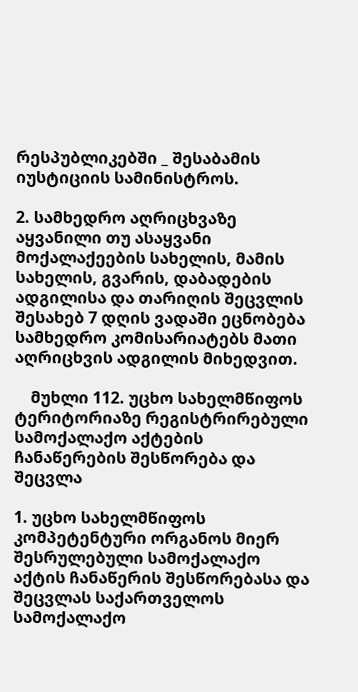რესპუბლიკებში _ შესაბამის იუსტიციის სამინისტროს.

2. სამხედრო აღრიცხვაზე აყვანილი თუ ასაყვანი მოქალაქეების სახელის, მამის სახელის, გვარის, დაბადების ადგილისა და თარიღის შეცვლის შესახებ 7 დღის ვადაში ეცნობება სამხედრო კომისარიატებს მათი აღრიცხვის ადგილის მიხედვით.

    მუხლი 112. უცხო სახელმწიფოს ტერიტორიაზე რეგისტრირებული სამოქალაქო აქტების ჩანაწერების შესწორება და შეცვლა

1. უცხო სახელმწიფოს კომპეტენტური ორგანოს მიერ შესრულებული სამოქალაქო აქტის ჩანაწერის შესწორებასა და შეცვლას საქართველოს სამოქალაქო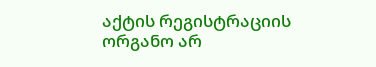აქტის რეგისტრაციის ორგანო არ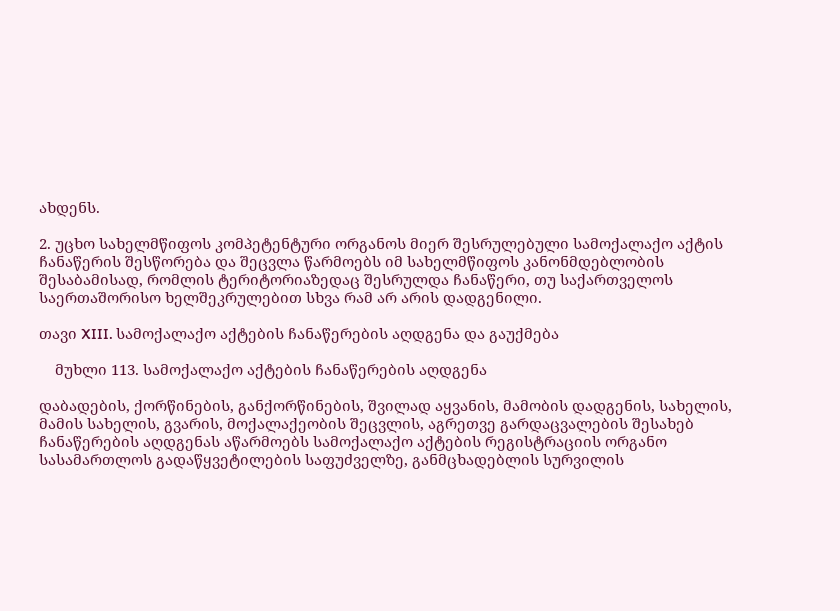ახდენს.

2. უცხო სახელმწიფოს კომპეტენტური ორგანოს მიერ შესრულებული სამოქალაქო აქტის ჩანაწერის შესწორება და შეცვლა წარმოებს იმ სახელმწიფოს კანონმდებლობის შესაბამისად, რომლის ტერიტორიაზედაც შესრულდა ჩანაწერი, თუ საქართველოს საერთაშორისო ხელშეკრულებით სხვა რამ არ არის დადგენილი.

თავი XIII. სამოქალაქო აქტების ჩანაწერების აღდგენა და გაუქმება

    მუხლი 113. სამოქალაქო აქტების ჩანაწერების აღდგენა

დაბადების, ქორწინების, განქორწინების, შვილად აყვანის, მამობის დადგენის, სახელის, მამის სახელის, გვარის, მოქალაქეობის შეცვლის, აგრეთვე გარდაცვალების შესახებ ჩანაწერების აღდგენას აწარმოებს სამოქალაქო აქტების რეგისტრაციის ორგანო სასამართლოს გადაწყვეტილების საფუძველზე, განმცხადებლის სურვილის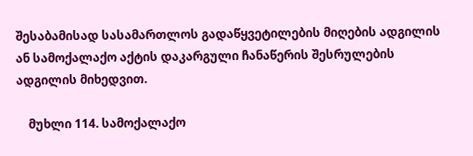შესაბამისად სასამართლოს გადაწყვეტილების მიღების ადგილის ან სამოქალაქო აქტის დაკარგული ჩანაწერის შესრულების ადგილის მიხედვით.

    მუხლი 114. სამოქალაქო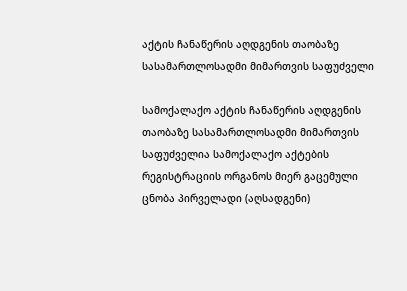აქტის ჩანაწერის აღდგენის თაობაზე სასამართლოსადმი მიმართვის საფუძველი

სამოქალაქო აქტის ჩანაწერის აღდგენის თაობაზე სასამართლოსადმი მიმართვის საფუძველია სამოქალაქო აქტების რეგისტრაციის ორგანოს მიერ გაცემული ცნობა პირველადი (აღსადგენი)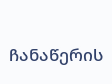ჩანაწერის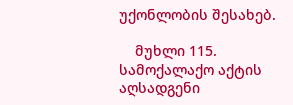უქონლობის შესახებ.

    მუხლი 115. სამოქალაქო აქტის აღსადგენი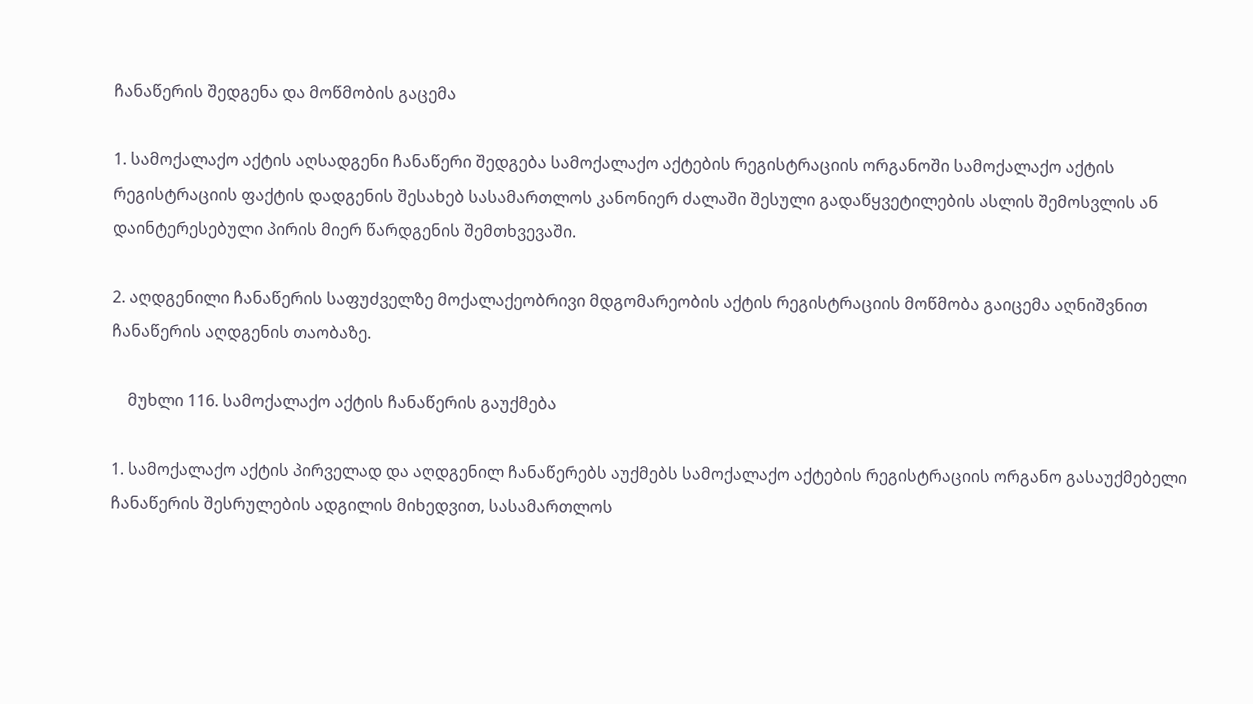ჩანაწერის შედგენა და მოწმობის გაცემა

1. სამოქალაქო აქტის აღსადგენი ჩანაწერი შედგება სამოქალაქო აქტების რეგისტრაციის ორგანოში სამოქალაქო აქტის რეგისტრაციის ფაქტის დადგენის შესახებ სასამართლოს კანონიერ ძალაში შესული გადაწყვეტილების ასლის შემოსვლის ან დაინტერესებული პირის მიერ წარდგენის შემთხვევაში.

2. აღდგენილი ჩანაწერის საფუძველზე მოქალაქეობრივი მდგომარეობის აქტის რეგისტრაციის მოწმობა გაიცემა აღნიშვნით ჩანაწერის აღდგენის თაობაზე.

    მუხლი 116. სამოქალაქო აქტის ჩანაწერის გაუქმება

1. სამოქალაქო აქტის პირველად და აღდგენილ ჩანაწერებს აუქმებს სამოქალაქო აქტების რეგისტრაციის ორგანო გასაუქმებელი ჩანაწერის შესრულების ადგილის მიხედვით, სასამართლოს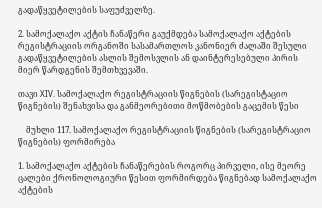გადაწყვეტილების საფუძველზე.

2. სამოქალაქო აქტის ჩანაწერი გაუქმდება სამოქალაქო აქტების რეგისტრაციის ორგანოში სასამართლოს კანონიერ ძალაში შესული გადაწყვეტილების ასლის შემოსვლის ან დაინტერესებული პირის მიერ წარდგენის შემთხვევაში.

თავი XIV. სამოქალაქო რეგისტრაციის წიგნების (სარეგისტაციო წიგნების) შენახვისა და განმეორებითი მოწმობების გაცემის წესი

    მუხლი 117. სამოქალაქო რეგისტრაციის წიგნების (სარეგისტრაციო წიგნების) ფორმირება

1. სამოქალაქო აქტების ჩანაწერების როგორც პირველი, ისე მეორე ცალები ქრონოლოგიური წესით ფორმირდება წიგნებად სამოქალაქო აქტების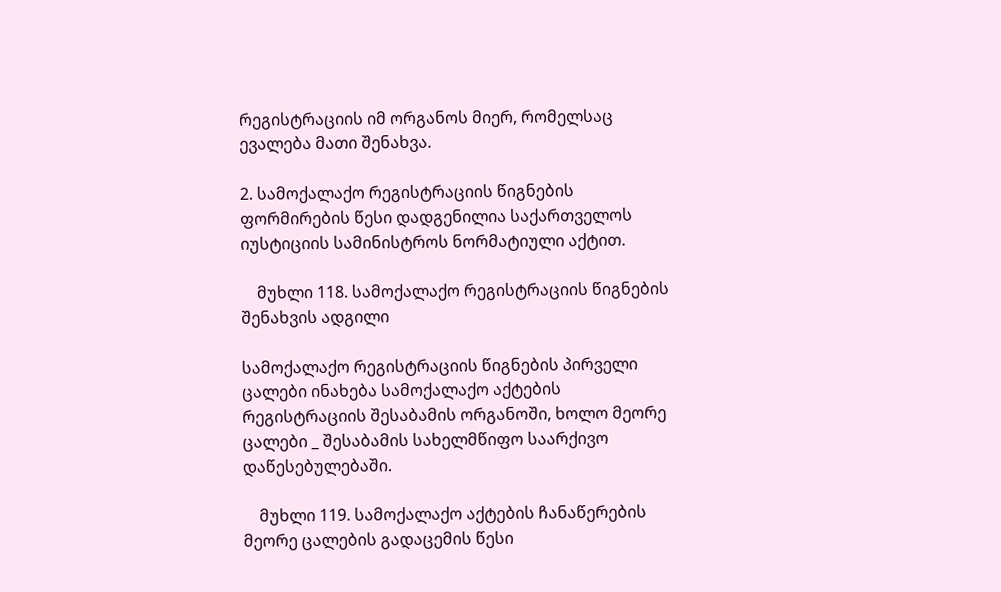რეგისტრაციის იმ ორგანოს მიერ, რომელსაც ევალება მათი შენახვა.

2. სამოქალაქო რეგისტრაციის წიგნების ფორმირების წესი დადგენილია საქართველოს იუსტიციის სამინისტროს ნორმატიული აქტით.

    მუხლი 118. სამოქალაქო რეგისტრაციის წიგნების შენახვის ადგილი

სამოქალაქო რეგისტრაციის წიგნების პირველი ცალები ინახება სამოქალაქო აქტების რეგისტრაციის შესაბამის ორგანოში, ხოლო მეორე ცალები _ შესაბამის სახელმწიფო საარქივო დაწესებულებაში.

    მუხლი 119. სამოქალაქო აქტების ჩანაწერების მეორე ცალების გადაცემის წესი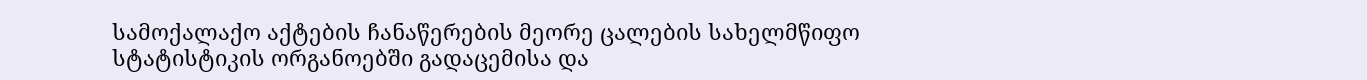სამოქალაქო აქტების ჩანაწერების მეორე ცალების სახელმწიფო სტატისტიკის ორგანოებში გადაცემისა და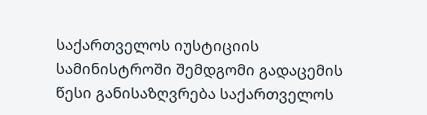საქართველოს იუსტიციის სამინისტროში შემდგომი გადაცემის წესი განისაზღვრება საქართველოს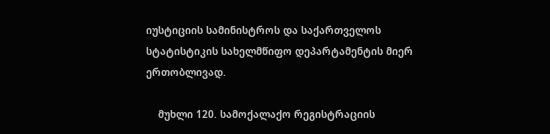იუსტიციის სამინისტროს და საქართველოს სტატისტიკის სახელმწიფო დეპარტამენტის მიერ ერთობლივად.

    მუხლი 120. სამოქალაქო რეგისტრაციის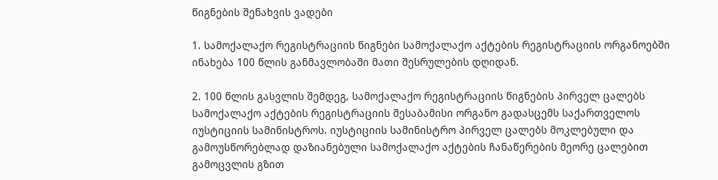წიგნების შენახვის ვადები

1. სამოქალაქო რეგისტრაციის წიგნები სამოქალაქო აქტების რეგისტრაციის ორგანოებში ინახება 100 წლის განმავლობაში მათი შესრულების დღიდან.

2. 100 წლის გასვლის შემდეგ, სამოქალაქო რეგისტრაციის წიგნების პირველ ცალებს სამოქალაქო აქტების რეგისტრაციის შესაბამისი ორგანო გადასცემს საქართველოს იუსტიციის სამინისტროს. იუსტიციის სამინისტრო პირველ ცალებს მოკლებული და გამოუსწორებლად დაზიანებული სამოქალაქო აქტების ჩანაწერების მეორე ცალებით გამოცვლის გზით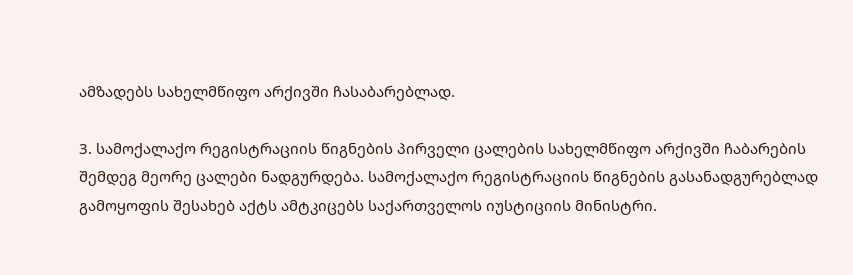ამზადებს სახელმწიფო არქივში ჩასაბარებლად.

3. სამოქალაქო რეგისტრაციის წიგნების პირველი ცალების სახელმწიფო არქივში ჩაბარების შემდეგ მეორე ცალები ნადგურდება. სამოქალაქო რეგისტრაციის წიგნების გასანადგურებლად გამოყოფის შესახებ აქტს ამტკიცებს საქართველოს იუსტიციის მინისტრი.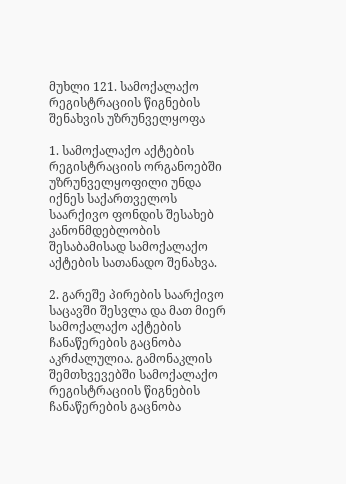მუხლი 121. სამოქალაქო რეგისტრაციის წიგნების შენახვის უზრუნველყოფა

1. სამოქალაქო აქტების რეგისტრაციის ორგანოებში უზრუნველყოფილი უნდა იქნეს საქართველოს საარქივო ფონდის შესახებ კანონმდებლობის შესაბამისად სამოქალაქო აქტების სათანადო შენახვა.

2. გარეშე პირების საარქივო საცავში შესვლა და მათ მიერ სამოქალაქო აქტების ჩანაწერების გაცნობა აკრძალულია. გამონაკლის შემთხვევებში სამოქალაქო რეგისტრაციის წიგნების ჩანაწერების გაცნობა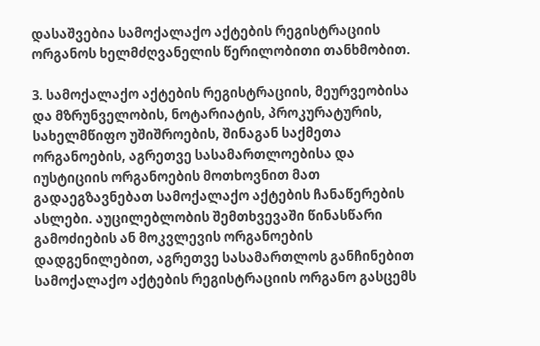დასაშვებია სამოქალაქო აქტების რეგისტრაციის ორგანოს ხელმძღვანელის წერილობითი თანხმობით.

3. სამოქალაქო აქტების რეგისტრაციის, მეურვეობისა და მზრუნველობის, ნოტარიატის, პროკურატურის, სახელმწიფო უშიშროების, შინაგან საქმეთა ორგანოების, აგრეთვე სასამართლოებისა და იუსტიციის ორგანოების მოთხოვნით მათ გადაეგზავნებათ სამოქალაქო აქტების ჩანაწერების ასლები. აუცილებლობის შემთხვევაში წინასწარი გამოძიების ან მოკვლევის ორგანოების დადგენილებით, აგრეთვე სასამართლოს განჩინებით სამოქალაქო აქტების რეგისტრაციის ორგანო გასცემს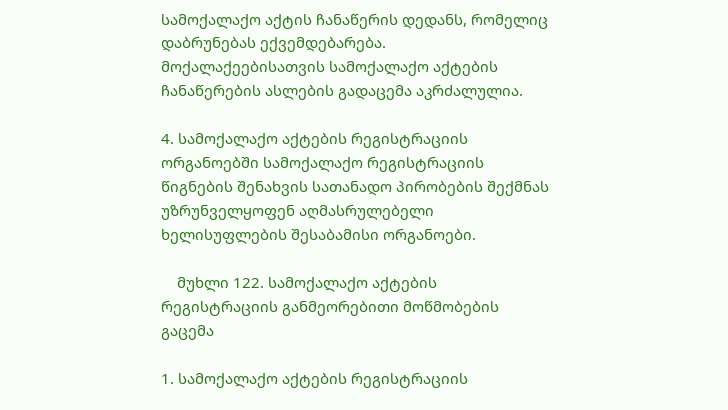სამოქალაქო აქტის ჩანაწერის დედანს, რომელიც დაბრუნებას ექვემდებარება. მოქალაქეებისათვის სამოქალაქო აქტების ჩანაწერების ასლების გადაცემა აკრძალულია.

4. სამოქალაქო აქტების რეგისტრაციის ორგანოებში სამოქალაქო რეგისტრაციის წიგნების შენახვის სათანადო პირობების შექმნას უზრუნველყოფენ აღმასრულებელი ხელისუფლების შესაბამისი ორგანოები.

    მუხლი 122. სამოქალაქო აქტების რეგისტრაციის განმეორებითი მოწმობების გაცემა

1. სამოქალაქო აქტების რეგისტრაციის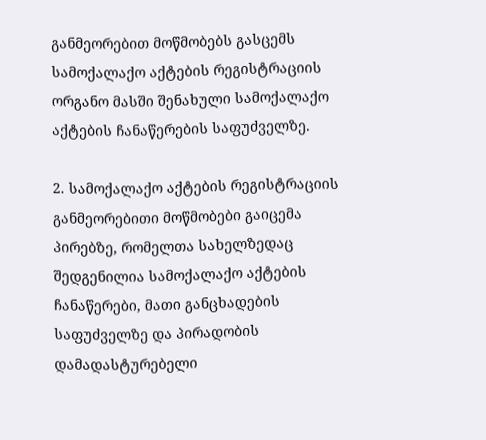განმეორებით მოწმობებს გასცემს სამოქალაქო აქტების რეგისტრაციის ორგანო მასში შენახული სამოქალაქო აქტების ჩანაწერების საფუძველზე.

2. სამოქალაქო აქტების რეგისტრაციის განმეორებითი მოწმობები გაიცემა პირებზე, რომელთა სახელზედაც შედგენილია სამოქალაქო აქტების ჩანაწერები, მათი განცხადების საფუძველზე და პირადობის დამადასტურებელი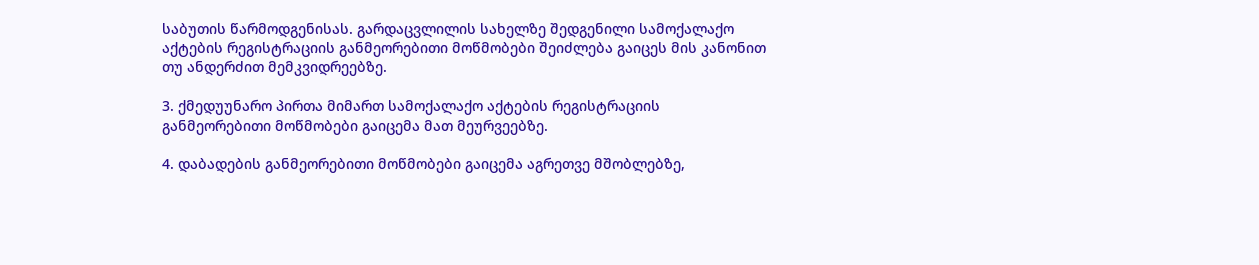საბუთის წარმოდგენისას. გარდაცვლილის სახელზე შედგენილი სამოქალაქო აქტების რეგისტრაციის განმეორებითი მოწმობები შეიძლება გაიცეს მის კანონით თუ ანდერძით მემკვიდრეებზე.

3. ქმედუუნარო პირთა მიმართ სამოქალაქო აქტების რეგისტრაციის განმეორებითი მოწმობები გაიცემა მათ მეურვეებზე.

4. დაბადების განმეორებითი მოწმობები გაიცემა აგრეთვე მშობლებზე,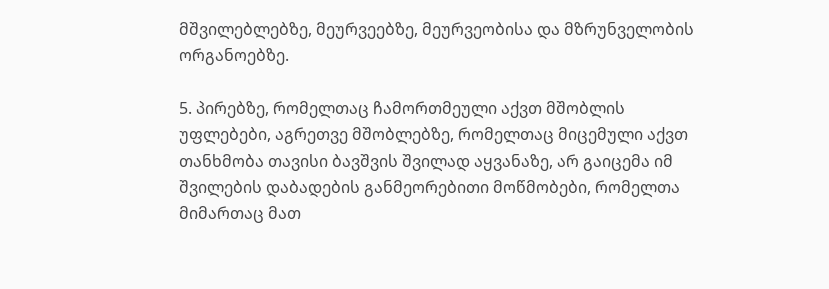მშვილებლებზე, მეურვეებზე, მეურვეობისა და მზრუნველობის ორგანოებზე.

5. პირებზე, რომელთაც ჩამორთმეული აქვთ მშობლის უფლებები, აგრეთვე მშობლებზე, რომელთაც მიცემული აქვთ თანხმობა თავისი ბავშვის შვილად აყვანაზე, არ გაიცემა იმ შვილების დაბადების განმეორებითი მოწმობები, რომელთა მიმართაც მათ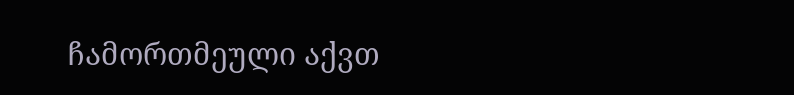ჩამორთმეული აქვთ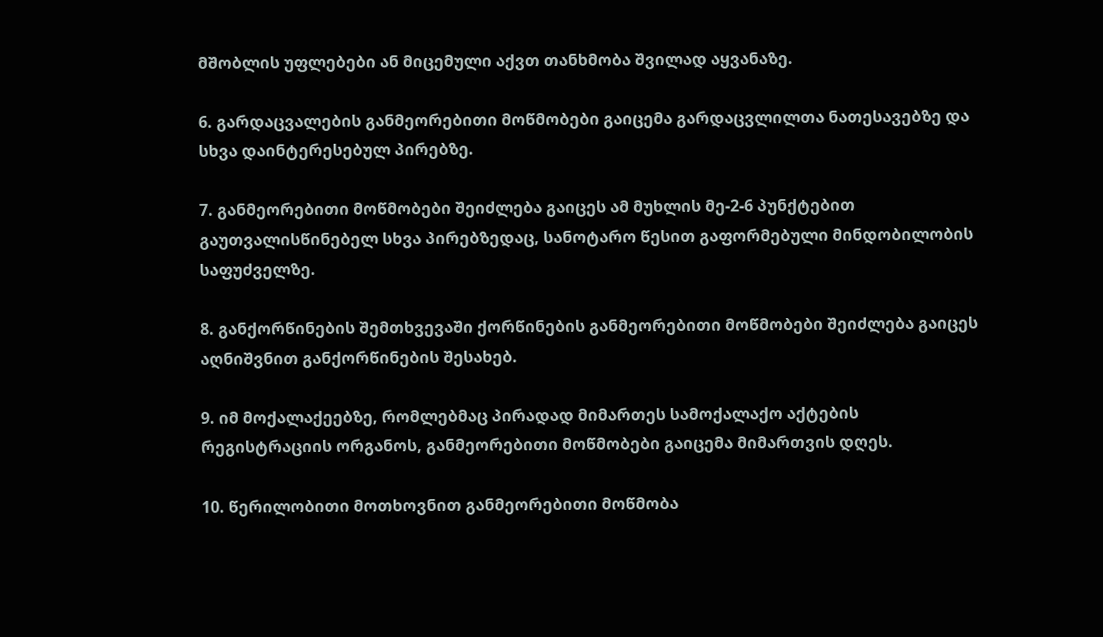მშობლის უფლებები ან მიცემული აქვთ თანხმობა შვილად აყვანაზე.

6. გარდაცვალების განმეორებითი მოწმობები გაიცემა გარდაცვლილთა ნათესავებზე და სხვა დაინტერესებულ პირებზე.

7. განმეორებითი მოწმობები შეიძლება გაიცეს ამ მუხლის მე-2-6 პუნქტებით გაუთვალისწინებელ სხვა პირებზედაც, სანოტარო წესით გაფორმებული მინდობილობის საფუძველზე.

8. განქორწინების შემთხვევაში ქორწინების განმეორებითი მოწმობები შეიძლება გაიცეს აღნიშვნით განქორწინების შესახებ.

9. იმ მოქალაქეებზე, რომლებმაც პირადად მიმართეს სამოქალაქო აქტების რეგისტრაციის ორგანოს, განმეორებითი მოწმობები გაიცემა მიმართვის დღეს.

10. წერილობითი მოთხოვნით განმეორებითი მოწმობა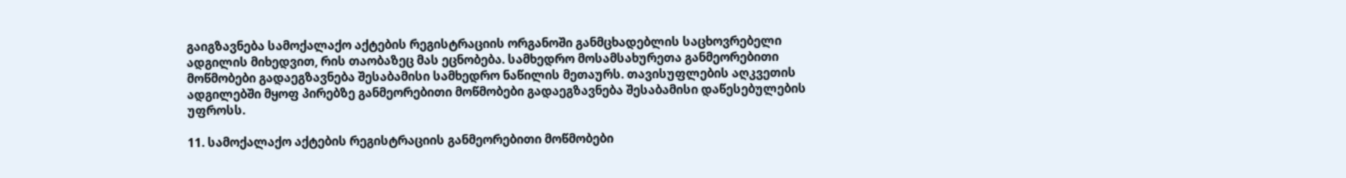გაიგზავნება სამოქალაქო აქტების რეგისტრაციის ორგანოში განმცხადებლის საცხოვრებელი ადგილის მიხედვით, რის თაობაზეც მას ეცნობება. სამხედრო მოსამსახურეთა განმეორებითი მოწმობები გადაეგზავნება შესაბამისი სამხედრო ნაწილის მეთაურს. თავისუფლების აღკვეთის ადგილებში მყოფ პირებზე განმეორებითი მოწმობები გადაეგზავნება შესაბამისი დაწესებულების უფროსს.

11. სამოქალაქო აქტების რეგისტრაციის განმეორებითი მოწმობები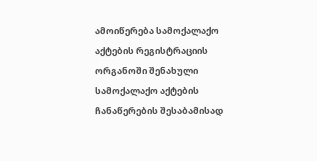ამოიწერება სამოქალაქო აქტების რეგისტრაციის ორგანოში შენახული სამოქალაქო აქტების ჩანაწერების შესაბამისად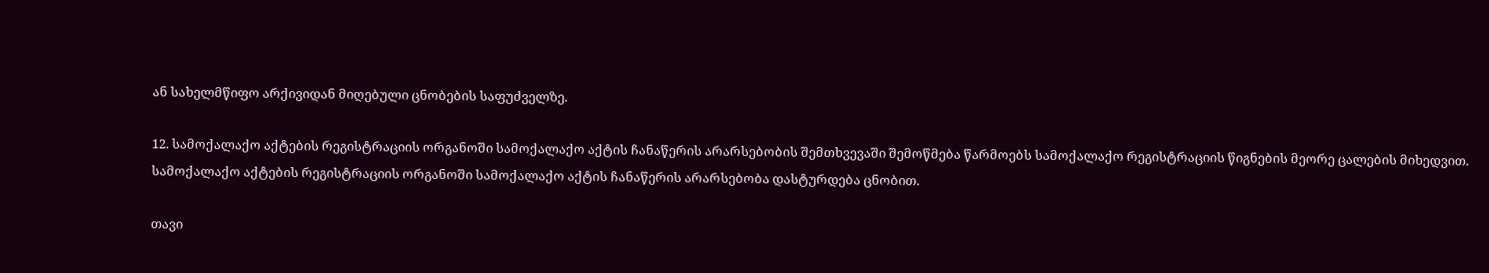ან სახელმწიფო არქივიდან მიღებული ცნობების საფუძველზე.

12. სამოქალაქო აქტების რეგისტრაციის ორგანოში სამოქალაქო აქტის ჩანაწერის არარსებობის შემთხვევაში შემოწმება წარმოებს სამოქალაქო რეგისტრაციის წიგნების მეორე ცალების მიხედვით. სამოქალაქო აქტების რეგისტრაციის ორგანოში სამოქალაქო აქტის ჩანაწერის არარსებობა დასტურდება ცნობით.

თავი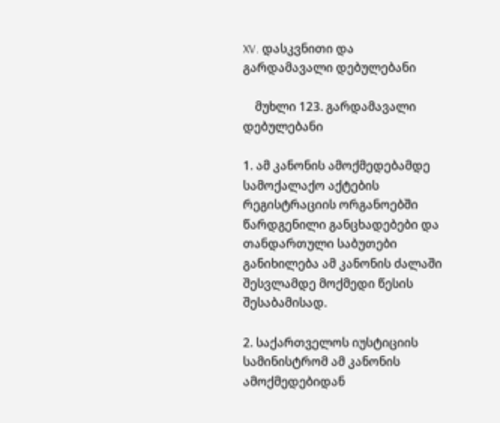XV. დასკვნითი და გარდამავალი დებულებანი

    მუხლი 123. გარდამავალი დებულებანი

1. ამ კანონის ამოქმედებამდე სამოქალაქო აქტების რეგისტრაციის ორგანოებში წარდგენილი განცხადებები და თანდართული საბუთები განიხილება ამ კანონის ძალაში შესვლამდე მოქმედი წესის შესაბამისად.

2. საქართველოს იუსტიციის სამინისტრომ ამ კანონის ამოქმედებიდან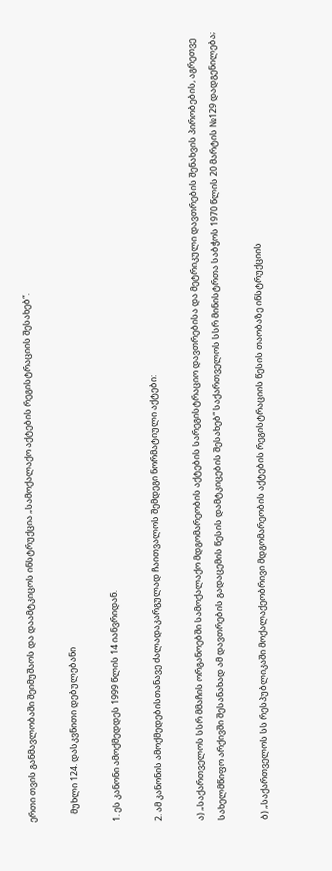ერთი თვის განმავლობაში შეიმუშაოს და დაამტკიცოს ინსტრუქცია „სამოქალაქო აქტების რეგისტრაციის შესახებ“.

    მუხლი 124. დასკვნითი დებულებანი

1. ეს კანონი ამოქმედდეს 1999 წლის 14 იანვრიდან.

2. ამ კანონის ამოქმედებისთანავე ძალადაკარგულად ჩაითვალოს შემდეგი ნორმატიული აქტები:

ა) „საქართველოს სსრ მმაჩის ორგანოებში სამოქალაქო მდგომარეობის აქტების სარეგისტრაციო დავთრებისა და მეტრიკული დავთრების შენახვის პირობების, აგრეთვე სახელმწიფო არქივში შესანახად ამ დავთრების გადაცემის წესის დამტკიცების შესახებ“ საქართველოს სსრ მინისტრთა საბჭოს 1970 წლის 20 მარტის №129 დადგენილება;

ბ) „საქართველოს სს რესპუბლიკაში მოქალაქეობრივი მდგომარეობის აქტების რეგისტრაციის წესის თაობაზე ინსტრუქციის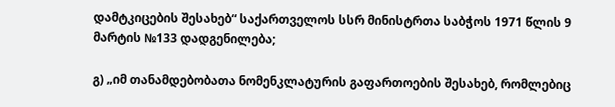დამტკიცების შესახებ“ საქართველოს სსრ მინისტრთა საბჭოს 1971 წლის 9 მარტის №133 დადგენილება;

გ) „იმ თანამდებობათა ნომენკლატურის გაფართოების შესახებ, რომლებიც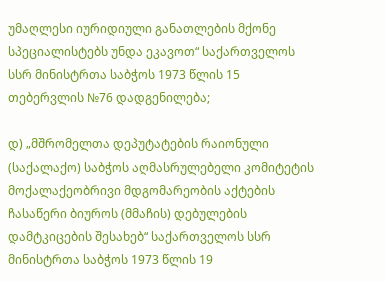უმაღლესი იურიდიული განათლების მქონე სპეციალისტებს უნდა ეკავოთ“ საქართველოს სსრ მინისტრთა საბჭოს 1973 წლის 15 თებერვლის №76 დადგენილება;

დ) „მშრომელთა დეპუტატების რაიონული (საქალაქო) საბჭოს აღმასრულებელი კომიტეტის მოქალაქეობრივი მდგომარეობის აქტების ჩასაწერი ბიუროს (მმაჩის) დებულების დამტკიცების შესახებ“ საქართველოს სსრ მინისტრთა საბჭოს 1973 წლის 19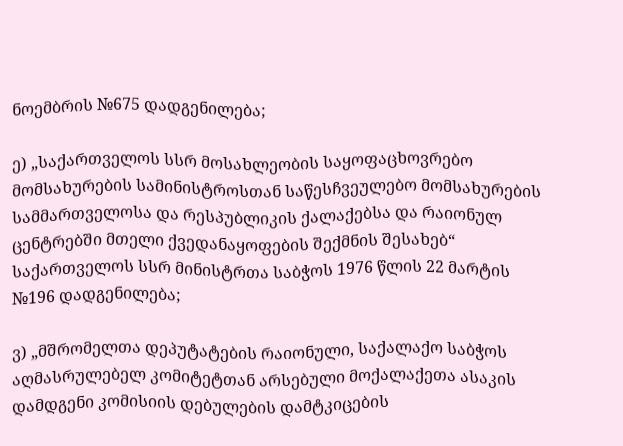ნოემბრის №675 დადგენილება;

ე) „საქართველოს სსრ მოსახლეობის საყოფაცხოვრებო მომსახურების სამინისტროსთან საწესჩვეულებო მომსახურების სამმართველოსა და რესპუბლიკის ქალაქებსა და რაიონულ ცენტრებში მთელი ქვედანაყოფების შექმნის შესახებ“ საქართველოს სსრ მინისტრთა საბჭოს 1976 წლის 22 მარტის №196 დადგენილება;

ვ) „მშრომელთა დეპუტატების რაიონული, საქალაქო საბჭოს აღმასრულებელ კომიტეტთან არსებული მოქალაქეთა ასაკის დამდგენი კომისიის დებულების დამტკიცების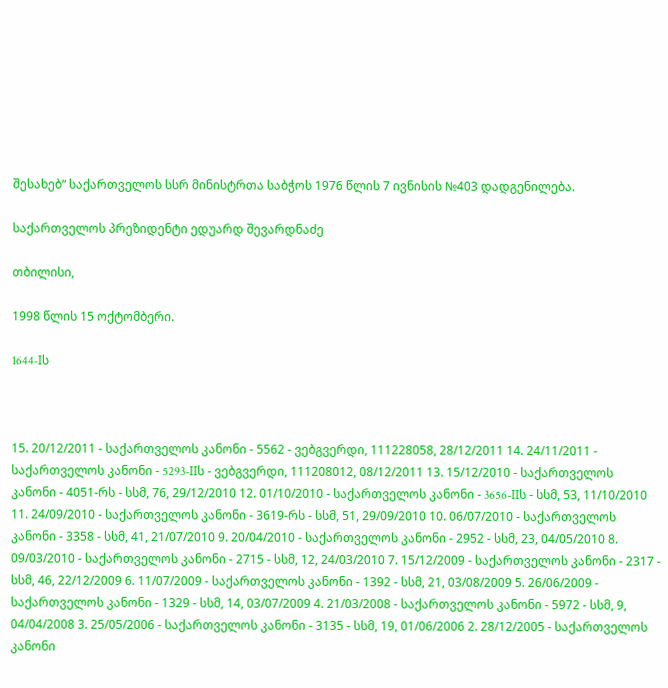შესახებ“ საქართველოს სსრ მინისტრთა საბჭოს 1976 წლის 7 ივნისის №403 დადგენილება.

საქართველოს პრეზიდენტი ედუარდ შევარდნაძე

თბილისი,

1998 წლის 15 ოქტომბერი.

1644-Iს



15. 20/12/2011 - საქართველოს კანონი - 5562 - ვებგვერდი, 111228058, 28/12/2011 14. 24/11/2011 - საქართველოს კანონი - 5293-IIს - ვებგვერდი, 111208012, 08/12/2011 13. 15/12/2010 - საქართველოს კანონი - 4051-რს - სსმ, 76, 29/12/2010 12. 01/10/2010 - საქართველოს კანონი - 3656-IIს - სსმ, 53, 11/10/2010 11. 24/09/2010 - საქართველოს კანონი - 3619-რს - სსმ, 51, 29/09/2010 10. 06/07/2010 - საქართველოს კანონი - 3358 - სსმ, 41, 21/07/2010 9. 20/04/2010 - საქართველოს კანონი - 2952 - სსმ, 23, 04/05/2010 8. 09/03/2010 - საქართველოს კანონი - 2715 - სსმ, 12, 24/03/2010 7. 15/12/2009 - საქართველოს კანონი - 2317 - სსმ, 46, 22/12/2009 6. 11/07/2009 - საქართველოს კანონი - 1392 - სსმ, 21, 03/08/2009 5. 26/06/2009 - საქართველოს კანონი - 1329 - სსმ, 14, 03/07/2009 4. 21/03/2008 - საქართველოს კანონი - 5972 - სსმ, 9, 04/04/2008 3. 25/05/2006 - საქართველოს კანონი - 3135 - სსმ, 19, 01/06/2006 2. 28/12/2005 - საქართველოს კანონი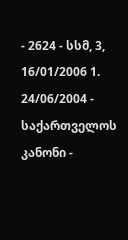- 2624 - სსმ, 3, 16/01/2006 1. 24/06/2004 - საქართველოს კანონი -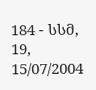184 - სსმ, 19, 15/07/2004